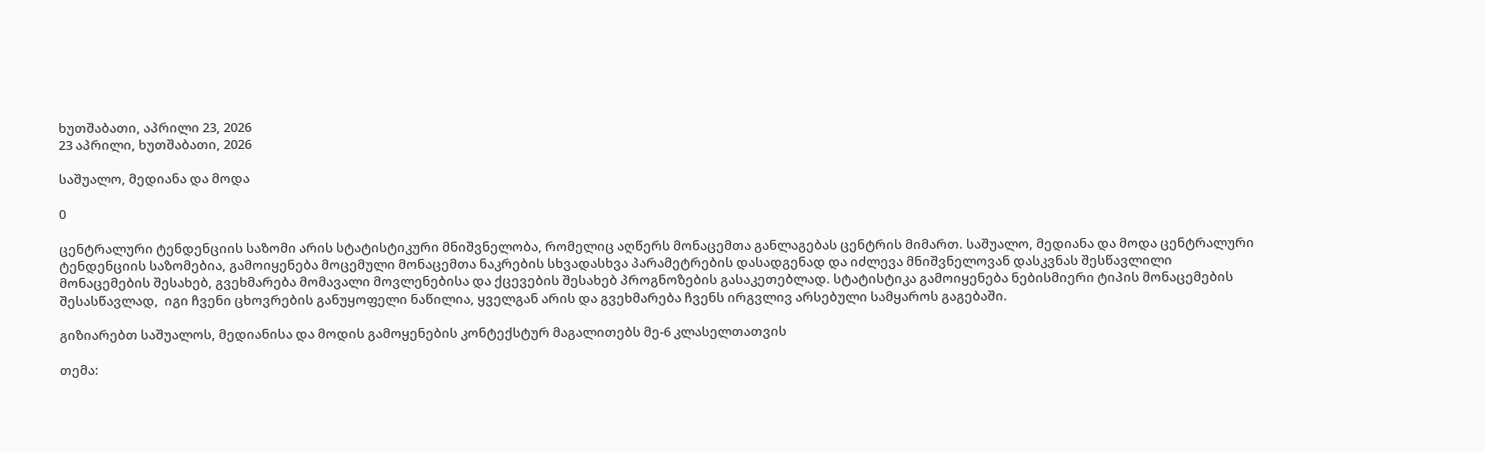ხუთშაბათი, აპრილი 23, 2026
23 აპრილი, ხუთშაბათი, 2026

საშუალო, მედიანა და მოდა

0

ცენტრალური ტენდენციის საზომი არის სტატისტიკური მნიშვნელობა, რომელიც აღწერს მონაცემთა განლაგებას ცენტრის მიმართ. საშუალო, მედიანა და მოდა ცენტრალური ტენდენციის საზომებია, გამოიყენება მოცემული მონაცემთა ნაკრების სხვადასხვა პარამეტრების დასადგენად და იძლევა მნიშვნელოვან დასკვნას შესწავლილი მონაცემების შესახებ, გვეხმარება მომავალი მოვლენებისა და ქცევების შესახებ პროგნოზების გასაკეთებლად. სტატისტიკა გამოიყენება ნებისმიერი ტიპის მონაცემების შესასწავლად,  იგი ჩვენი ცხოვრების განუყოფელი ნაწილია, ყველგან არის და გვეხმარება ჩვენს ირგვლივ არსებული სამყაროს გაგებაში.

გიზიარებთ საშუალოს, მედიანისა და მოდის გამოყენების კონტექსტურ მაგალითებს მე-6 კლასელთათვის

თემა: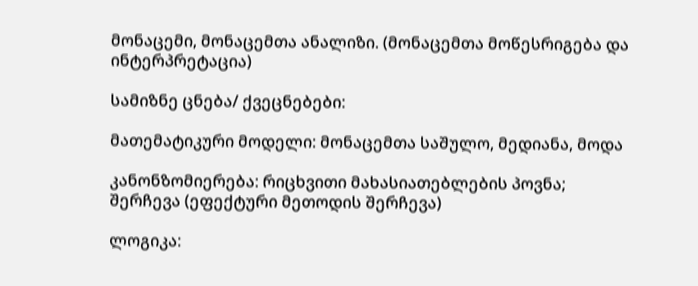მონაცემი, მონაცემთა ანალიზი. (მონაცემთა მოწესრიგება და ინტერპრეტაცია)

სამიზნე ცნება/ ქვეცნებები:

მათემატიკური მოდელი: მონაცემთა საშულო, მედიანა, მოდა

კანონზომიერება: რიცხვითი მახასიათებლების პოვნა; შერჩევა (ეფექტური მეთოდის შერჩევა)

ლოგიკა: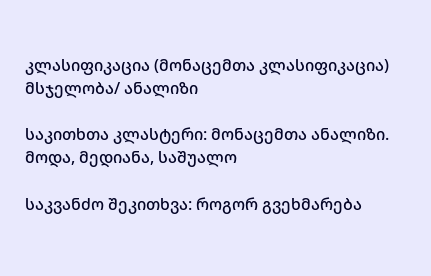კლასიფიკაცია (მონაცემთა კლასიფიკაცია) მსჯელობა/ ანალიზი

საკითხთა კლასტერი: მონაცემთა ანალიზი.  მოდა, მედიანა, საშუალო

საკვანძო შეკითხვა: როგორ გვეხმარება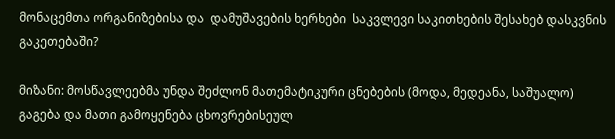მონაცემთა ორგანიზებისა და  დამუშავების ხერხები  საკვლევი საკითხების შესახებ დასკვნის გაკეთებაში?

მიზანი: მოსწავლეებმა უნდა შეძლონ მათემატიკური ცნებების (მოდა, მედეანა, საშუალო) გაგება და მათი გამოყენება ცხოვრებისეულ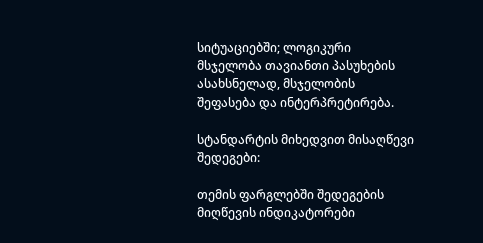სიტუაციებში; ლოგიკური მსჯელობა თავიანთი პასუხების ასახსნელად, მსჯელობის შეფასება და ინტერპრეტირება.

სტანდარტის მიხედვით მისაღწევი შედეგები:

თემის ფარგლებში შედეგების მიღწევის ინდიკატორები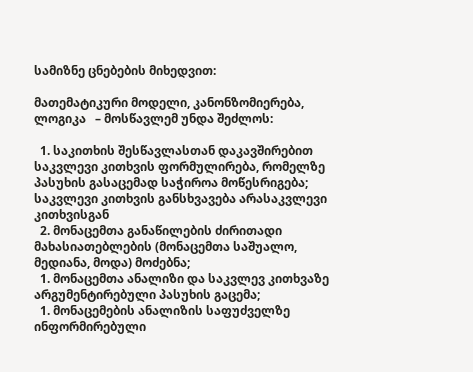სამიზნე ცნებების მიხედვით:

მათემატიკური მოდელი, კანონზომიერება, ლოგიკა   – მოსწავლემ უნდა შეძლოს:

  1. საკითხის შესწავლასთან დაკავშირებით საკვლევი კითხვის ფორმულირება, რომელზე პასუხის გასაცემად საჭიროა მოწესრიგება;   საკვლევი კითხვის განსხვავება არასაკვლევი კითხვისგან
  2. მონაცემთა განაწილების ძირითადი მახასიათებლების (მონაცემთა საშუალო,  მედიანა, მოდა) მოძებნა;
  1. მონაცემთა ანალიზი და საკვლევ კითხვაზე არგუმენტირებული პასუხის გაცემა;
  1. მონაცემების ანალიზის საფუძველზე ინფორმირებული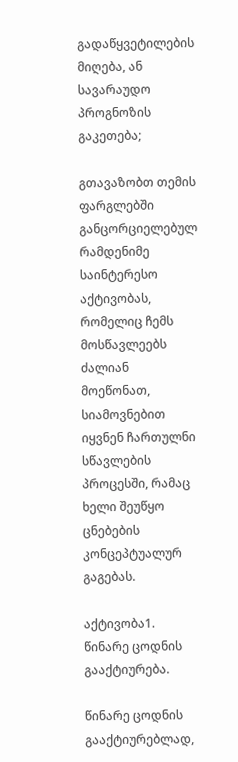გადაწყვეტილების მიღება, ან სავარაუდო პროგნოზის გაკეთება;

გთავაზობთ თემის ფარგლებში განცორციელებულ რამდენიმე საინტერესო აქტივობას, რომელიც ჩემს მოსწავლეებს ძალიან მოეწონათ, სიამოვნებით იყვნენ ჩართულნი სწავლების პროცესში, რამაც ხელი შეუწყო ცნებების კონცეპტუალურ გაგებას.

აქტივობა1. წინარე ცოდნის გააქტიურება.

წინარე ცოდნის გააქტიურებლად,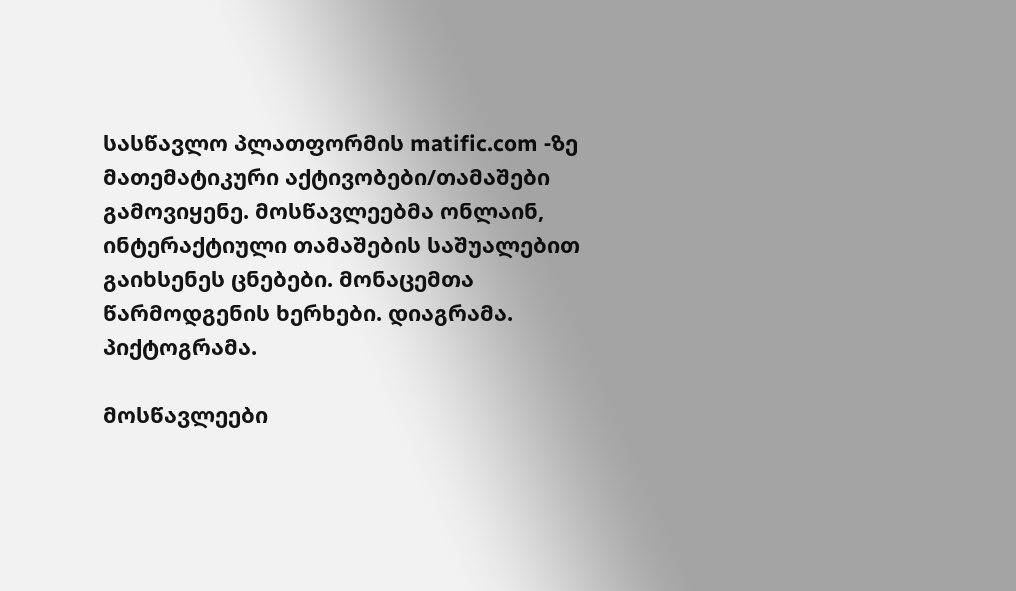სასწავლო პლათფორმის matific.com -ზე მათემატიკური აქტივობები/თამაშები გამოვიყენე. მოსწავლეებმა ონლაინ, ინტერაქტიული თამაშების საშუალებით გაიხსენეს ცნებები. მონაცემთა წარმოდგენის ხერხები. დიაგრამა. პიქტოგრამა.

მოსწავლეები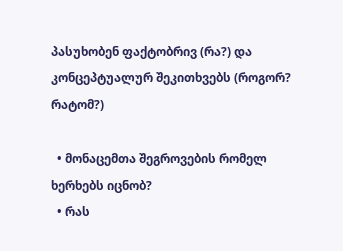პასუხობენ ფაქტობრივ (რა?) და კონცეპტუალურ შეკითხვებს (როგორ? რატომ?)

  • მონაცემთა შეგროვების რომელ ხერხებს იცნობ?
  • რას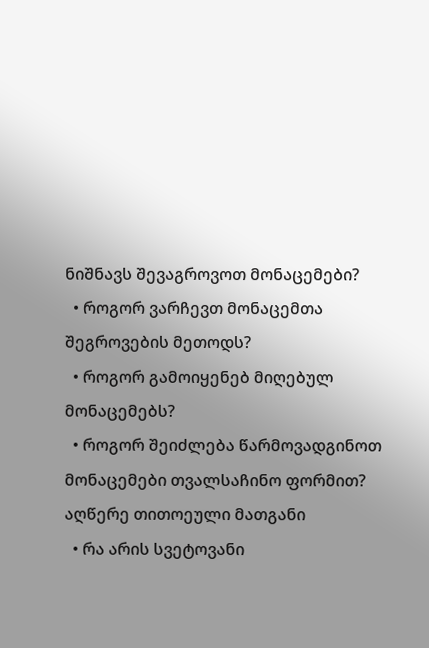ნიშნავს შევაგროვოთ მონაცემები?
  • როგორ ვარჩევთ მონაცემთა შეგროვების მეთოდს?
  • როგორ გამოიყენებ მიღებულ მონაცემებს?
  • როგორ შეიძლება წარმოვადგინოთ მონაცემები თვალსაჩინო ფორმით? აღწერე თითოეული მათგანი
  • რა არის სვეტოვანი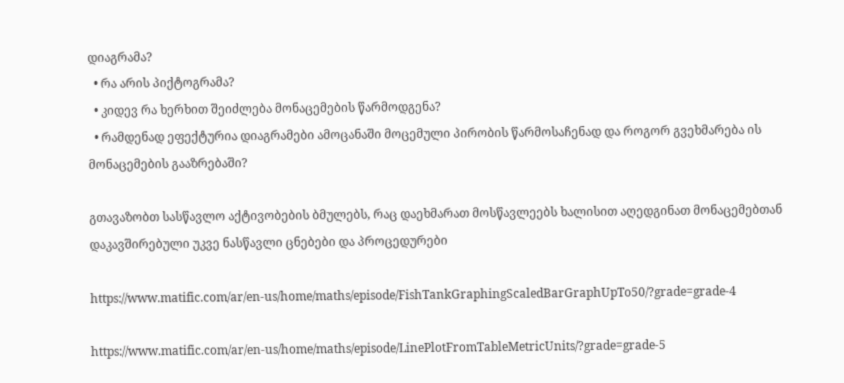დიაგრამა?
  • რა არის პიქტოგრამა?
  • კიდევ რა ხერხით შეიძლება მონაცემების წარმოდგენა?
  • რამდენად ეფექტურია დიაგრამები ამოცანაში მოცემული პირობის წარმოსაჩენად და როგორ გვეხმარება ის მონაცემების გააზრებაში?

გთავაზობთ სასწავლო აქტივობების ბმულებს, რაც დაეხმარათ მოსწავლეებს ხალისით აღედგინათ მონაცემებთან დაკავშირებული უკვე ნასწავლი ცნებები და პროცედურები

https://www.matific.com/ar/en-us/home/maths/episode/FishTankGraphingScaledBarGraphUpTo50/?grade=grade-4

https://www.matific.com/ar/en-us/home/maths/episode/LinePlotFromTableMetricUnits/?grade=grade-5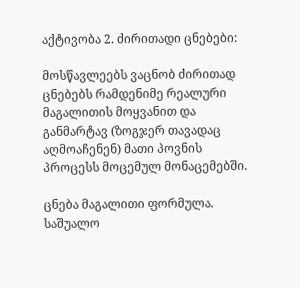აქტივობა 2. ძირითადი ცნებები:

მოსწავლეებს ვაცნობ ძირითად ცნებებს რამდენიმე რეალური მაგალითის მოყვანით და განმარტავ (ზოგჯერ თავადაც აღმოაჩენენ) მათი პოვნის პროცესს მოცემულ მონაცემებში.

ცნება მაგალითი ფორმულა.
საშუალო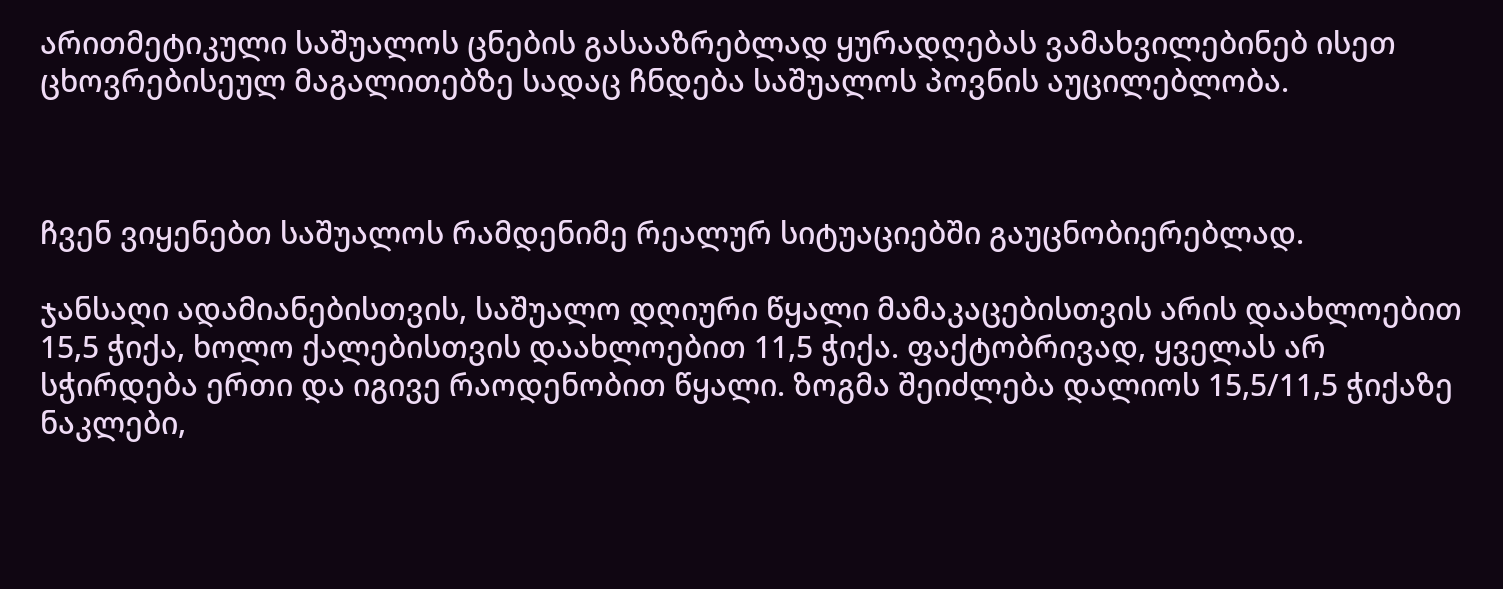არითმეტიკული საშუალოს ცნების გასააზრებლად ყურადღებას ვამახვილებინებ ისეთ ცხოვრებისეულ მაგალითებზე სადაც ჩნდება საშუალოს პოვნის აუცილებლობა.



ჩვენ ვიყენებთ საშუალოს რამდენიმე რეალურ სიტუაციებში გაუცნობიერებლად.

ჯანსაღი ადამიანებისთვის, საშუალო დღიური წყალი მამაკაცებისთვის არის დაახლოებით 15,5 ჭიქა, ხოლო ქალებისთვის დაახლოებით 11,5 ჭიქა. ფაქტობრივად, ყველას არ სჭირდება ერთი და იგივე რაოდენობით წყალი. ზოგმა შეიძლება დალიოს 15,5/11,5 ჭიქაზე ნაკლები,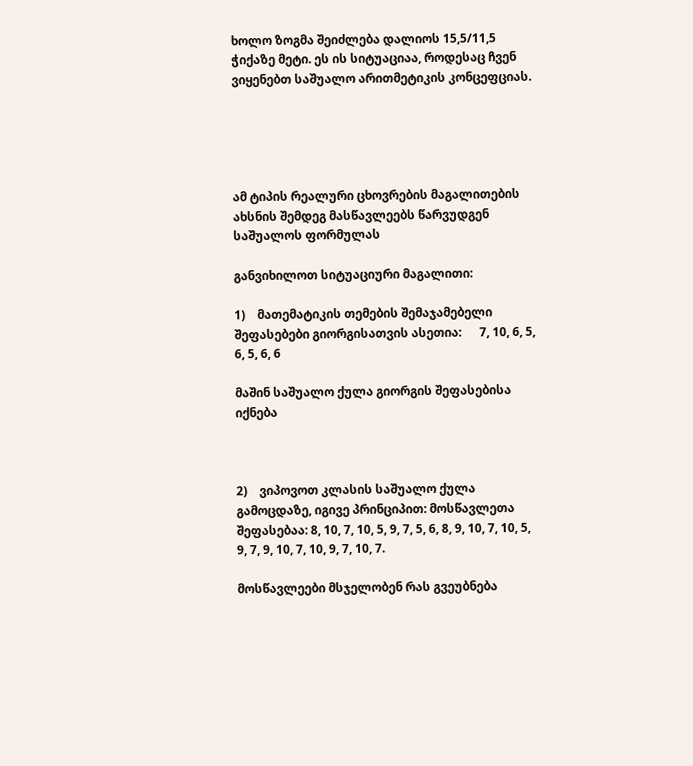ხოლო ზოგმა შეიძლება დალიოს 15,5/11,5 ჭიქაზე მეტი. ეს ის სიტუაციაა, როდესაც ჩვენ ვიყენებთ საშუალო არითმეტიკის კონცეფციას.





ამ ტიპის რეალური ცხოვრების მაგალითების ახსნის შემდეგ მასწავლეებს წარვუდგენ საშუალოს ფორმულას

განვიხილოთ სიტუაციური მაგალითი:

1)    მათემატიკის თემების შემაჯამებელი შეფასებები გიორგისათვის ასეთია:      7, 10, 6, 5, 6, 5, 6, 6

მაშინ საშუალო ქულა გიორგის შეფასებისა იქნება



2)    ვიპოვოთ კლასის საშუალო ქულა გამოცდაზე, იგივე პრინციპით: მოსწავლეთა შეფასებაა: 8, 10, 7, 10, 5, 9, 7, 5, 6, 8, 9, 10, 7, 10, 5, 9, 7, 9, 10, 7, 10, 9, 7, 10, 7.

მოსწავლეები მსჯელობენ რას გვეუბნება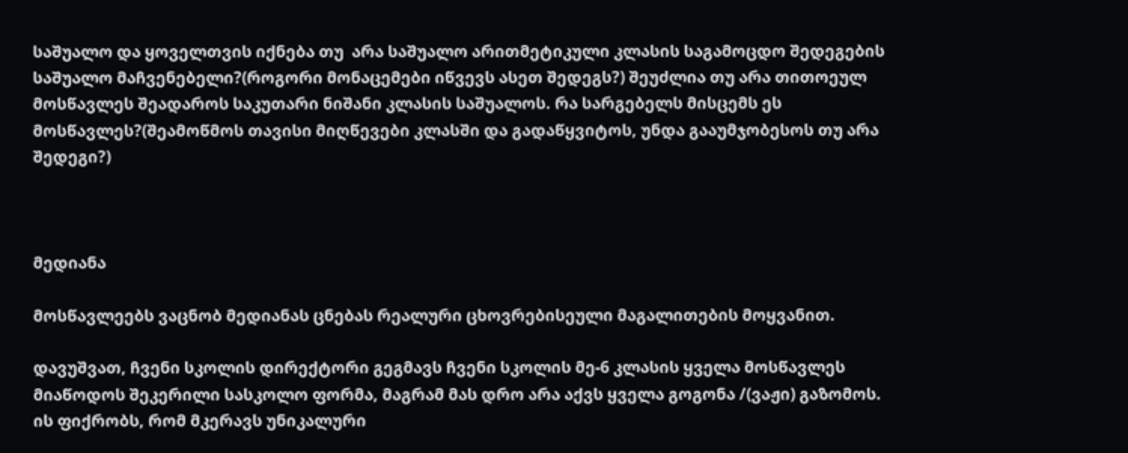საშუალო და ყოველთვის იქნება თუ  არა საშუალო არითმეტიკული კლასის საგამოცდო შედეგების საშუალო მაჩვენებელი?(როგორი მონაცემები იწვევს ასეთ შედეგს?) შეუძლია თუ არა თითოეულ მოსწავლეს შეადაროს საკუთარი ნიშანი კლასის საშუალოს. რა სარგებელს მისცემს ეს მოსწავლეს?(შეამოწმოს თავისი მიღწევები კლასში და გადაწყვიტოს, უნდა გააუმჯობესოს თუ არა შედეგი?)



მედიანა

მოსწავლეებს ვაცნობ მედიანას ცნებას რეალური ცხოვრებისეული მაგალითების მოყვანით.

დავუშვათ, ჩვენი სკოლის დირექტორი გეგმავს ჩვენი სკოლის მე-6 კლასის ყველა მოსწავლეს მიაწოდოს შეკერილი სასკოლო ფორმა, მაგრამ მას დრო არა აქვს ყველა გოგონა /(ვაჟი) გაზომოს. ის ფიქრობს, რომ მკერავს უნიკალური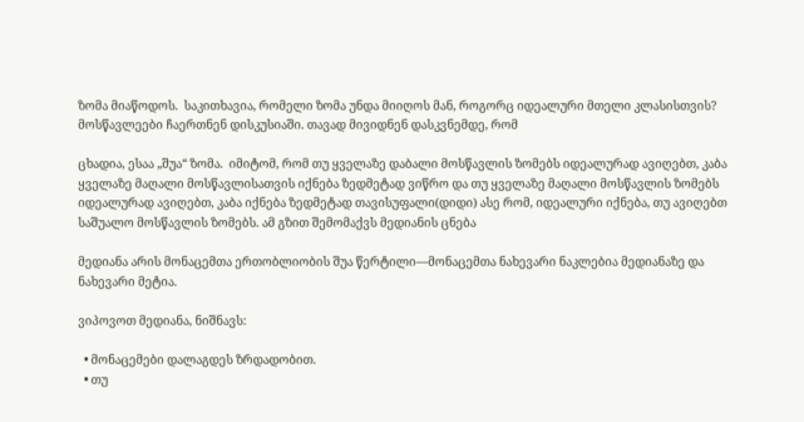ზომა მიაწოდოს.  საკითხავია, რომელი ზომა უნდა მიიღოს მან, როგორც იდეალური მთელი კლასისთვის? მოსწავლეები ჩაერთნენ დისკუსიაში. თავად მივიდნენ დასკვნემდე, რომ

ცხადია, ესაა „შუა“ ზომა.  იმიტომ, რომ თუ ყველაზე დაბალი მოსწავლის ზომებს იდეალურად ავიღებთ, კაბა ყველაზე მაღალი მოსწავლისათვის იქნება ზედმეტად ვიწრო და თუ ყველაზე მაღალი მოსწავლის ზომებს იდეალურად ავიღებთ, კაბა იქნება ზედმეტად თავისუფალი(დიდი) ასე რომ, იდეალური იქნება, თუ ავიღებთ საშუალო მოსწავლის ზომებს. ამ გზით შემომაქვს მედიანის ცნება

მედიანა არის მონაცემთა ერთობლიობის შუა წერტილი—მონაცემთა ნახევარი ნაკლებია მედიანაზე და ნახევარი მეტია.

ვიპოვოთ მედიანა, ნიშნავს:

  • მონაცემები დალაგდეს ზრდადობით.
  • თუ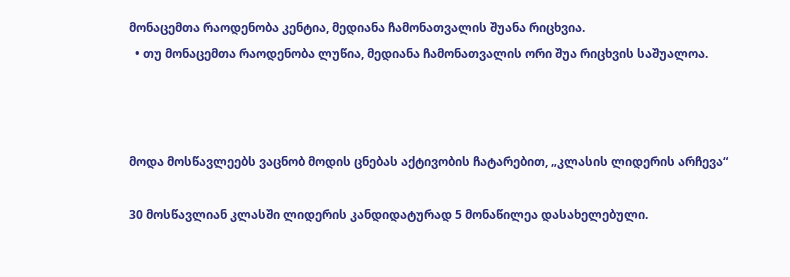მონაცემთა რაოდენობა კენტია, მედიანა ჩამონათვალის შუანა რიცხვია.
  • თუ მონაცემთა რაოდენობა ლუწია, მედიანა ჩამონათვალის ორი შუა რიცხვის საშუალოა.



მოდა მოსწავლეებს ვაცნობ მოდის ცნებას აქტივობის ჩატარებით, „კლასის ლიდერის არჩევა“

30 მოსწავლიან კლასში ლიდერის კანდიდატურად 5 მონაწილეა დასახელებული.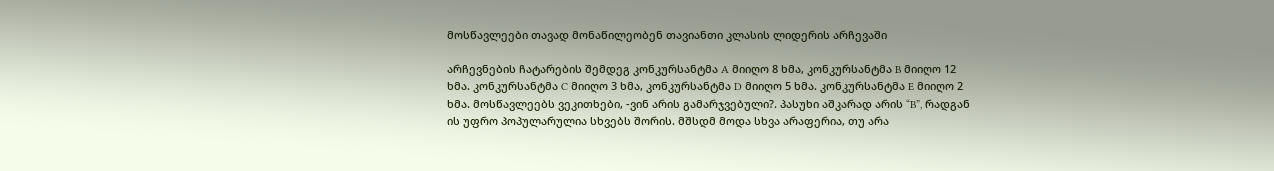მოსწავლეები თავად მონაწილეობენ თავიანთი კლასის ლიდერის არჩევაში

არჩევნების ჩატარების შემდეგ კონკურსანტმა A მიიღო 8 ხმა, კონკურსანტმა B მიიღო 12 ხმა. კონკურსანტმა C მიიღო 3 ხმა, კონკურსანტმა D მიიღო 5 ხმა. კონკურსანტმა E მიიღო 2 ხმა. მოსწავლეებს ვეკითხები, -ვინ არის გამარჯვებული?. პასუხი აშკარად არის “B”, რადგან ის უფრო პოპულარულია სხვებს შორის. მშსდმ მოდა სხვა არაფერია, თუ არა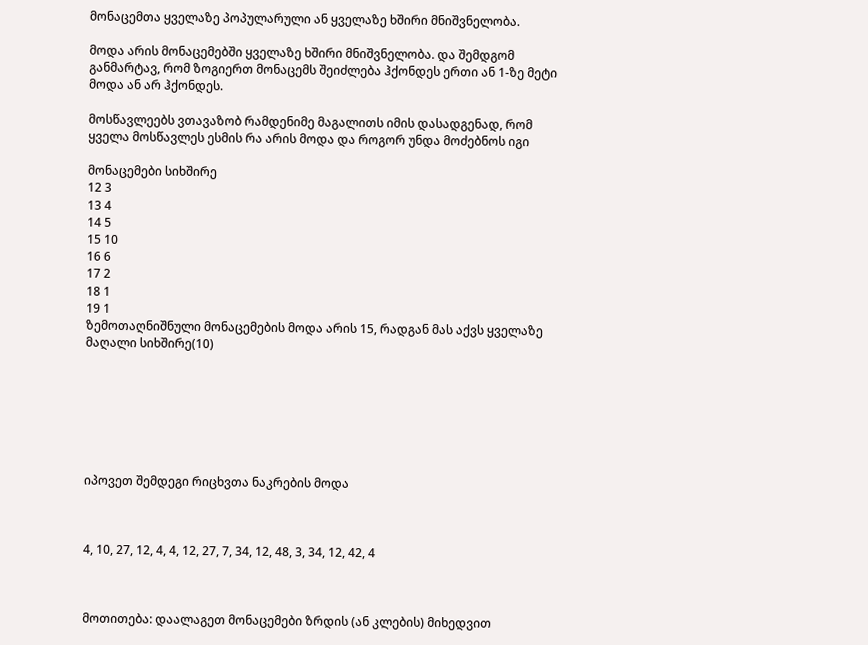მონაცემთა ყველაზე პოპულარული ან ყველაზე ხშირი მნიშვნელობა.

მოდა არის მონაცემებში ყველაზე ხშირი მნიშვნელობა. და შემდგომ განმარტავ, რომ ზოგიერთ მონაცემს შეიძლება ჰქონდეს ერთი ან 1-ზე მეტი მოდა ან არ ჰქონდეს.

მოსწავლეებს ვთავაზობ რამდენიმე მაგალითს იმის დასადგენად, რომ ყველა მოსწავლეს ესმის რა არის მოდა და როგორ უნდა მოძებნოს იგი

მონაცემები სიხშირე
12 3
13 4
14 5
15 10
16 6
17 2
18 1
19 1
ზემოთაღნიშნული მონაცემების მოდა არის 15, რადგან მას აქვს ყველაზე მაღალი სიხშირე(10)







იპოვეთ შემდეგი რიცხვთა ნაკრების მოდა



4, 10, 27, 12, 4, 4, 12, 27, 7, 34, 12, 48, 3, 34, 12, 42, 4



მოთითება: დაალაგეთ მონაცემები ზრდის (ან კლების) მიხედვით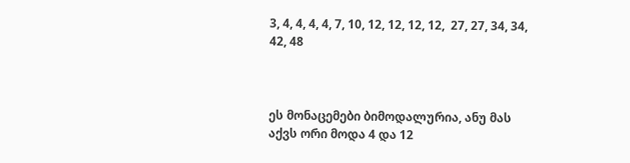3, 4, 4, 4, 4, 7, 10, 12, 12, 12, 12,  27, 27, 34, 34, 42, 48



ეს მონაცემები ბიმოდალურია, ანუ მას აქვს ორი მოდა 4 და 12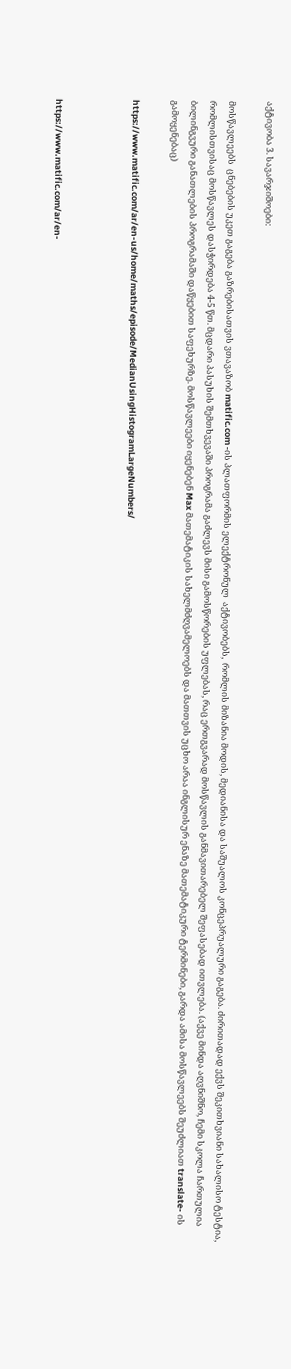აქტივობა 3. სავარჯიშოები:

მოსწავლეებს  ცნებების უკეთ გაგება გაზრებისათვის ვთავაზობ matific.com -ის პლათფორმის ელექტრონულ  აქტივობებს,  რომლის მიზანია მოდის, მედიანისა და საშუალოს კონცეპრუალური გაგება. ძირითადად ექვს შეკითხვიანი სახალისო ტესტია, რომლისთვისაც მოსწავლეს დასჭირდება 4-5 წთ. მცდარი პასუხის შემთხვევაში პროგრამა გაძლევს მისი გამოსწორების უფლებას, რაც ერთგვარად მოსწავლის განმავითარებელ შეფასებად ითვლება. (აქვე მინდა აღვნიშნო, ჩემი სკოლა ჩართულია ბილინგვური განათლების პროგრამაში დაწყებით საფეხურზე. მოსწავლეები იყენებენ Max მათემატიკის სახელმძღვამელოებს და მათთვის უცხო არაა ინგლისურ ენაზე მათემატიკური ტერმინები, გარდა ამისა მოსწავლეებს შეუძლიათ translate- ის გამოყენებაც)

https://www.matific.com/ar/en-us/home/maths/episode/MedianUsingHistogramLargeNumbers/



https://www.matific.com/ar/en-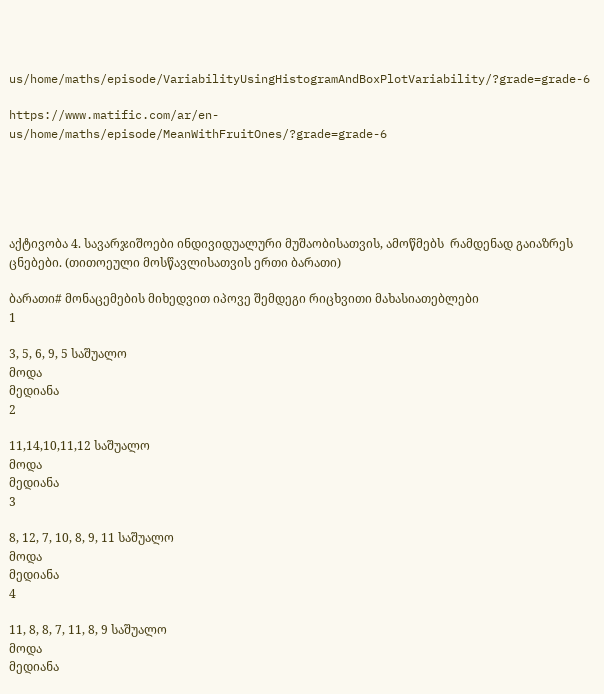us/home/maths/episode/VariabilityUsingHistogramAndBoxPlotVariability/?grade=grade-6

https://www.matific.com/ar/en-us/home/maths/episode/MeanWithFruitOnes/?grade=grade-6





აქტივობა 4. სავარჯიშოები ინდივიდუალური მუშაობისათვის, ამოწმებს  რამდენად გაიაზრეს ცნებები. (თითოეული მოსწავლისათვის ერთი ბარათი)

ბარათი# მონაცემების მიხედვით იპოვე შემდეგი რიცხვითი მახასიათებლები
1

3, 5, 6, 9, 5 საშუალო
მოდა
მედიანა
2

11,14,10,11,12 საშუალო
მოდა
მედიანა
3

8, 12, 7, 10, 8, 9, 11 საშუალო
მოდა
მედიანა
4

11, 8, 8, 7, 11, 8, 9 საშუალო
მოდა
მედიანა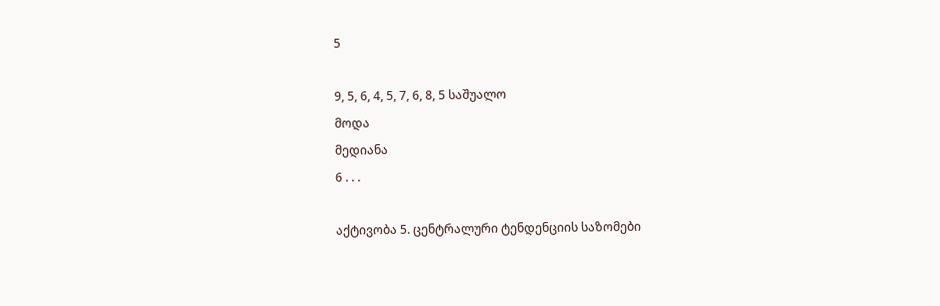5

9, 5, 6, 4, 5, 7, 6, 8, 5 საშუალო
მოდა
მედიანა
6 . . .

აქტივობა 5. ცენტრალური ტენდენციის საზომები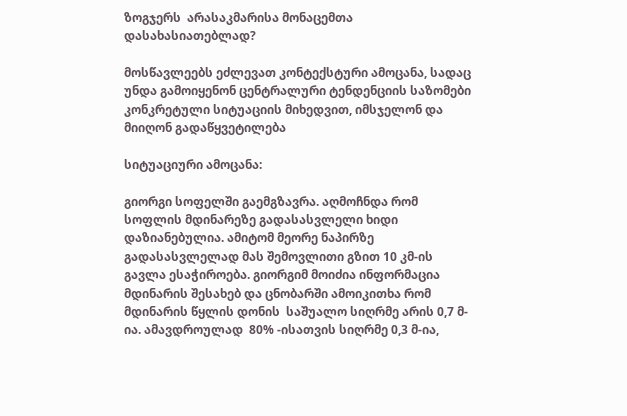ზოგჯერს  არასაკმარისა მონაცემთა დასახასიათებლად?

მოსწავლეებს ეძლევათ კონტექსტური ამოცანა, სადაც უნდა გამოიყენონ ცენტრალური ტენდენციის საზომები კონკრეტული სიტუაციის მიხედვით, იმსჯელონ და  მიიღონ გადაწყვეტილება

სიტუაციური ამოცანა:

გიორგი სოფელში გაემგზავრა. აღმოჩნდა რომ სოფლის მდინარეზე გადასასვლელი ხიდი დაზიანებულია. ამიტომ მეორე ნაპირზე გადასასვლელად მას შემოვლითი გზით 10 კმ-ის გავლა ესაჭიროება. გიორგიმ მოიძია ინფორმაცია მდინარის შესახებ და ცნობარში ამოიკითხა რომ მდინარის წყლის დონის  საშუალო სიღრმე არის 0,7 მ-ია. ამავდროულად  80% -ისათვის სიღრმე 0,3 მ-ია,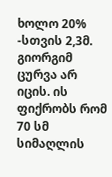ხოლო 20% -სთვის 2,3მ. გიორგიმ ცურვა არ იცის. ის ფიქრობს რომ 70 სმ სიმაღლის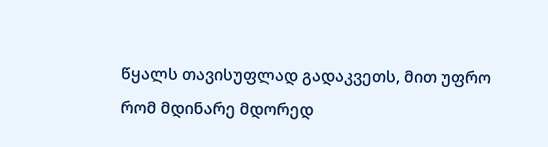წყალს თავისუფლად გადაკვეთს, მით უფრო რომ მდინარე მდორედ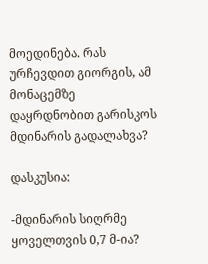მოედინება. რას ურჩევდით გიორგის, ამ მონაცემზე დაყრდნობით გარისკოს მდინარის გადალახვა?

დასკუსია:

-მდინარის სიღრმე ყოველთვის 0,7 მ-ია?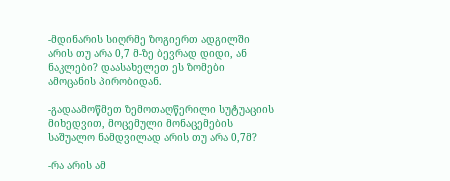-მდინარის სიღრმე ზოგიერთ ადგილში არის თუ არა 0,7 მ-ზე ბევრად დიდი, ან ნაკლები? დაასახელეთ ეს ზომები ამოცანის პირობიდან.

-გადაამოწმეთ ზემოთაღწერილი სუტუაციის მიხედვით, მოცემული მონაცემების საშუალო ნამდვილად არის თუ არა 0,7მ?

-რა არის ამ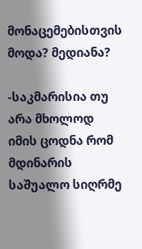მონაცემებისთვის მოდა? მედიანა?

-საკმარისია თუ არა მხოლოდ იმის ცოდნა რომ მდინარის საშუალო სიღრმე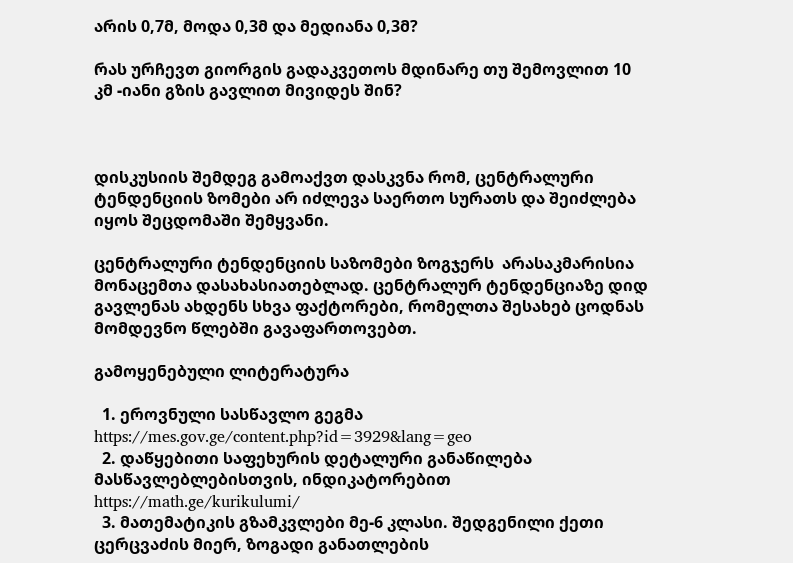არის 0,7მ, მოდა 0,3მ და მედიანა 0,3მ?

რას ურჩევთ გიორგის გადაკვეთოს მდინარე თუ შემოვლით 10 კმ -იანი გზის გავლით მივიდეს შინ?



დისკუსიის შემდეგ გამოაქვთ დასკვნა რომ, ცენტრალური ტენდენციის ზომები არ იძლევა საერთო სურათს და შეიძლება იყოს შეცდომაში შემყვანი.

ცენტრალური ტენდენციის საზომები ზოგჯერს  არასაკმარისია მონაცემთა დასახასიათებლად. ცენტრალურ ტენდენციაზე დიდ გავლენას ახდენს სხვა ფაქტორები, რომელთა შესახებ ცოდნას მომდევნო წლებში გავაფართოვებთ.

გამოყენებული ლიტერატურა

  1. ეროვნული სასწავლო გეგმა https://mes.gov.ge/content.php?id=3929&lang=geo
  2. დაწყებითი საფეხურის დეტალური განაწილება მასწავლებლებისთვის, ინდიკატორებით https://math.ge/kurikulumi/
  3. მათემატიკის გზამკვლები მე-6 კლასი. შედგენილი ქეთი ცერცვაძის მიერ, ზოგადი განათლების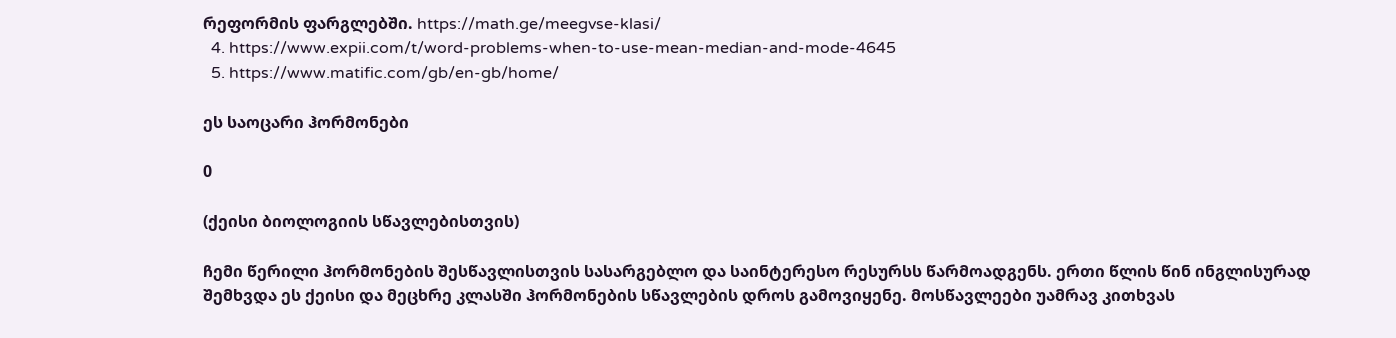რეფორმის ფარგლებში. https://math.ge/meegvse-klasi/
  4. https://www.expii.com/t/word-problems-when-to-use-mean-median-and-mode-4645
  5. https://www.matific.com/gb/en-gb/home/

ეს საოცარი ჰორმონები

0

(ქეისი ბიოლოგიის სწავლებისთვის)

ჩემი წერილი ჰორმონების შესწავლისთვის სასარგებლო და საინტერესო რესურსს წარმოადგენს. ერთი წლის წინ ინგლისურად შემხვდა ეს ქეისი და მეცხრე კლასში ჰორმონების სწავლების დროს გამოვიყენე. მოსწავლეები უამრავ კითხვას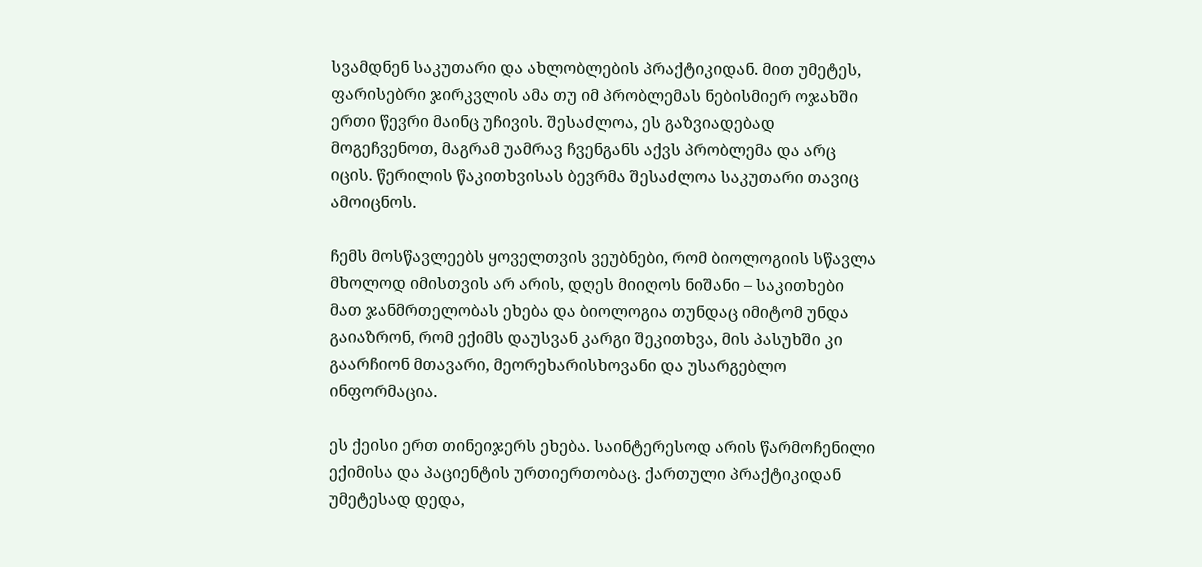სვამდნენ საკუთარი და ახლობლების პრაქტიკიდან. მით უმეტეს, ფარისებრი ჯირკვლის ამა თუ იმ პრობლემას ნებისმიერ ოჯახში ერთი წევრი მაინც უჩივის. შესაძლოა, ეს გაზვიადებად მოგეჩვენოთ, მაგრამ უამრავ ჩვენგანს აქვს პრობლემა და არც იცის. წერილის წაკითხვისას ბევრმა შესაძლოა საკუთარი თავიც ამოიცნოს.

ჩემს მოსწავლეებს ყოველთვის ვეუბნები, რომ ბიოლოგიის სწავლა მხოლოდ იმისთვის არ არის, დღეს მიიღოს ნიშანი – საკითხები მათ ჯანმრთელობას ეხება და ბიოლოგია თუნდაც იმიტომ უნდა გაიაზრონ, რომ ექიმს დაუსვან კარგი შეკითხვა, მის პასუხში კი გაარჩიონ მთავარი, მეორეხარისხოვანი და უსარგებლო ინფორმაცია.

ეს ქეისი ერთ თინეიჯერს ეხება. საინტერესოდ არის წარმოჩენილი ექიმისა და პაციენტის ურთიერთობაც. ქართული პრაქტიკიდან უმეტესად დედა,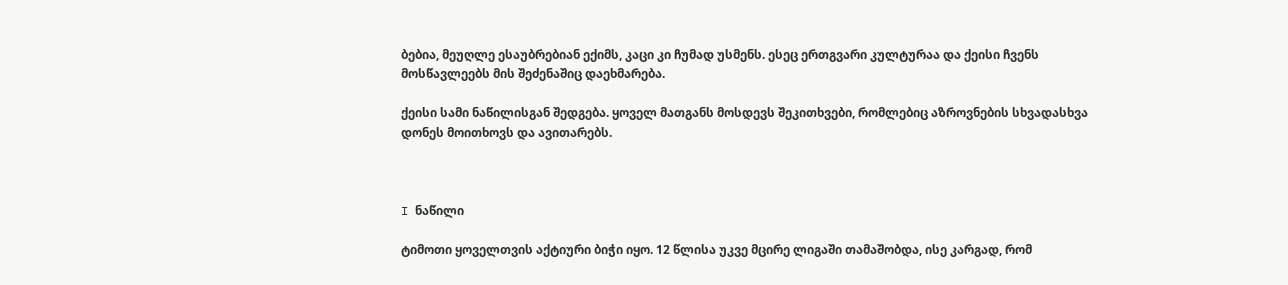ბებია, მეუღლე ესაუბრებიან ექიმს, კაცი კი ჩუმად უსმენს. ესეც ერთგვარი კულტურაა და ქეისი ჩვენს მოსწავლეებს მის შეძენაშიც დაეხმარება.

ქეისი სამი ნაწილისგან შედგება. ყოველ მათგანს მოსდევს შეკითხვები, რომლებიც აზროვნების სხვადასხვა დონეს მოითხოვს და ავითარებს.



I ნაწილი

ტიმოთი ყოველთვის აქტიური ბიჭი იყო. 12 წლისა უკვე მცირე ლიგაში თამაშობდა, ისე კარგად, რომ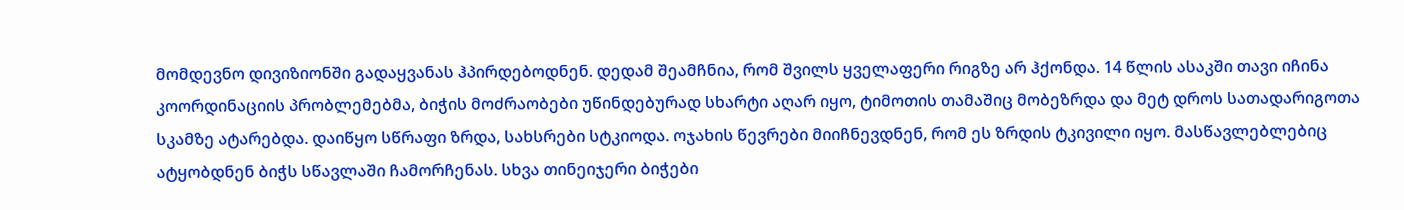მომდევნო დივიზიონში გადაყვანას ჰპირდებოდნენ. დედამ შეამჩნია, რომ შვილს ყველაფერი რიგზე არ ჰქონდა. 14 წლის ასაკში თავი იჩინა კოორდინაციის პრობლემებმა, ბიჭის მოძრაობები უწინდებურად სხარტი აღარ იყო, ტიმოთის თამაშიც მობეზრდა და მეტ დროს სათადარიგოთა სკამზე ატარებდა. დაიწყო სწრაფი ზრდა, სახსრები სტკიოდა. ოჯახის წევრები მიიჩნევდნენ, რომ ეს ზრდის ტკივილი იყო. მასწავლებლებიც ატყობდნენ ბიჭს სწავლაში ჩამორჩენას. სხვა თინეიჯერი ბიჭები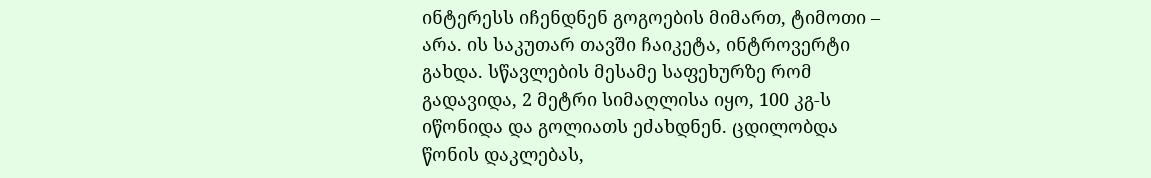ინტერესს იჩენდნენ გოგოების მიმართ, ტიმოთი – არა. ის საკუთარ თავში ჩაიკეტა, ინტროვერტი გახდა. სწავლების მესამე საფეხურზე რომ გადავიდა, 2 მეტრი სიმაღლისა იყო, 100 კგ-ს იწონიდა და გოლიათს ეძახდნენ. ცდილობდა წონის დაკლებას,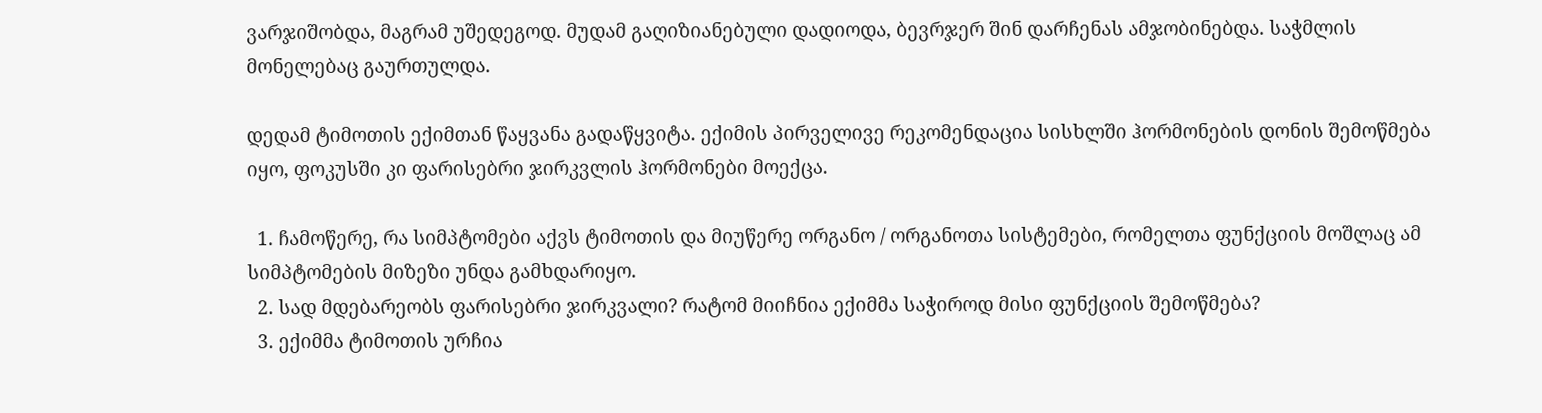ვარჯიშობდა, მაგრამ უშედეგოდ. მუდამ გაღიზიანებული დადიოდა, ბევრჯერ შინ დარჩენას ამჯობინებდა. საჭმლის მონელებაც გაურთულდა.

დედამ ტიმოთის ექიმთან წაყვანა გადაწყვიტა. ექიმის პირველივე რეკომენდაცია სისხლში ჰორმონების დონის შემოწმება იყო, ფოკუსში კი ფარისებრი ჯირკვლის ჰორმონები მოექცა.

  1. ჩამოწერე, რა სიმპტომები აქვს ტიმოთის და მიუწერე ორგანო / ორგანოთა სისტემები, რომელთა ფუნქციის მოშლაც ამ სიმპტომების მიზეზი უნდა გამხდარიყო.
  2. სად მდებარეობს ფარისებრი ჯირკვალი? რატომ მიიჩნია ექიმმა საჭიროდ მისი ფუნქციის შემოწმება?
  3. ექიმმა ტიმოთის ურჩია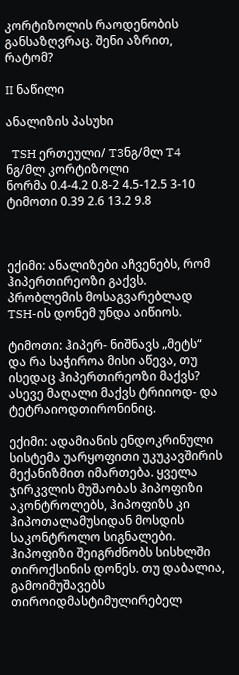კორტიზოლის რაოდენობის განსაზღვრაც. შენი აზრით, რატომ?

II ნაწილი

ანალიზის პასუხი

  TSH ერთეული/ T3ნგ/მლ T4 ნგ/მლ კორტიზოლი
ნორმა 0.4-4.2 0.8-2 4.5-12.5 3-10
ტიმოთი 0.39 2.6 13.2 9.8



ექიმი: ანალიზები აჩვენებს, რომ ჰიპერთირეოზი გაქვს. პრობლემის მოსაგვარებლად TSH-ის დონემ უნდა აიწიოს.

ტიმოთი: ჰიპერ- ნიშნავს „მეტს“ და რა საჭიროა მისი აწევა, თუ ისედაც ჰიპერთირეოზი მაქვს? ასევე მაღალი მაქვს ტრიიოდ- და ტეტრაიოდთირონინიც.

ექიმი: ადამიანის ენდოკრინული სისტემა უარყოფითი უკუკავშირის მექანიზმით იმართება. ყველა ჯირკვლის მუშაობას ჰიპოფიზი აკონტროლებს, ჰიპოფიზს კი ჰიპოთალამუსიდან მოსდის საკონტროლო სიგნალები. ჰიპოფიზი შეიგრძნობს სისხლში თიროქსინის დონეს. თუ დაბალია, გამოიმუშავებს თიროიდმასტიმულირებელ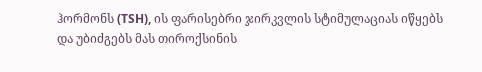ჰორმონს (TSH), ის ფარისებრი ჯირკვლის სტიმულაციას იწყებს და უბიძგებს მას თიროქსინის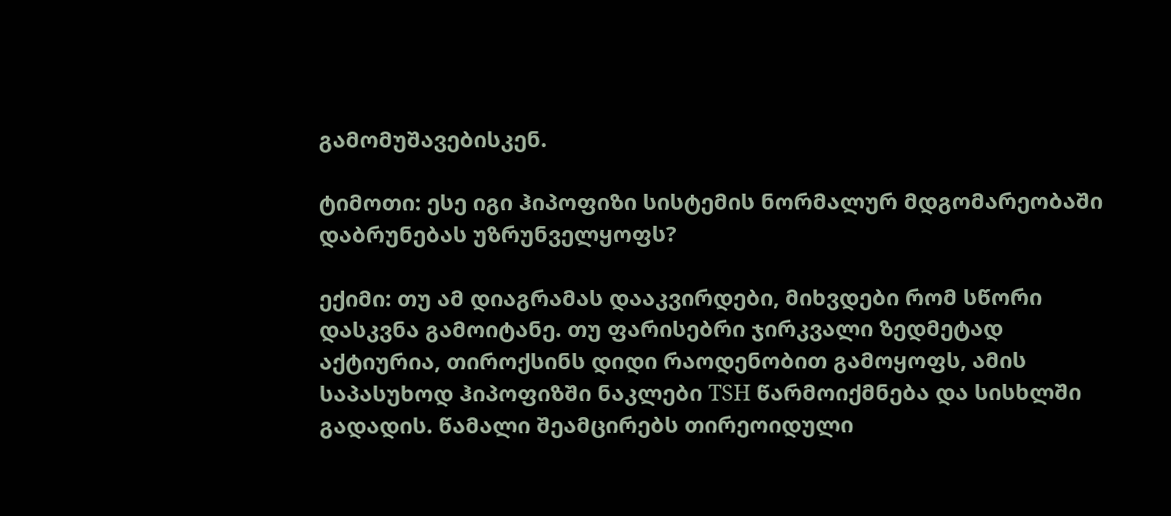გამომუშავებისკენ.

ტიმოთი: ესე იგი ჰიპოფიზი სისტემის ნორმალურ მდგომარეობაში დაბრუნებას უზრუნველყოფს?

ექიმი: თუ ამ დიაგრამას დააკვირდები, მიხვდები რომ სწორი დასკვნა გამოიტანე. თუ ფარისებრი ჯირკვალი ზედმეტად აქტიურია, თიროქსინს დიდი რაოდენობით გამოყოფს, ამის საპასუხოდ ჰიპოფიზში ნაკლები TSH წარმოიქმნება და სისხლში გადადის. წამალი შეამცირებს თირეოიდული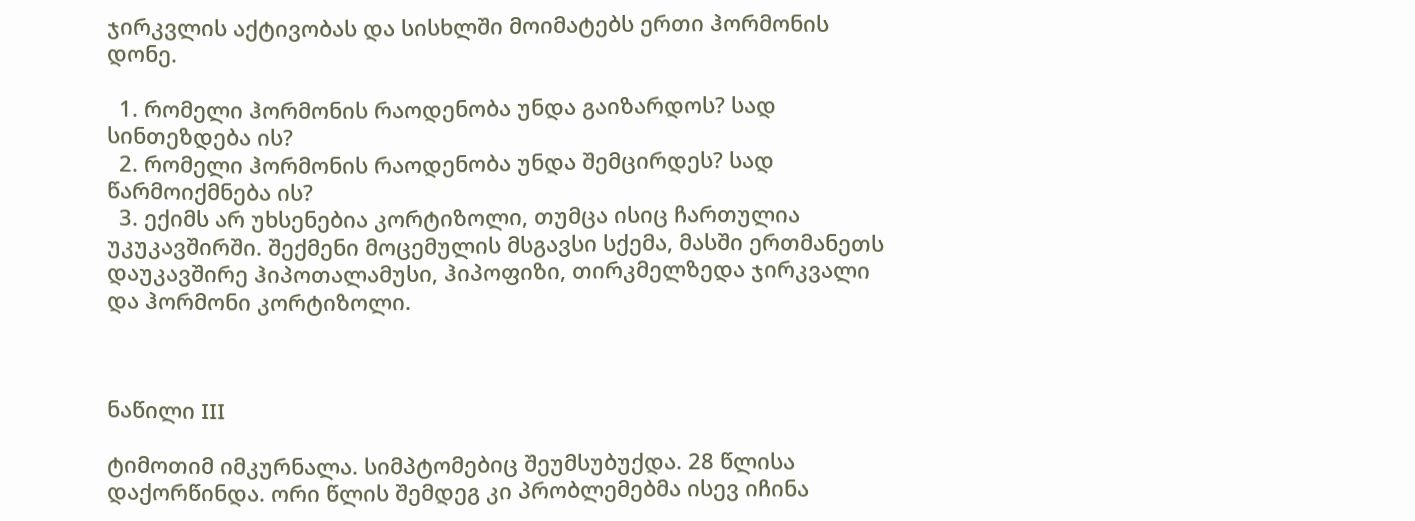ჯირკვლის აქტივობას და სისხლში მოიმატებს ერთი ჰორმონის დონე.

  1. რომელი ჰორმონის რაოდენობა უნდა გაიზარდოს? სად სინთეზდება ის?
  2. რომელი ჰორმონის რაოდენობა უნდა შემცირდეს? სად წარმოიქმნება ის?
  3. ექიმს არ უხსენებია კორტიზოლი, თუმცა ისიც ჩართულია უკუკავშირში. შექმენი მოცემულის მსგავსი სქემა, მასში ერთმანეთს დაუკავშირე ჰიპოთალამუსი, ჰიპოფიზი, თირკმელზედა ჯირკვალი და ჰორმონი კორტიზოლი.



ნაწილი III

ტიმოთიმ იმკურნალა. სიმპტომებიც შეუმსუბუქდა. 28 წლისა დაქორწინდა. ორი წლის შემდეგ კი პრობლემებმა ისევ იჩინა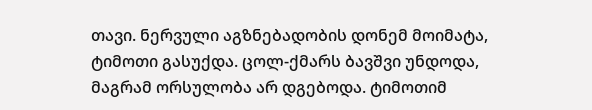თავი. ნერვული აგზნებადობის დონემ მოიმატა, ტიმოთი გასუქდა. ცოლ-ქმარს ბავშვი უნდოდა, მაგრამ ორსულობა არ დგებოდა. ტიმოთიმ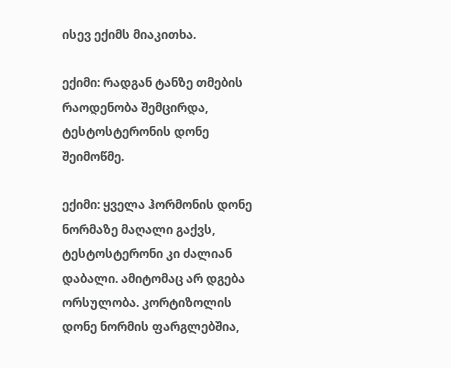ისევ ექიმს მიაკითხა.

ექიმი: რადგან ტანზე თმების რაოდენობა შემცირდა, ტესტოსტერონის დონე შეიმოწმე.

ექიმი: ყველა ჰორმონის დონე ნორმაზე მაღალი გაქვს, ტესტოსტერონი კი ძალიან დაბალი. ამიტომაც არ დგება ორსულობა. კორტიზოლის დონე ნორმის ფარგლებშია,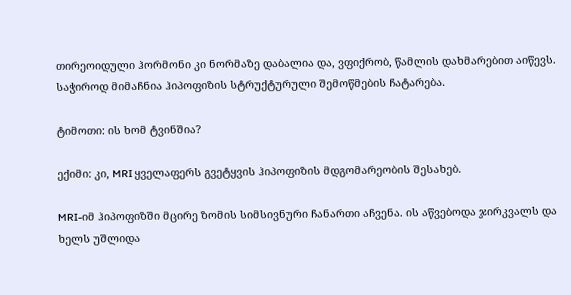თირეოიდული ჰორმონი კი ნორმაზე დაბალია და, ვფიქრობ, წამლის დახმარებით აიწევს. საჭიროდ მიმაჩნია ჰიპოფიზის სტრუქტურული შემოწმების ჩატარება.

ტიმოთი: ის ხომ ტვინშია?

ექიმი: კი, MRI ყველაფერს გვეტყვის ჰიპოფიზის მდგომარეობის შესახებ.

MRI-იმ ჰიპოფიზში მცირე ზომის სიმსივნური ჩანართი აჩვენა. ის აწვებოდა ჯირკვალს და ხელს უშლიდა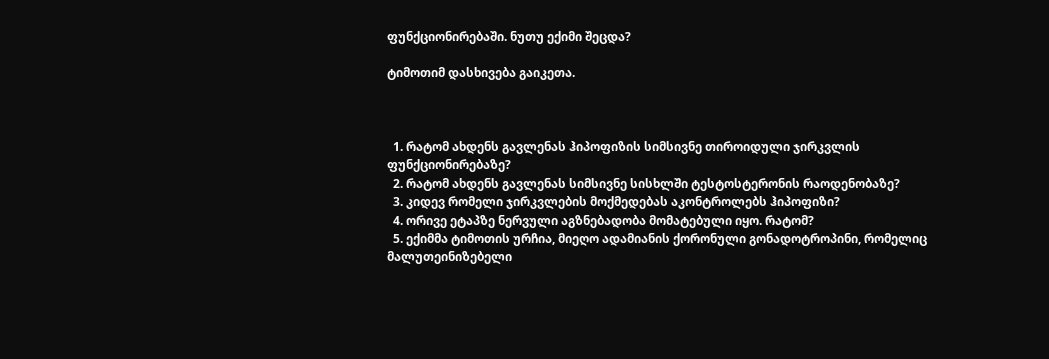ფუნქციონირებაში. ნუთუ ექიმი შეცდა?

ტიმოთიმ დასხივება გაიკეთა.



  1. რატომ ახდენს გავლენას ჰიპოფიზის სიმსივნე თიროიდული ჯირკვლის ფუნქციონირებაზე?
  2. რატომ ახდენს გავლენას სიმსივნე სისხლში ტესტოსტერონის რაოდენობაზე?
  3. კიდევ რომელი ჯირკვლების მოქმედებას აკონტროლებს ჰიპოფიზი?
  4. ორივე ეტაპზე ნერვული აგზნებადობა მომატებული იყო. რატომ?
  5. ექიმმა ტიმოთის ურჩია, მიეღო ადამიანის ქორონული გონადოტროპინი, რომელიც მალუთეინიზებელი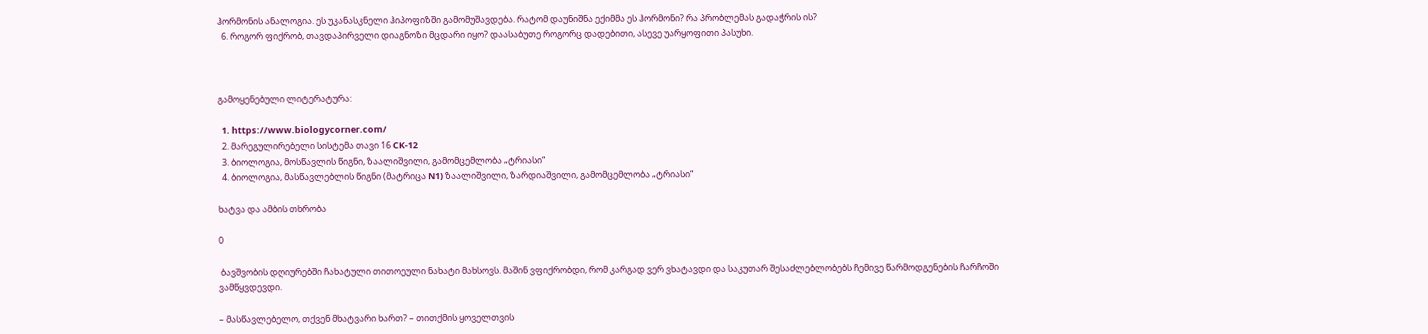ჰორმონის ანალოგია. ეს უკანასკნელი ჰიპოფიზში გამომუშავდება. რატომ დაუნიშნა ექიმმა ეს ჰორმონი? რა პრობლემას გადაჭრის ის?
  6. როგორ ფიქრობ, თავდაპირველი დიაგნოზი მცდარი იყო? დაასაბუთე როგორც დადებითი, ასევე უარყოფითი პასუხი.



გამოყენებული ლიტერატურა:

  1. https://www.biologycorner.com/
  2. მარეგულირებელი სისტემა თავი 16 CK-12
  3. ბიოლოგია, მოსწავლის წიგნი, ზაალიშვილი, გამომცემლობა „ტრიასი“
  4. ბიოლოგია, მასწავლებლის წიგნი (მატრიცა N1) ზაალიშვილი, ზარდიაშვილი, გამომცემლობა „ტრიასი“

ხატვა და ამბის თხრობა

0

 ბავშვობის დღიურებში ჩახატული თითოეული ნახატი მახსოვს. მაშინ ვფიქრობდი, რომ კარგად ვერ ვხატავდი და საკუთარ შესაძლებლობებს ჩემივე წარმოდგენების ჩარჩოში ვამწყვდევდი.

– მასწავლებელო, თქვენ მხატვარი ხართ? – თითქმის ყოველთვის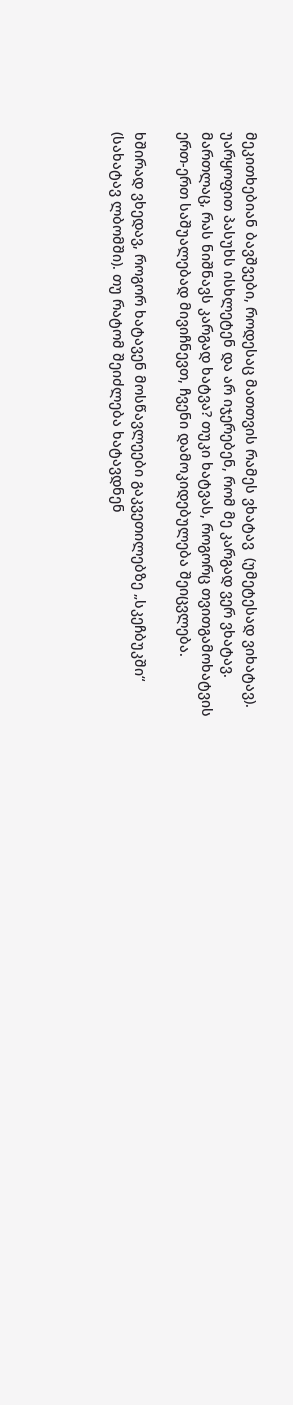მეკითხებიან ბავშვები, როდესაც მათთვის რამეს ვხატავ  (უმეტესად ვიხატავ). უარყოფით პასუხს ისხლეტენ და არ იჯერებენ, რომ მე კარგად ვერ ვხატავ. მართლაც, რას ნიშნავს კარგად ხატვა? თუკი ხატვას, როგორც თვითგამოხატვის ერთ-ერთ საშუალებად მივიჩნევთ, ჩვენი დამოკიდებულება შეიცვლება.

ხშირად ვხედავ, როგორ ხატავენ მოსწავლეები გაკვეთილებზე „სკეჩბუკში“ (სახატავ ლბომში). თუ რატომ შეიძლება ხატავდნენ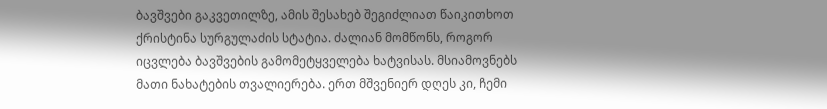ბავშვები გაკვეთილზე, ამის შესახებ შეგიძლიათ წაიკითხოთ ქრისტინა სურგულაძის სტატია. ძალიან მომწონს, როგორ იცვლება ბავშვების გამომეტყველება ხატვისას. მსიამოვნებს მათი ნახატების თვალიერება. ერთ მშვენიერ დღეს კი, ჩემი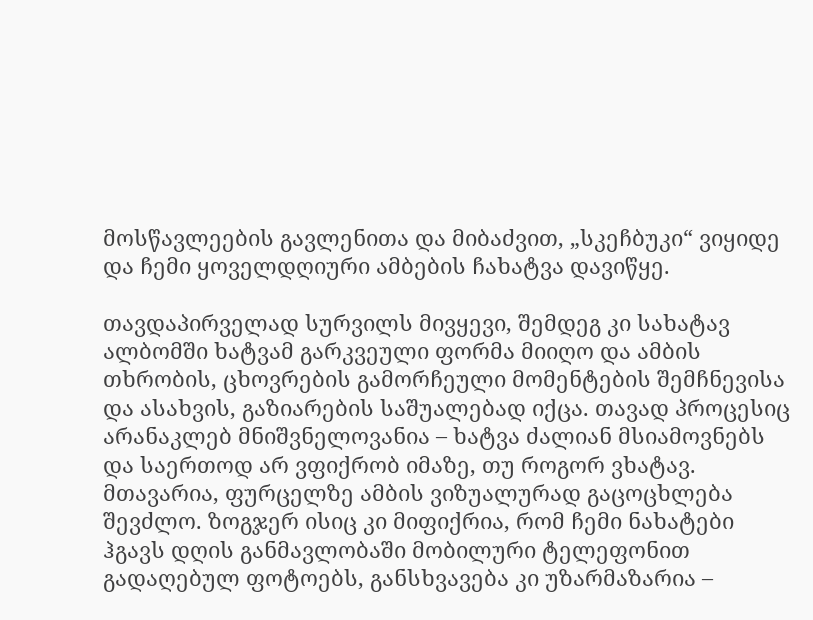მოსწავლეების გავლენითა და მიბაძვით, „სკეჩბუკი“ ვიყიდე და ჩემი ყოველდღიური ამბების ჩახატვა დავიწყე.

თავდაპირველად სურვილს მივყევი, შემდეგ კი სახატავ ალბომში ხატვამ გარკვეული ფორმა მიიღო და ამბის თხრობის, ცხოვრების გამორჩეული მომენტების შემჩნევისა და ასახვის, გაზიარების საშუალებად იქცა. თავად პროცესიც არანაკლებ მნიშვნელოვანია – ხატვა ძალიან მსიამოვნებს და საერთოდ არ ვფიქრობ იმაზე, თუ როგორ ვხატავ. მთავარია, ფურცელზე ამბის ვიზუალურად გაცოცხლება შევძლო. ზოგჯერ ისიც კი მიფიქრია, რომ ჩემი ნახატები ჰგავს დღის განმავლობაში მობილური ტელეფონით გადაღებულ ფოტოებს, განსხვავება კი უზარმაზარია –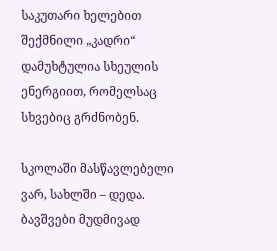საკუთარი ხელებით შექმნილი „კადრი“ დამუხტულია სხეულის ენერგიით, რომელსაც სხვებიც გრძნობენ.

სკოლაში მასწავლებელი ვარ, სახლში – დედა. ბავშვები მუდმივად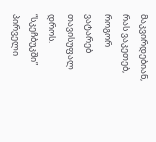მაკვირდებიან, რას ვაკეთებ, როგორ ვატარებ თავისუფალ დროს. “სკეჩბუკში” პირველი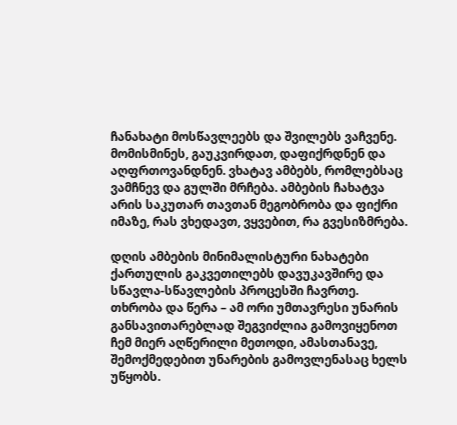ჩანახატი მოსწავლეებს და შვილებს ვაჩვენე. მომისმინეს, გაუკვირდათ, დაფიქრდნენ და აღფრთოვანდნენ. ვხატავ ამბებს, რომლებსაც ვამჩნევ და გულში მრჩება. ამბების ჩახატვა არის საკუთარ თავთან მეგობრობა და ფიქრი იმაზე, რას ვხედავთ, ვყვებით, რა გვესიზმრება.

დღის ამბების მინიმალისტური ნახატები ქართულის გაკვეთილებს დავუკავშირე და სწავლა-სწავლების პროცესში ჩავრთე. თხრობა და წერა – ამ ორი უმთავრესი უნარის განსავითარებლად შეგვიძლია გამოვიყენოთ ჩემ მიერ აღწერილი მეთოდი, ამასთანავე, შემოქმედებით უნარების გამოვლენასაც ხელს უწყობს.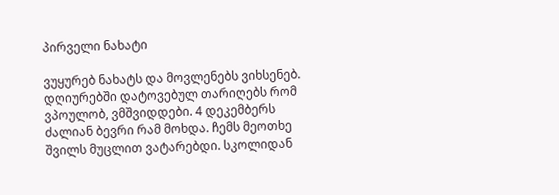პირველი ნახატი

ვუყურებ ნახატს და მოვლენებს ვიხსენებ. დღიურებში დატოვებულ თარიღებს რომ ვპოულობ, ვმშვიდდები. 4 დეკემბერს ძალიან ბევრი რამ მოხდა. ჩემს მეოთხე შვილს მუცლით ვატარებდი. სკოლიდან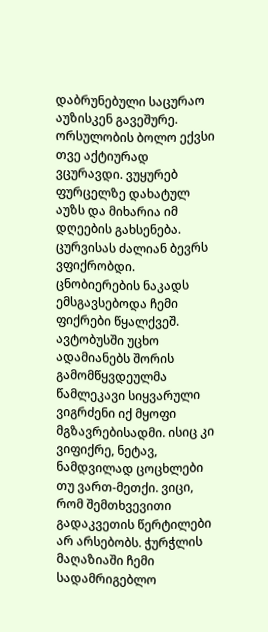დაბრუნებული საცურაო აუზისკენ გავეშურე. ორსულობის ბოლო ექვსი თვე აქტიურად ვცურავდი. ვუყურებ ფურცელზე დახატულ აუზს და მიხარია იმ დღეების გახსენება. ცურვისას ძალიან ბევრს ვფიქრობდი. ცნობიერების ნაკადს ემსგავსებოდა ჩემი ფიქრები წყალქვეშ. ავტობუსში უცხო ადამიანებს შორის გამომწყვდეულმა წამლეკავი სიყვარული ვიგრძენი იქ მყოფი მგზავრებისადმი. ისიც კი ვიფიქრე, ნეტავ, ნამდვილად ცოცხლები თუ ვართ-მეთქი. ვიცი, რომ შემთხვევითი გადაკვეთის წერტილები არ არსებობს. ჭურჭლის მაღაზიაში ჩემი სადამრიგებლო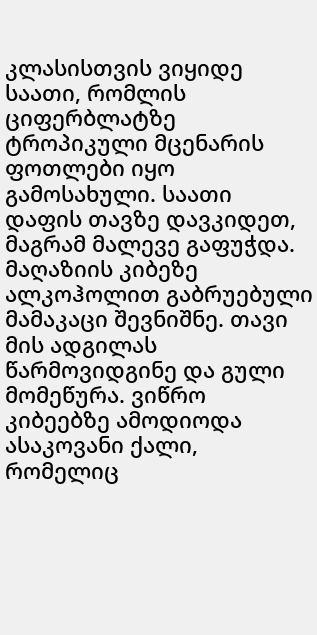კლასისთვის ვიყიდე საათი, რომლის ციფერბლატზე ტროპიკული მცენარის ფოთლები იყო გამოსახული. საათი დაფის თავზე დავკიდეთ, მაგრამ მალევე გაფუჭდა. მაღაზიის კიბეზე ალკოჰოლით გაბრუებული მამაკაცი შევნიშნე. თავი მის ადგილას წარმოვიდგინე და გული მომეწურა. ვიწრო კიბეებზე ამოდიოდა ასაკოვანი ქალი, რომელიც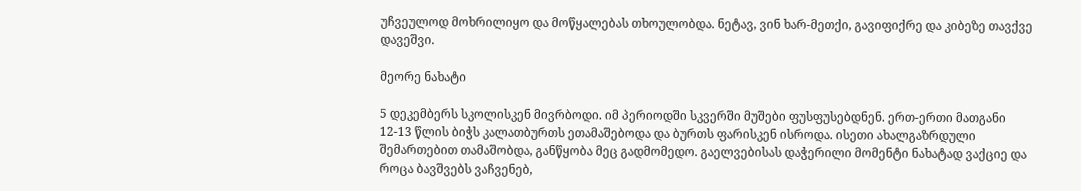უჩვეულოდ მოხრილიყო და მოწყალებას თხოულობდა. ნეტავ, ვინ ხარ-მეთქი, გავიფიქრე და კიბეზე თავქვე დავეშვი.

მეორე ნახატი

5 დეკემბერს სკოლისკენ მივრბოდი. იმ პერიოდში სკვერში მუშები ფუსფუსებდნენ. ერთ-ერთი მათგანი 12-13 წლის ბიჭს კალათბურთს ეთამაშებოდა და ბურთს ფარისკენ ისროდა. ისეთი ახალგაზრდული შემართებით თამაშობდა, განწყობა მეც გადმომედო. გაელვებისას დაჭერილი მომენტი ნახატად ვაქციე და როცა ბავშვებს ვაჩვენებ,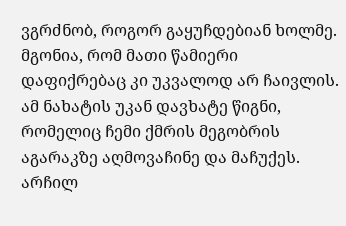ვგრძნობ, როგორ გაყუჩდებიან ხოლმე. მგონია, რომ მათი წამიერი დაფიქრებაც კი უკვალოდ არ ჩაივლის. ამ ნახატის უკან დავხატე წიგნი, რომელიც ჩემი ქმრის მეგობრის აგარაკზე აღმოვაჩინე და მაჩუქეს. არჩილ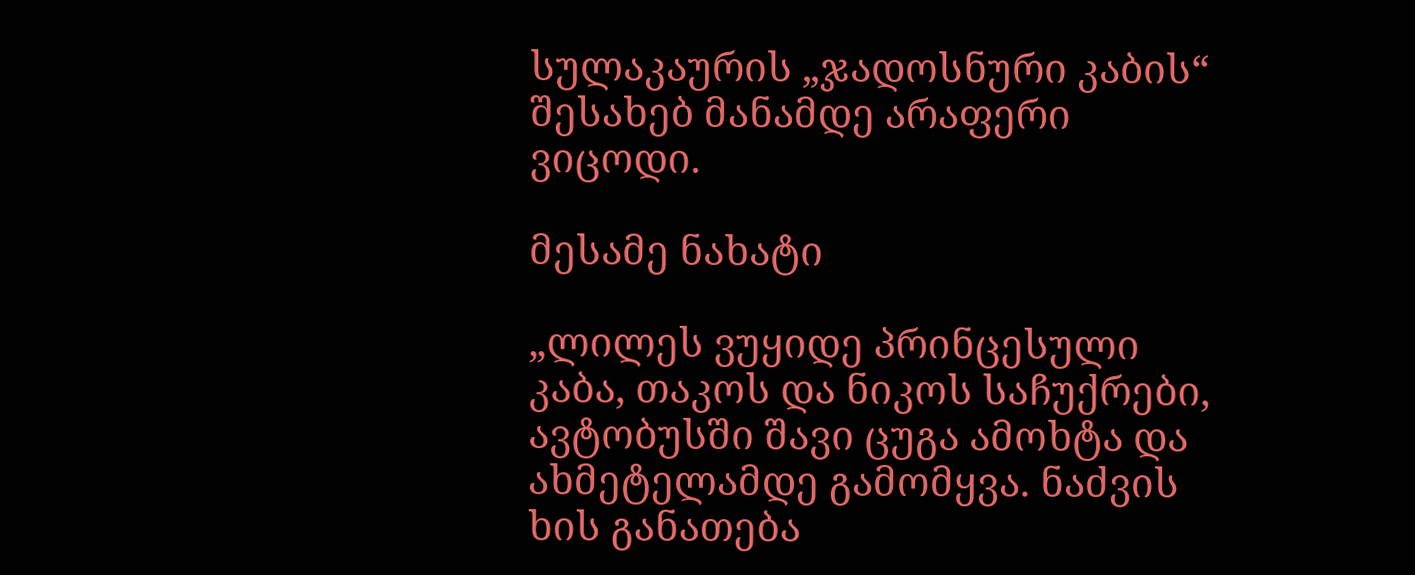სულაკაურის „ჯადოსნური კაბის“ შესახებ მანამდე არაფერი ვიცოდი.

მესამე ნახატი

„ლილეს ვუყიდე პრინცესული კაბა, თაკოს და ნიკოს საჩუქრები, ავტობუსში შავი ცუგა ამოხტა და ახმეტელამდე გამომყვა. ნაძვის ხის განათება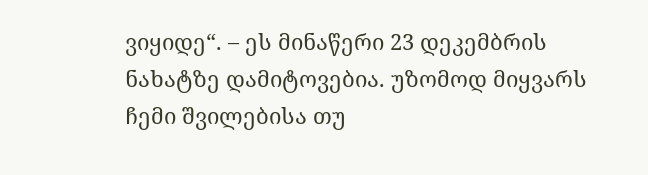ვიყიდე“. – ეს მინაწერი 23 დეკემბრის ნახატზე დამიტოვებია. უზომოდ მიყვარს ჩემი შვილებისა თუ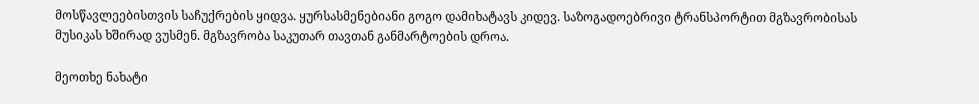მოსწავლეებისთვის საჩუქრების ყიდვა. ყურსასმენებიანი გოგო დამიხატავს კიდევ. საზოგადოებრივი ტრანსპორტით მგზავრობისას მუსიკას ხშირად ვუსმენ. მგზავრობა საკუთარ თავთან განმარტოების დროა.

მეოთხე ნახატი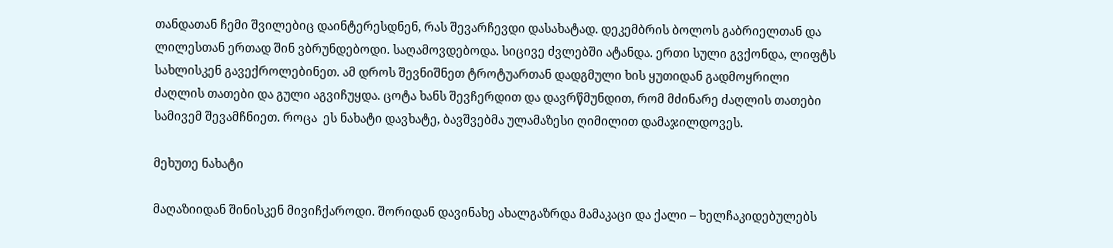თანდათან ჩემი შვილებიც დაინტერესდნენ, რას შევარჩევდი დასახატად. დეკემბრის ბოლოს გაბრიელთან და ლილესთან ერთად შინ ვბრუნდებოდი. საღამოვდებოდა. სიცივე ძვლებში ატანდა. ერთი სული გვქონდა, ლიფტს სახლისკენ გავექროლებინეთ. ამ დროს შევნიშნეთ ტროტუართან დადგმული ხის ყუთიდან გადმოყრილი ძაღლის თათები და გული აგვიჩუყდა. ცოტა ხანს შევჩერდით და დავრწმუნდით, რომ მძინარე ძაღლის თათები სამივემ შევამჩნიეთ. როცა  ეს ნახატი დავხატე, ბავშვებმა ულამაზესი ღიმილით დამაჯილდოვეს.

მეხუთე ნახატი

მაღაზიიდან შინისკენ მივიჩქაროდი. შორიდან დავინახე ახალგაზრდა მამაკაცი და ქალი – ხელჩაკიდებულებს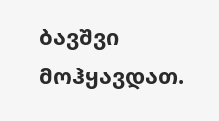ბავშვი მოჰყავდათ.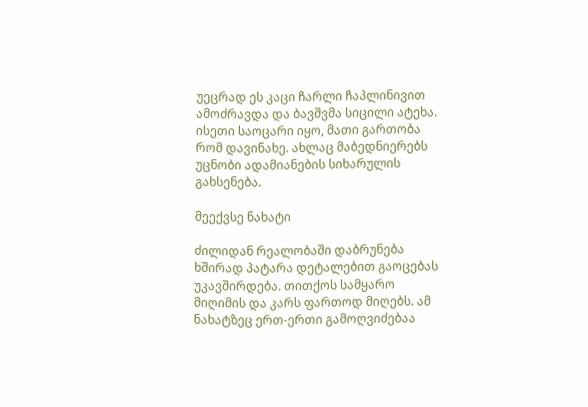უეცრად ეს კაცი ჩარლი ჩაპლინივით ამოძრავდა და ბავშვმა სიცილი ატეხა. ისეთი საოცარი იყო, მათი გართობა რომ დავინახე. ახლაც მაბედნიერებს უცნობი ადამიანების სიხარულის გახსენება.

მეექვსე ნახატი

ძილიდან რეალობაში დაბრუნება ხშირად პატარა დეტალებით გაოცებას უკავშირდება. თითქოს სამყარო მიღიმის და კარს ფართოდ მიღებს. ამ ნახატზეც ერთ-ერთი გამოღვიძებაა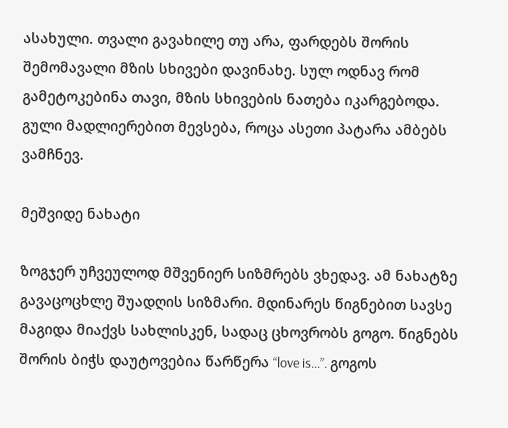ასახული. თვალი გავახილე თუ არა, ფარდებს შორის შემომავალი მზის სხივები დავინახე. სულ ოდნავ რომ გამეტოკებინა თავი, მზის სხივების ნათება იკარგებოდა. გული მადლიერებით მევსება, როცა ასეთი პატარა ამბებს ვამჩნევ.

მეშვიდე ნახატი

ზოგჯერ უჩვეულოდ მშვენიერ სიზმრებს ვხედავ. ამ ნახატზე გავაცოცხლე შუადღის სიზმარი. მდინარეს წიგნებით სავსე მაგიდა მიაქვს სახლისკენ, სადაც ცხოვრობს გოგო. წიგნებს შორის ბიჭს დაუტოვებია წარწერა “love is…”. გოგოს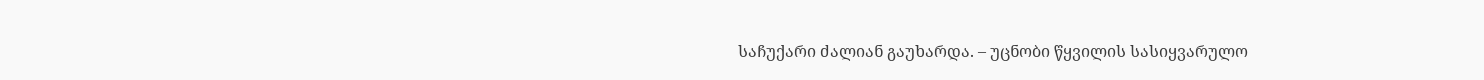საჩუქარი ძალიან გაუხარდა. – უცნობი წყვილის სასიყვარულო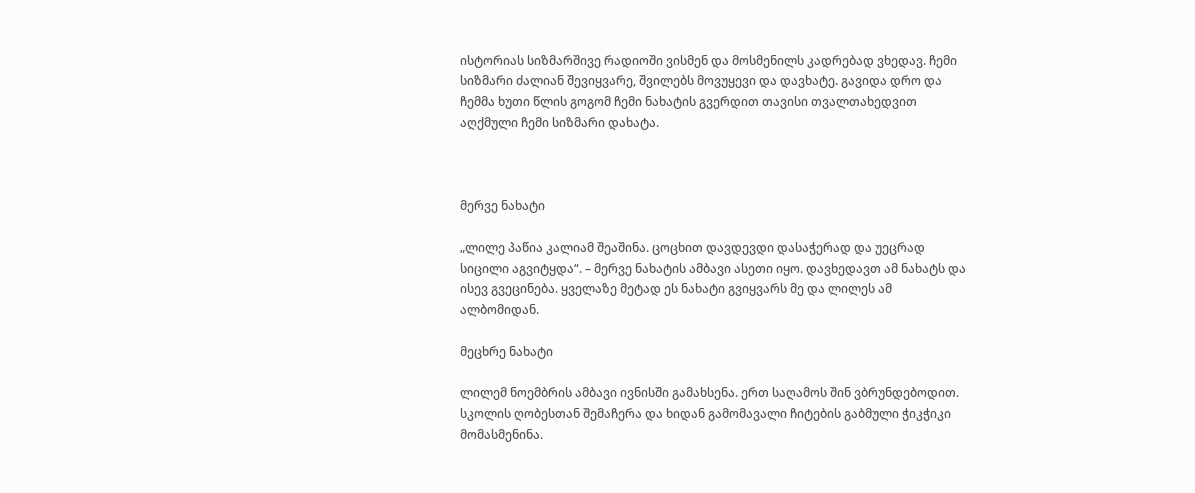ისტორიას სიზმარშივე რადიოში ვისმენ და მოსმენილს კადრებად ვხედავ. ჩემი სიზმარი ძალიან შევიყვარე, შვილებს მოვუყევი და დავხატე. გავიდა დრო და ჩემმა ხუთი წლის გოგომ ჩემი ნახატის გვერდით თავისი თვალთახედვით აღქმული ჩემი სიზმარი დახატა.



მერვე ნახატი

„ლილე პაწია კალიამ შეაშინა. ცოცხით დავდევდი დასაჭერად და უეცრად სიცილი აგვიტყდა“. – მერვე ნახატის ამბავი ასეთი იყო. დავხედავთ ამ ნახატს და ისევ გვეცინება. ყველაზე მეტად ეს ნახატი გვიყვარს მე და ლილეს ამ ალბომიდან.

მეცხრე ნახატი

ლილემ ნოემბრის ამბავი ივნისში გამახსენა. ერთ საღამოს შინ ვბრუნდებოდით. სკოლის ღობესთან შემაჩერა და ხიდან გამომავალი ჩიტების გაბმული ჭიკჭიკი მომასმენინა.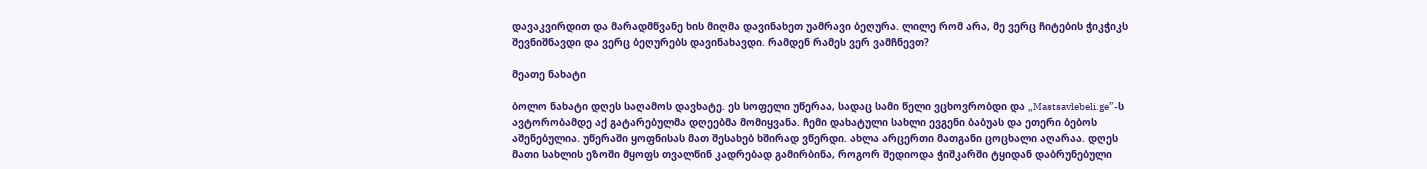დავაკვირდით და მარადმწვანე ხის მიღმა დავინახეთ უამრავი ბეღურა. ლილე რომ არა, მე ვერც ჩიტების ჭიკჭიკს შევნიშნავდი და ვერც ბეღურებს დავინახავდი. რამდენ რამეს ვერ ვამჩნევთ?

მეათე ნახატი

ბოლო ნახატი დღეს საღამოს დავხატე. ეს სოფელი უწერაა, სადაც სამი წელი ვცხოვრობდი და „Mastsavlebeli.ge”-ს ავტორობამდე აქ გატარებულმა დღეებმა მომიყვანა. ჩემი დახატული სახლი ევგენი ბაბუას და ეთერი ბებოს აშენებულია. უწერაში ყოფნისას მათ შესახებ ხშირად ვწერდი. ახლა არცერთი მათგანი ცოცხალი აღარაა. დღეს მათი სახლის ეზოში მყოფს თვალწინ კადრებად გამირბინა, როგორ შედიოდა ჭიშკარში ტყიდან დაბრუნებული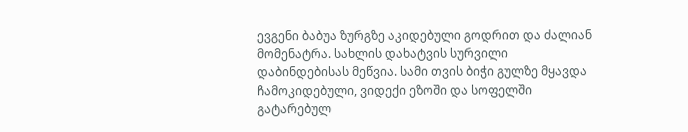ევგენი ბაბუა ზურგზე აკიდებული გოდრით და ძალიან მომენატრა. სახლის დახატვის სურვილი დაბინდებისას მეწვია. სამი თვის ბიჭი გულზე მყავდა ჩამოკიდებული, ვიდექი ეზოში და სოფელში გატარებულ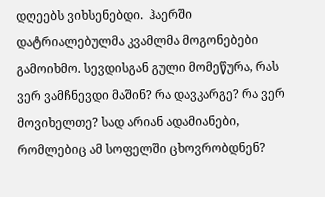დღეებს ვიხსენებდი.  ჰაერში დატრიალებულმა კვამლმა მოგონებები გამოიხმო. სევდისგან გული მომეწურა, რას ვერ ვამჩნევდი მაშინ? რა დავკარგე? რა ვერ მოვიხელთე? სად არიან ადამიანები, რომლებიც ამ სოფელში ცხოვრობდნენ?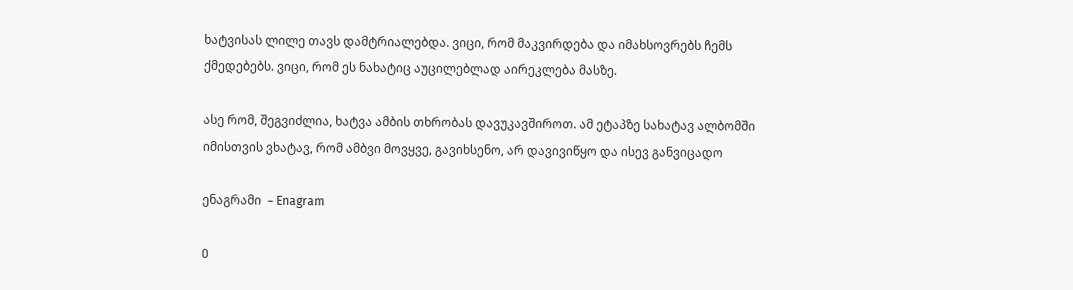ხატვისას ლილე თავს დამტრიალებდა. ვიცი, რომ მაკვირდება და იმახსოვრებს ჩემს ქმედებებს. ვიცი, რომ ეს ნახატიც აუცილებლად აირეკლება მასზე.

ასე რომ, შეგვიძლია, ხატვა ამბის თხრობას დავუკავშიროთ. ამ ეტაპზე სახატავ ალბომში  იმისთვის ვხატავ, რომ ამბვი მოვყვე, გავიხსენო, არ დავივიწყო და ისევ განვიცადო

ენაგრამი  – Enagram

0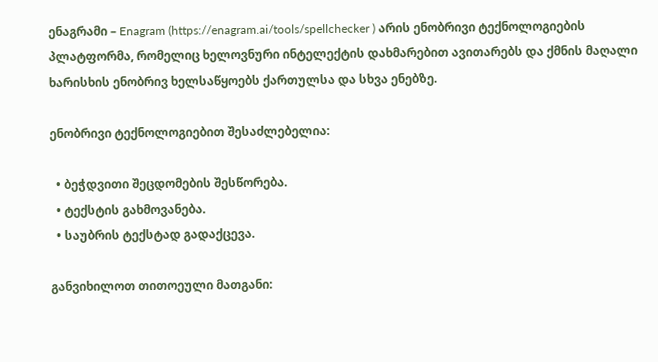ენაგრამი – Enagram (https://enagram.ai/tools/spellchecker ) არის ენობრივი ტექნოლოგიების პლატფორმა, რომელიც ხელოვნური ინტელექტის დახმარებით ავითარებს და ქმნის მაღალი ხარისხის ენობრივ ხელსაწყოებს ქართულსა და სხვა ენებზე.

ენობრივი ტექნოლოგიებით შესაძლებელია:

  • ბეჭდვითი შეცდომების შესწორება.
  • ტექსტის გახმოვანება.
  • საუბრის ტექსტად გადაქცევა.

განვიხილოთ თითოეული მათგანი: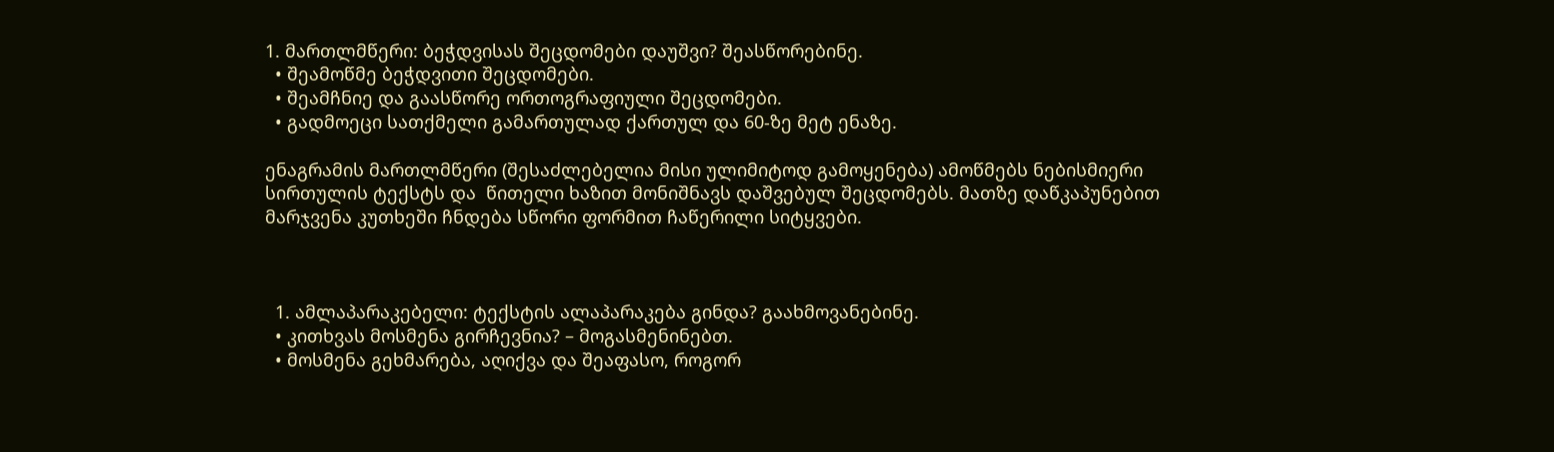1. მართლმწერი: ბეჭდვისას შეცდომები დაუშვი? შეასწორებინე.
  • შეამოწმე ბეჭდვითი შეცდომები.
  • შეამჩნიე და გაასწორე ორთოგრაფიული შეცდომები.
  • გადმოეცი სათქმელი გამართულად ქართულ და 60-ზე მეტ ენაზე.

ენაგრამის მართლმწერი (შესაძლებელია მისი ულიმიტოდ გამოყენება) ამოწმებს ნებისმიერი სირთულის ტექსტს და  წითელი ხაზით მონიშნავს დაშვებულ შეცდომებს. მათზე დაწკაპუნებით  მარჯვენა კუთხეში ჩნდება სწორი ფორმით ჩაწერილი სიტყვები.



  1. ამლაპარაკებელი: ტექსტის ალაპარაკება გინდა? გაახმოვანებინე.
  • კითხვას მოსმენა გირჩევნია? – მოგასმენინებთ.
  • მოსმენა გეხმარება, აღიქვა და შეაფასო, როგორ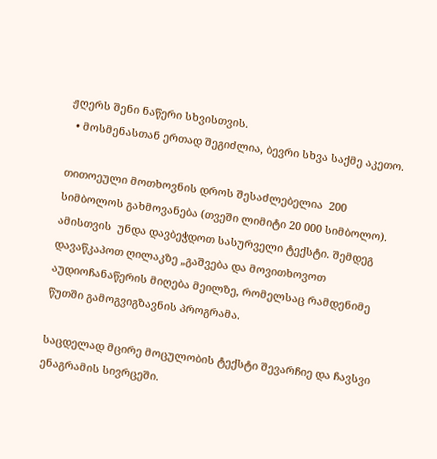ჟღერს შენი ნაწერი სხვისთვის.
  • მოსმენასთან ერთად შეგიძლია, ბევრი სხვა საქმე აკეთო.

თითოეული მოთხოვნის დროს შესაძლებელია  200 სიმბოლოს გახმოვანება (თვეში ლიმიტი 20 000 სიმბოლო). ამისთვის  უნდა დავბეჭდოთ სასურველი ტექსტი. შემდეგ დავაწკაპოთ ღილაკზე „გაშვება და მოვითხოვოთ აუდიოჩანაწერის მიღება მეილზე, რომელსაც რამდენიმე წუთში გამოგვიგზავნის პროგრამა.

საცდელად მცირე მოცულობის ტექსტი შევარჩიე და ჩავსვი ენაგრამის სივრცეში.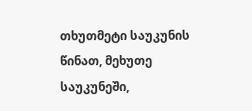თხუთმეტი საუკუნის წინათ, მეხუთე საუკუნეში,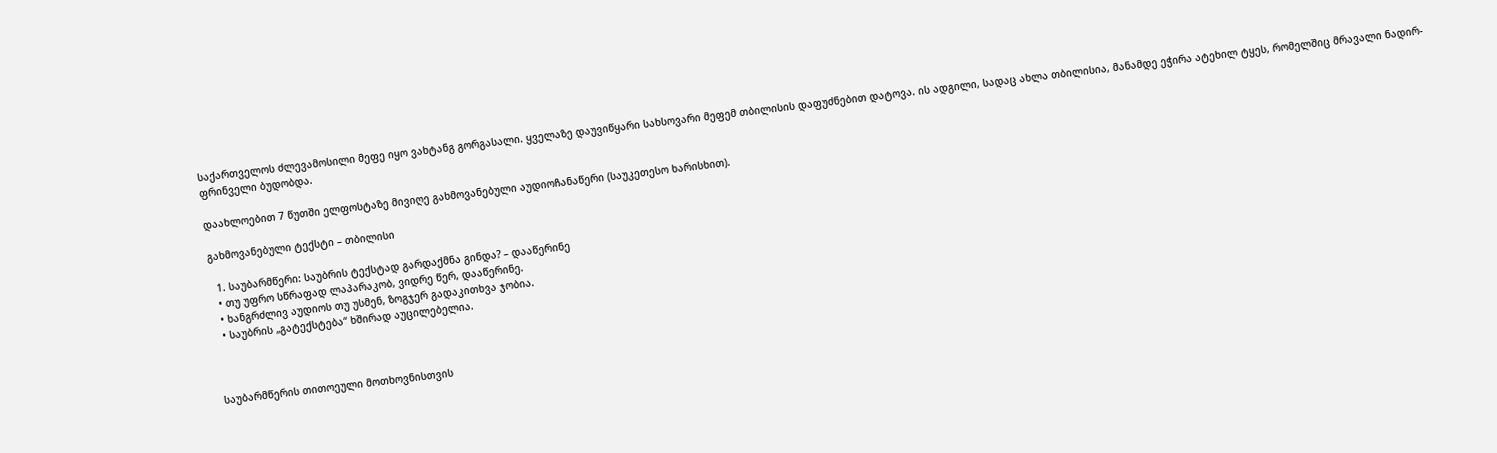საქართველოს ძლევამოსილი მეფე იყო ვახტანგ გორგასალი. ყველაზე დაუვიწყარი სახსოვარი მეფემ თბილისის დაფუძნებით დატოვა. ის ადგილი, სადაც ახლა თბილისია, მანამდე ეჭირა ატეხილ ტყეს, რომელშიც მრავალი ნადირ-ფრინველი ბუდობდა.

დაახლოებით 7 წუთში ელფოსტაზე მივიღე გახმოვანებული აუდიოჩანაწერი (საუკეთესო ხარისხით).

გახმოვანებული ტექსტი – თბილისი

  1. საუბარმწერი: საუბრის ტექსტად გარდაქმნა გინდა? – დააწერინე
  • თუ უფრო სწრაფად ლაპარაკობ, ვიდრე წერ, დააწერინე.
  • ხანგრძლივ აუდიოს თუ უსმენ, ზოგჯერ გადაკითხვა ჯობია.
  • საუბრის „გატექსტება“ ხშირად აუცილებელია.



საუბარმწერის თითოეული მოთხოვნისთვის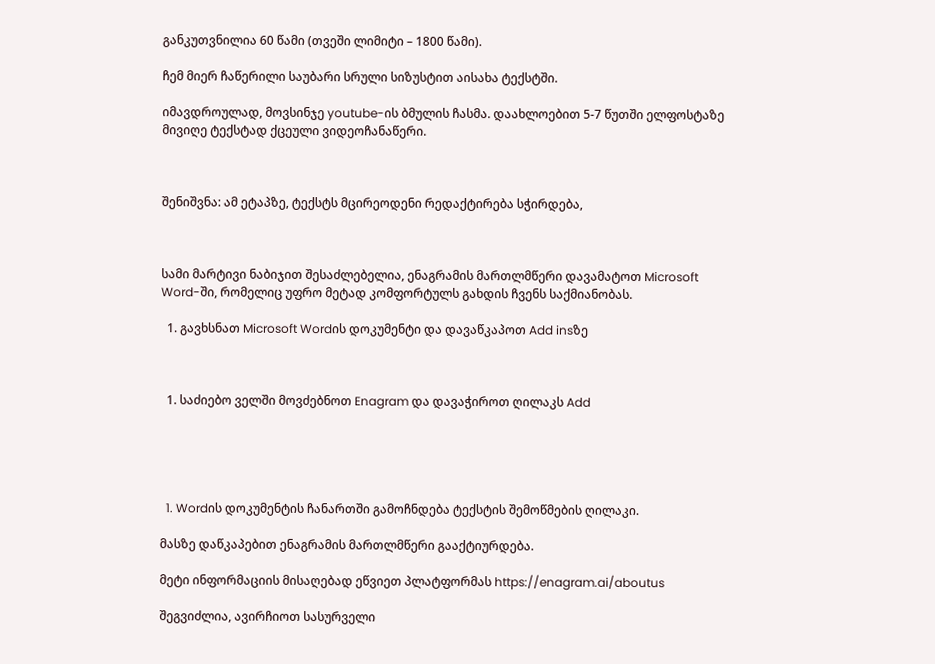განკუთვნილია 60 წამი (თვეში ლიმიტი – 1800 წამი).

ჩემ მიერ ჩაწერილი საუბარი სრული სიზუსტით აისახა ტექსტში.

იმავდროულად, მოვსინჯე youtube-ის ბმულის ჩასმა. დაახლოებით 5-7 წუთში ელფოსტაზე მივიღე ტექსტად ქცეული ვიდეოჩანაწერი.



შენიშვნა: ამ ეტაპზე, ტექსტს მცირეოდენი რედაქტირება სჭირდება,



სამი მარტივი ნაბიჯით შესაძლებელია, ენაგრამის მართლმწერი დავამატოთ Microsoft Word-ში, რომელიც უფრო მეტად კომფორტულს გახდის ჩვენს საქმიანობას.

  1. გავხსნათ Microsoft Wordის დოკუმენტი და დავაწკაპოთ Add insზე



  1. საძიებო ველში მოვძებნოთ Enagram და დავაჭიროთ ღილაკს Add





  1. Wordის დოკუმენტის ჩანართში გამოჩნდება ტექსტის შემოწმების ღილაკი.

მასზე დაწკაპებით ენაგრამის მართლმწერი გააქტიურდება.

მეტი ინფორმაციის მისაღებად ეწვიეთ პლატფორმას https://enagram.ai/aboutus

შეგვიძლია, ავირჩიოთ სასურველი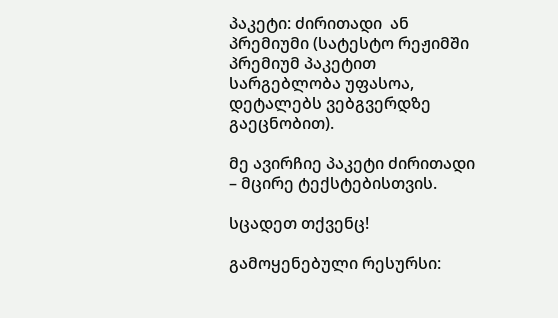პაკეტი: ძირითადი  ან პრემიუმი (სატესტო რეჟიმში პრემიუმ პაკეტით სარგებლობა უფასოა, დეტალებს ვებგვერდზე გაეცნობით).

მე ავირჩიე პაკეტი ძირითადი – მცირე ტექსტებისთვის.

სცადეთ თქვენც!

გამოყენებული რესურსი: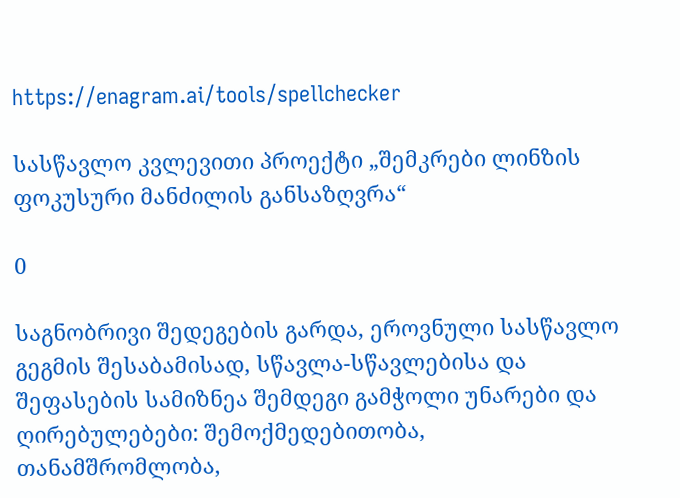https://enagram.ai/tools/spellchecker

სასწავლო კვლევითი პროექტი „შემკრები ლინზის ფოკუსური მანძილის განსაზღვრა“

0

საგნობრივი შედეგების გარდა, ეროვნული სასწავლო გეგმის შესაბამისად, სწავლა-სწავლებისა და შეფასების სამიზნეა შემდეგი გამჭოლი უნარები და ღირებულებები: შემოქმედებითობა, თანამშრომლობა,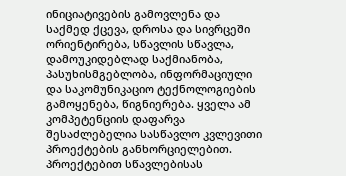ინიციატივების გამოვლენა და საქმედ ქცევა, დროსა და სივრცეში ორიენტირება, სწავლის სწავლა, დამოუკიდებლად საქმიანობა, პასუხისმგებლობა, ინფორმაციული და საკომუნიკაციო ტექნოლოგიების გამოყენება, წიგნიერება. ყველა ამ კომპეტენციის დაფარვა შესაძლებელია სასწავლო კვლევითი პროექტების განხორციელებით. პროექტებით სწავლებისას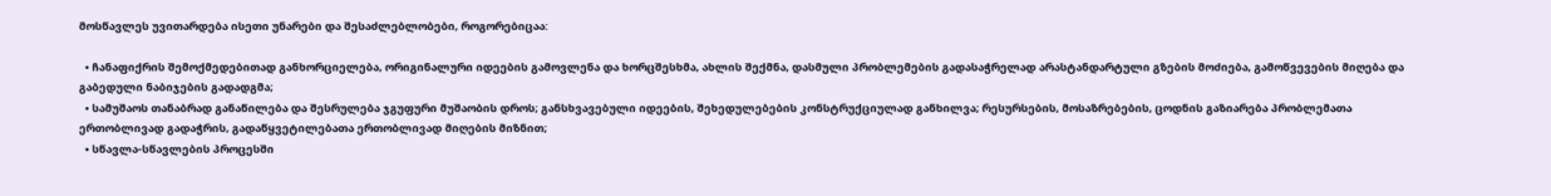მოსწავლეს უვითარდება ისეთი უნარები და შესაძლებლობები, როგორებიცაა:

  • ჩანაფიქრის შემოქმედებითად განხორციელება, ორიგინალური იდეების გამოვლენა და ხორცშესხმა, ახლის შექმნა, დასმული პრობლემების გადასაჭრელად არასტანდარტული გზების მოძიება, გამოწვევების მიღება და გაბედული ნაბიჯების გადადგმა;
  • სამუშაოს თანაბრად განაწილება და შესრულება ჯგუფური მუშაობის დროს; განსხვავებული იდეების, შეხედულებების კონსტრუქციულად განხილვა; რესურსების, მოსაზრებების, ცოდნის გაზიარება პრობლემათა ერთობლივად გადაჭრის, გადაწყვეტილებათა ერთობლივად მიღების მიზნით;
  • სწავლა-სწავლების პროცესში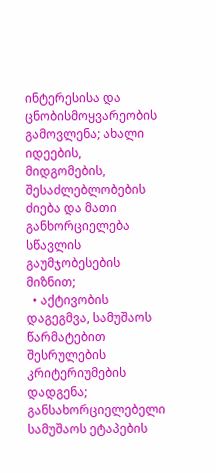ინტერესისა და ცნობისმოყვარეობის გამოვლენა; ახალი იდეების, მიდგომების, შესაძლებლობების ძიება და მათი განხორციელება სწავლის გაუმჯობესების მიზნით;
  • აქტივობის დაგეგმვა, სამუშაოს წარმატებით შესრულების კრიტერიუმების დადგენა; განსახორციელებელი სამუშაოს ეტაპების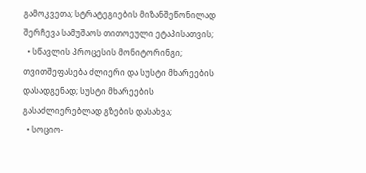გამოკვეთა; სტრატეგიების მიზანშეწონილად შერჩევა სამუშაოს თითოეული ეტაპისათვის;
  • სწავლის პროცესის მონიტორინგი; თვითშეფასება ძლიერი და სუსტი მხარეების დასადგენად; სუსტი მხარეების გასაძლიერებლად გზების დასახვა;
  • სოციო-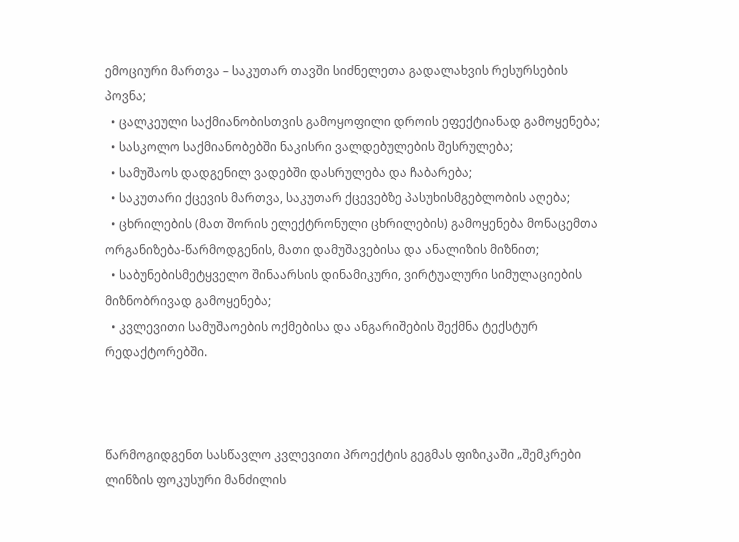ემოციური მართვა – საკუთარ თავში სიძნელეთა გადალახვის რესურსების პოვნა;
  • ცალკეული საქმიანობისთვის გამოყოფილი დროის ეფექტიანად გამოყენება;
  • სასკოლო საქმიანობებში ნაკისრი ვალდებულების შესრულება;
  • სამუშაოს დადგენილ ვადებში დასრულება და ჩაბარება;
  • საკუთარი ქცევის მართვა, საკუთარ ქცევებზე პასუხისმგებლობის აღება;
  • ცხრილების (მათ შორის ელექტრონული ცხრილების) გამოყენება მონაცემთა ორგანიზება-წარმოდგენის, მათი დამუშავებისა და ანალიზის მიზნით;
  • საბუნებისმეტყველო შინაარსის დინამიკური, ვირტუალური სიმულაციების მიზნობრივად გამოყენება;
  • კვლევითი სამუშაოების ოქმებისა და ანგარიშების შექმნა ტექსტურ რედაქტორებში.



წარმოგიდგენთ სასწავლო კვლევითი პროექტის გეგმას ფიზიკაში „შემკრები ლინზის ფოკუსური მანძილის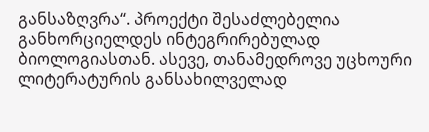განსაზღვრა“. პროექტი შესაძლებელია განხორციელდეს ინტეგრირებულად ბიოლოგიასთან. ასევე, თანამედროვე უცხოური ლიტერატურის განსახილველად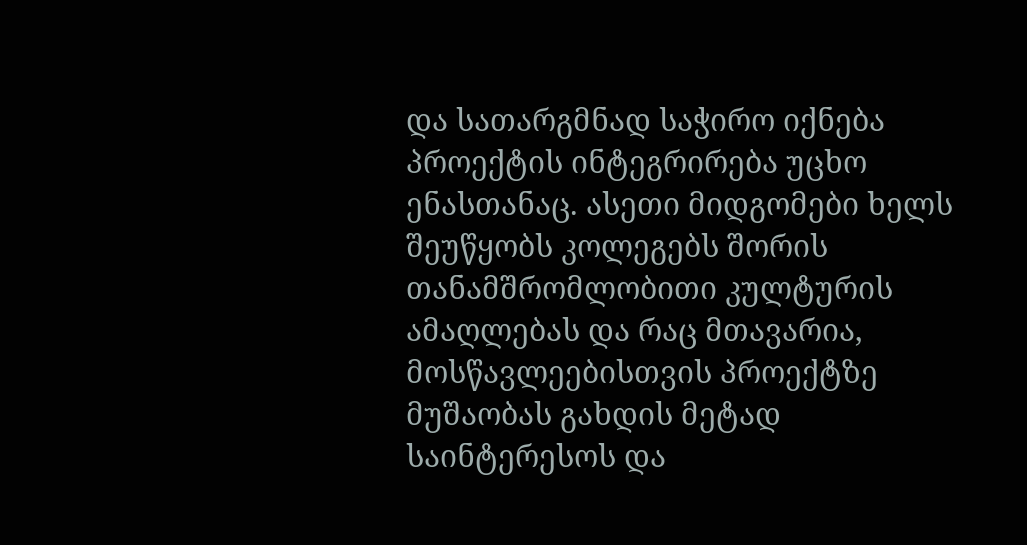და სათარგმნად საჭირო იქნება პროექტის ინტეგრირება უცხო ენასთანაც. ასეთი მიდგომები ხელს შეუწყობს კოლეგებს შორის თანამშრომლობითი კულტურის ამაღლებას და რაც მთავარია, მოსწავლეებისთვის პროექტზე მუშაობას გახდის მეტად საინტერესოს და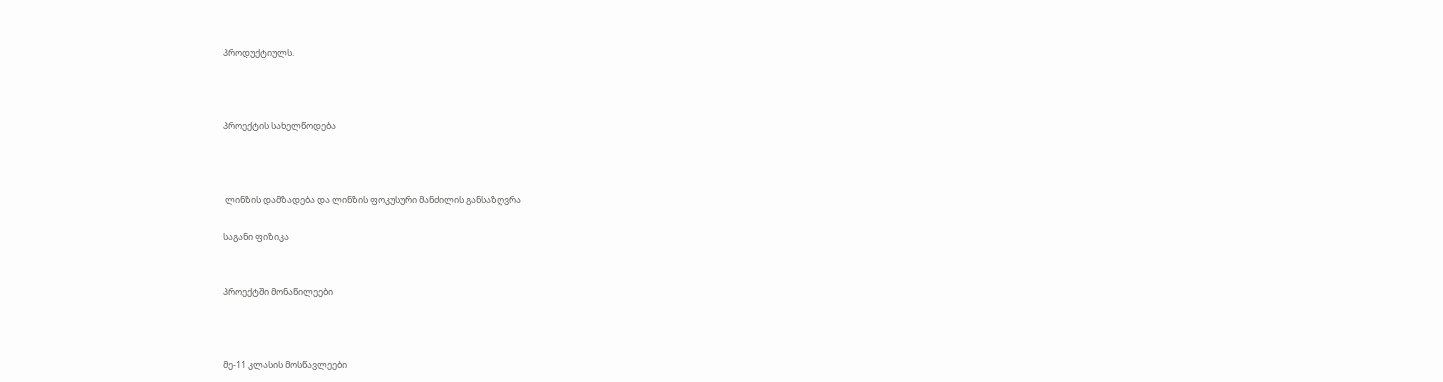პროდუქტიულს.



პროექტის სახელწოდება



 ლინზის დამზადება და ლინზის ფოკუსური მანძილის განსაზღვრა

საგანი ფიზიკა


პროექტში მონაწილეები



მე-11 კლასის მოსწავლეები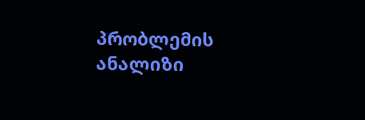პრობლემის ანალიზი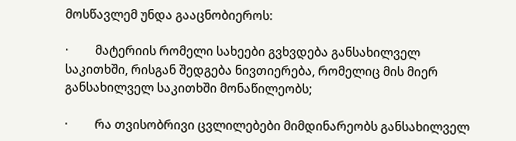მოსწავლემ უნდა გააცნობიეროს:

·         მატერიის რომელი სახეები გვხვდება განსახილველ საკითხში, რისგან შედგება ნივთიერება, რომელიც მის მიერ განსახილველ საკითხში მონაწილეობს;

·         რა თვისობრივი ცვლილებები მიმდინარეობს განსახილველ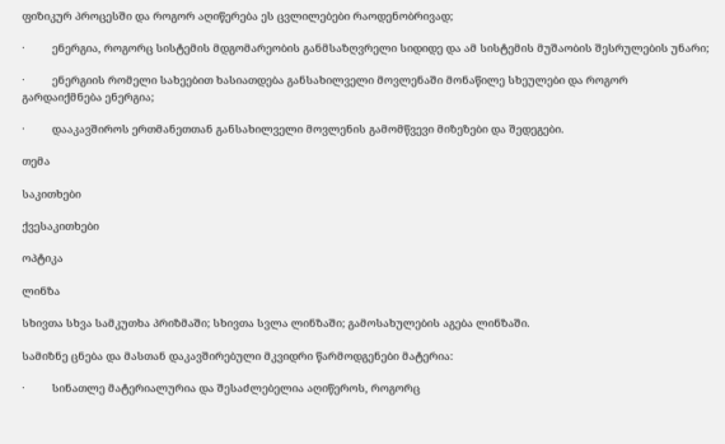ფიზიკურ პროცესში და როგორ აღიწერება ეს ცვლილებები რაოდენობრივად;

·         ენერგია, როგორც სისტემის მდგომარეობის განმსაზღვრელი სიდიდე და ამ სისტემის მუშაობის შესრულების უნარი;

·         ენერგიის რომელი სახეებით ხასიათდება განსახილველი მოვლენაში მონაწილე სხეულები და როგორ გარდაიქმნება ენერგია;

·         დააკავშიროს ერთმანეთთან განსახილველი მოვლენის გამომწვევი მიზეზები და შედეგები.

თემა

საკითხები

ქვესაკითხები

ოპტიკა

ლინზა

სხივთა სხვა სამკუთხა პრიზმაში; სხივთა სვლა ლინზაში; გამოსახულების აგება ლინზაში.

სამიზნე ცნება და მასთან დაკავშირებული მკვიდრი წარმოდგენები მატერია:

·         სინათლე მატერიალურია და შესაძლებელია აღიწეროს, როგორც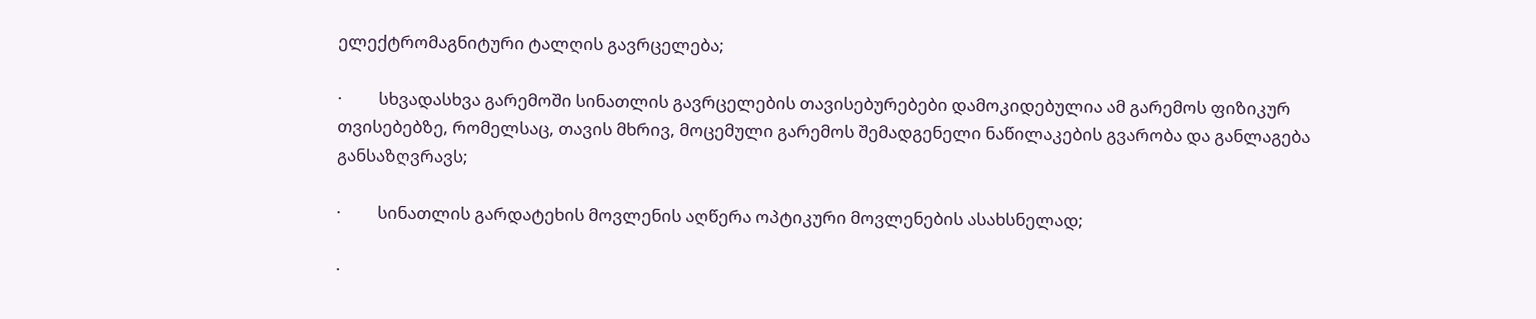ელექტრომაგნიტური ტალღის გავრცელება;

·         სხვადასხვა გარემოში სინათლის გავრცელების თავისებურებები დამოკიდებულია ამ გარემოს ფიზიკურ თვისებებზე, რომელსაც, თავის მხრივ, მოცემული გარემოს შემადგენელი ნაწილაკების გვარობა და განლაგება განსაზღვრავს;

·         სინათლის გარდატეხის მოვლენის აღწერა ოპტიკური მოვლენების ასახსნელად;

·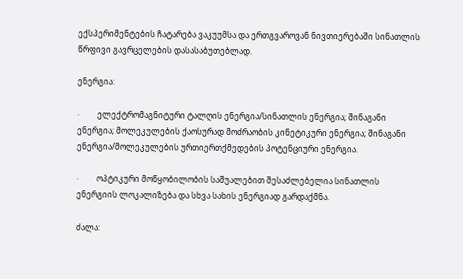ექსპერიმენტების ჩატარება ვაკუუმსა და ერთგვაროვან ნივთიერებაში სინათლის წრფივი გავრცელების დასასაბუთებლად.

ენერგია:

·         ელექტრომაგნიტური ტალღის ენერგია/სინათლის ენერგია; შინაგანი ენერგია; მოლეკულების ქაოსურად მოძრაობის კინეტიკური ენერგია; შინაგანი ენერგია/მოლეკულების ურთიერთქმედების პოტენციური ენერგია.

·         ოპტიკური მოწყობილობის საშუალებით შესაძლებელია სინათლის ენერგიის ლოკალიზება და სხვა სახის ენერგიად გარდაქმნა.

ძალა: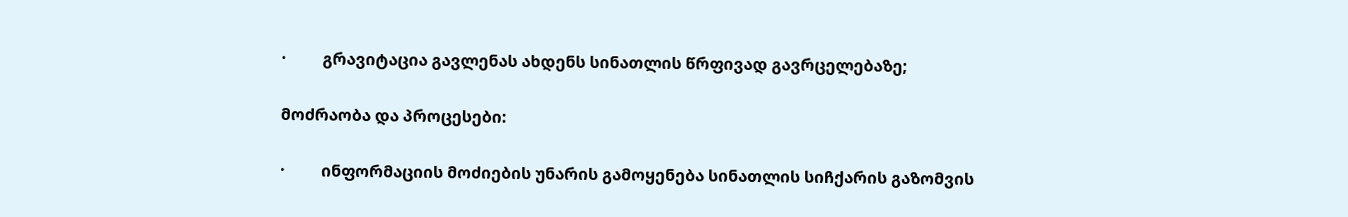·         გრავიტაცია გავლენას ახდენს სინათლის წრფივად გავრცელებაზე;

მოძრაობა და პროცესები:

·         ინფორმაციის მოძიების უნარის გამოყენება სინათლის სიჩქარის გაზომვის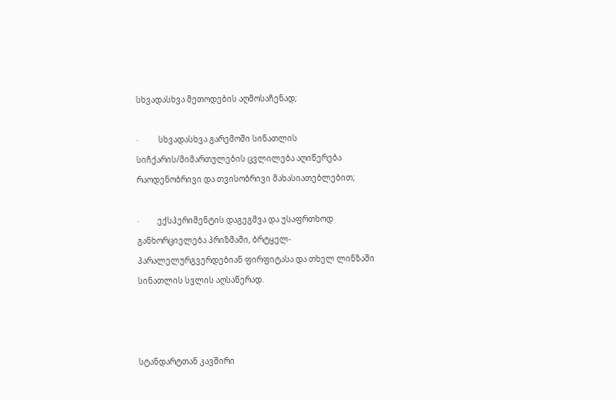სხვადასხვა მეთოდების აღმოსაჩენად;

·          სხვადასხვა გარემოში სინათლის სიჩქარის/მიმართულების ცვლილება აღიწერება რაოდენობრივი და თვისობრივი მახასიათებლებით;

·         ექსპერიმენტის დაგეგმვა და უსაფრთხოდ განხორციელება პრიზმაში, ბრტყელ-პარალელურგვერდებიან ფირფიტასა და თხელ ლინზაში სინათლის სვლის აღსაწერად.



სტანდარტთან კავშირი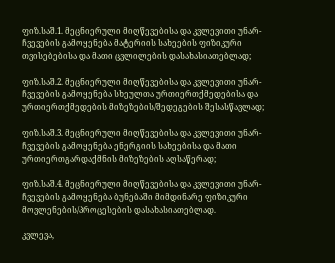ფიზ.საშ.1. მეცნიერული მიღწევებისა და კვლევითი უნარ-ჩვევების გამოყენება მატერიის სახეების ფიზიკური თვისებებისა და მათი ცვლილების დასახასიათებლად;

ფიზ.საშ.2. მეცნიერული მიღწევებისა და კვლევითი უნარ-ჩვევების გამოყენება სხეულთა ურთიერთქმედებისა და ურთიერთქმედების მიზეზების/შედეგების შესასწავლად;

ფიზ.საშ.3. მეცნიერული მიღწევებისა და კვლევითი უნარ-ჩვევების გამოყენება ენერგიის სახეებისა და მათი ურთიერთგარდაქმნის მიზეზების აღსაწერად;

ფიზ.საშ.4. მეცნიერული მიღწევებისა და კვლევითი უნარ-ჩვევების გამოყენება ბუნებაში მიმდინარე ფიზიკური მოვლენების/პროცესების დასახასიათებლად.

კვლევა,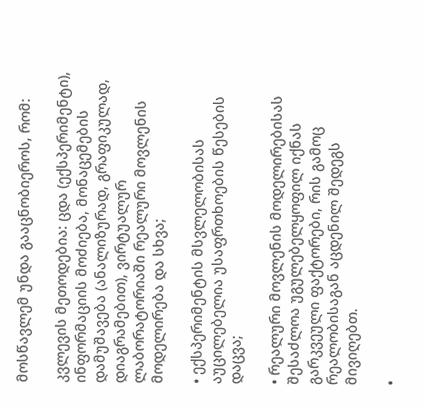მოსწავლემ უნდა გააცნობიეროს, რომ:

კვლევის მეთოდებია: ცდა (ექსპერიმენტი), ინფორმაციის მოძიება, მონაცემების დამუშავება (ანალიზურად, გრაფიკულად, დიაგრამებით), ვირტუალურ ლაბორატორიაში რეალური მოვლენის მოდელირება და სხვა;

• ექსპერიმენტის მსვლელობისას აუცილებელია უსაფრთხოების წესების დაცვა;

• რეალური მოვლენის მოდელირებისას შესაძლოა უგულებელყოფილ იქნას გარკვეული ფაქტორები, რის გამოც რეალობისაგან აცდენილ შედეგს მივიღებთ.

•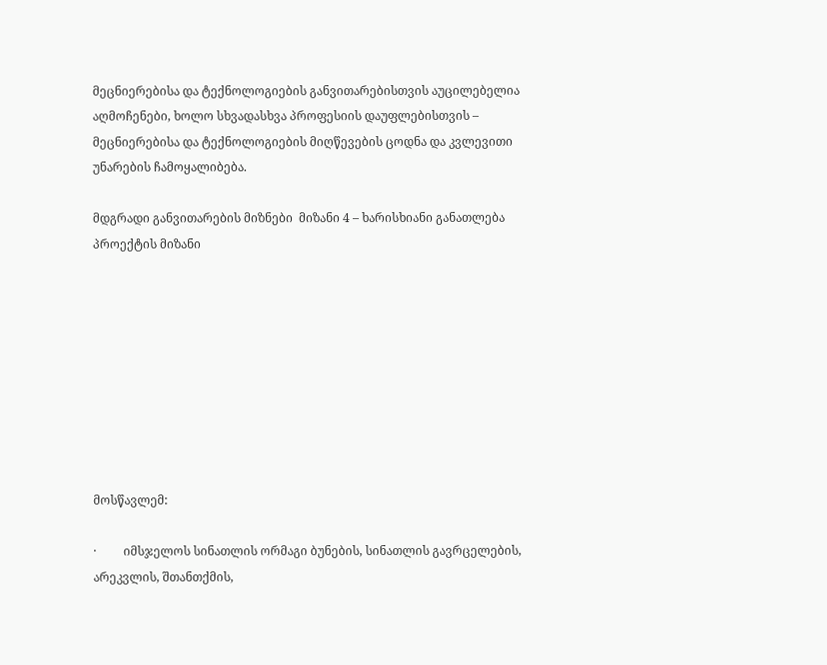მეცნიერებისა და ტექნოლოგიების განვითარებისთვის აუცილებელია აღმოჩენები, ხოლო სხვადასხვა პროფესიის დაუფლებისთვის – მეცნიერებისა და ტექნოლოგიების მიღწევების ცოდნა და კვლევითი უნარების ჩამოყალიბება.

მდგრადი განვითარების მიზნები  მიზანი 4 – ხარისხიანი განათლება
პროექტის მიზანი









მოსწავლემ:

·         იმსჯელოს სინათლის ორმაგი ბუნების, სინათლის გავრცელების, არეკვლის, შთანთქმის,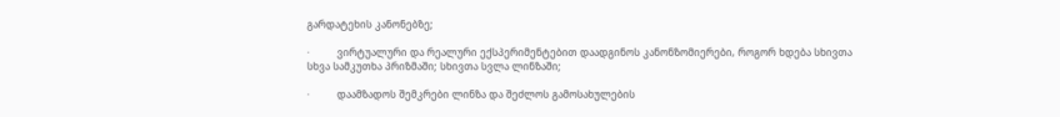გარდატეხის კანონებზე;

·         ვირტუალური და რეალური ექსპერიმენტებით დაადგინოს კანონზომიერები, როგორ ხდება სხივთა სხვა სამკუთხა პრიზმაში; სხივთა სვლა ლინზაში;

·         დაამზადოს შემკრები ლინზა და შეძლოს გამოსახულების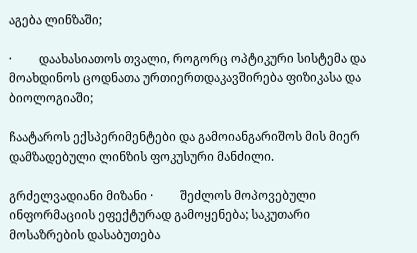აგება ლინზაში;

·         დაახასიათოს თვალი, როგორც ოპტიკური სისტემა და მოახდინოს ცოდნათა ურთიერთდაკავშირება ფიზიკასა და ბიოლოგიაში;

ჩაატაროს ექსპერიმენტები და გამოიანგარიშოს მის მიერ დამზადებული ლინზის ფოკუსური მანძილი.

გრძელვადიანი მიზანი ·         შეძლოს მოპოვებული ინფორმაციის ეფექტურად გამოყენება; საკუთარი მოსაზრების დასაბუთება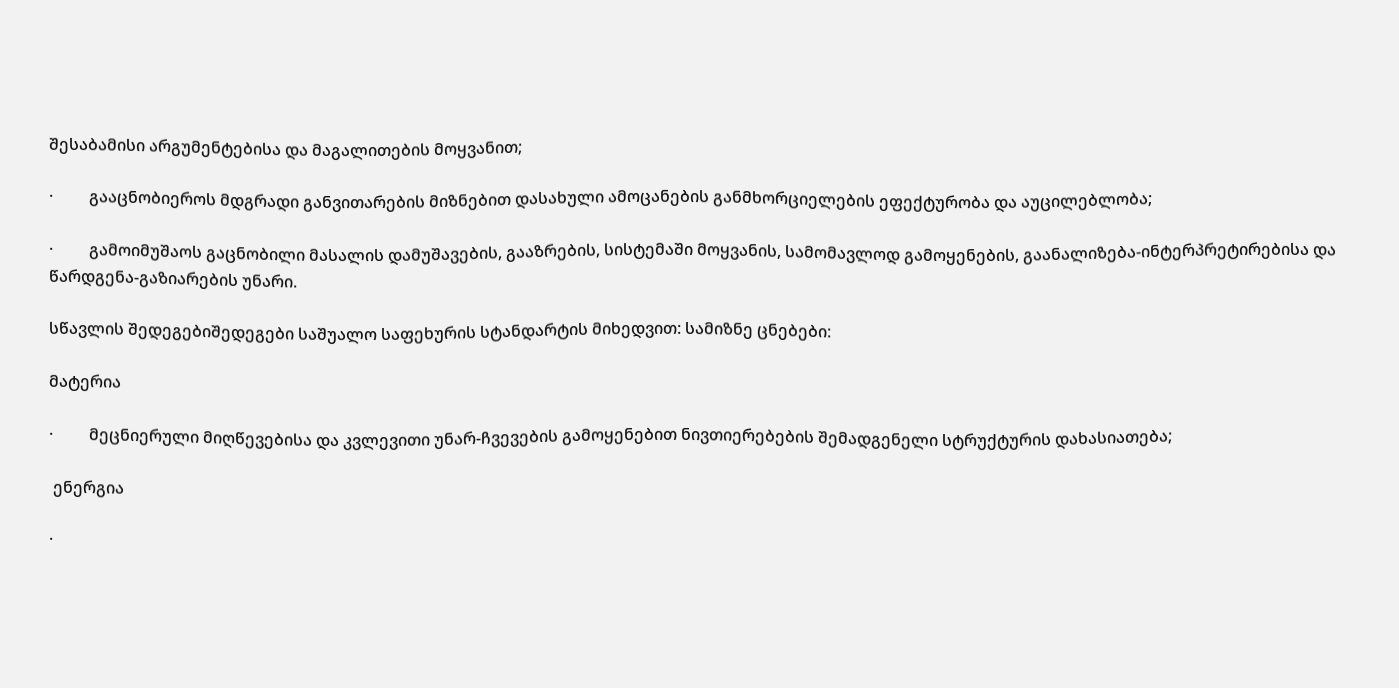შესაბამისი არგუმენტებისა და მაგალითების მოყვანით;

·         გააცნობიეროს მდგრადი განვითარების მიზნებით დასახული ამოცანების განმხორციელების ეფექტურობა და აუცილებლობა;

·         გამოიმუშაოს გაცნობილი მასალის დამუშავების, გააზრების, სისტემაში მოყვანის, სამომავლოდ გამოყენების, გაანალიზება-ინტერპრეტირებისა და წარდგენა-გაზიარების უნარი.

სწავლის შედეგებიშედეგები საშუალო საფეხურის სტანდარტის მიხედვით: სამიზნე ცნებები:

მატერია

·         მეცნიერული მიღწევებისა და კვლევითი უნარ-ჩვევების გამოყენებით ნივთიერებების შემადგენელი სტრუქტურის დახასიათება;

 ენერგია

·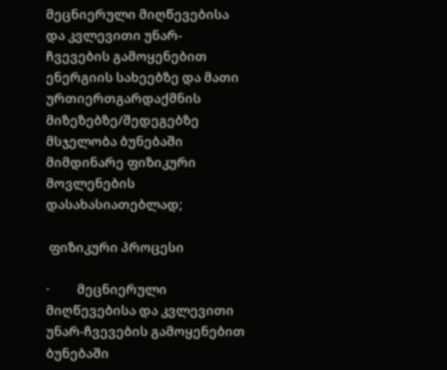მეცნიერული მიღწევებისა და კვლევითი უნარ-ჩვევების გამოყენებით ენერგიის სახეებზე და მათი ურთიერთგარდაქმნის მიზეზებზე/შედეგებზე მსჯელობა ბუნებაში მიმდინარე ფიზიკური მოვლენების დასახასიათებლად;

 ფიზიკური პროცესი

·         მეცნიერული მიღწევებისა და კვლევითი უნარ-ჩვევების გამოყენებით ბუნებაში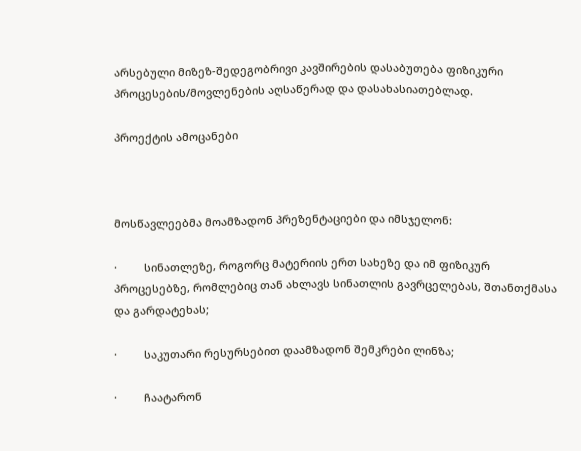არსებული მიზეზ-შედეგობრივი კავშირების დასაბუთება ფიზიკური პროცესების/მოვლენების აღსაწერად და დასახასიათებლად.

პროექტის ამოცანები



მოსწავლეებმა მოამზადონ პრეზენტაციები და იმსჯელონ:

·         სინათლეზე, როგორც მატერიის ერთ სახეზე და იმ ფიზიკურ პროცესებზე, რომლებიც თან ახლავს სინათლის გავრცელებას, შთანთქმასა და გარდატეხას;

·         საკუთარი რესურსებით დაამზადონ შემკრები ლინზა;

·         ჩაატარონ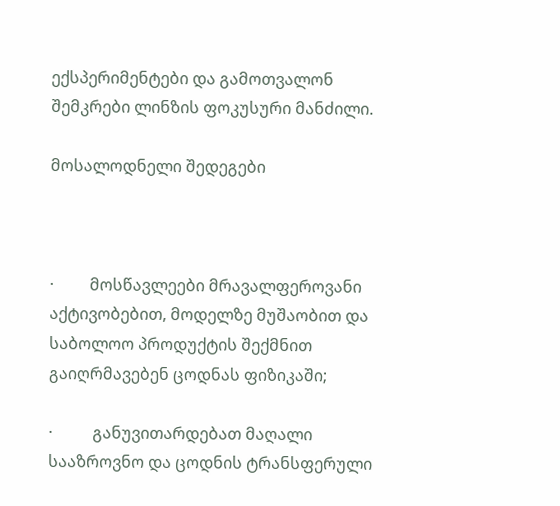ექსპერიმენტები და გამოთვალონ შემკრები ლინზის ფოკუსური მანძილი.

მოსალოდნელი შედეგები



·         მოსწავლეები მრავალფეროვანი აქტივობებით, მოდელზე მუშაობით და საბოლოო პროდუქტის შექმნით გაიღრმავებენ ცოდნას ფიზიკაში;

·          განუვითარდებათ მაღალი სააზროვნო და ცოდნის ტრანსფერული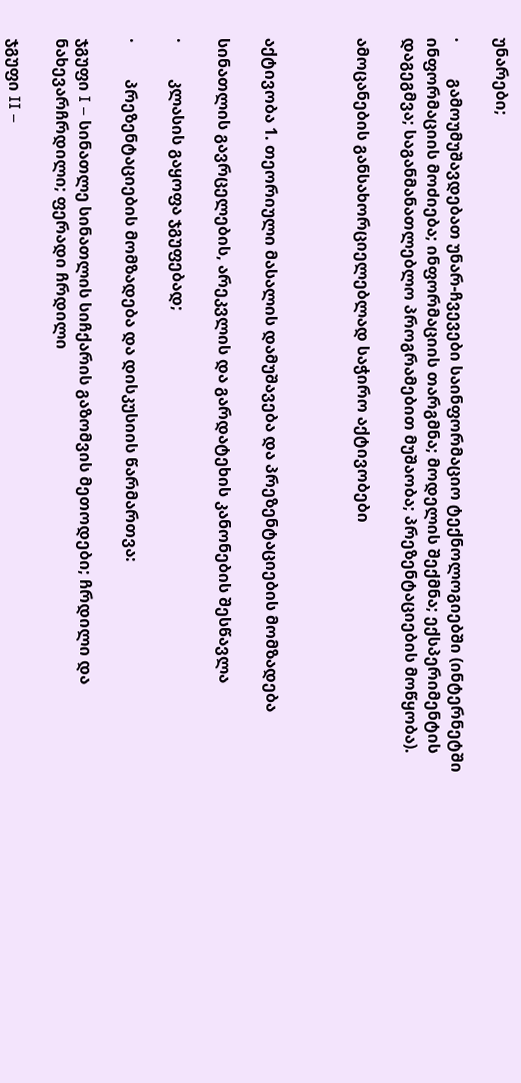უნარები;

·         გამოუმუშავდებათ უნარ-ჩვევები საინფორმაციო ტექნოლოგიებში (ინტერნეტში ინფორმაციის მოძიება; ინფორმაციის თარგმნა; მოდელის შექმნა; ექსპერიმენტის დაგეგმვა; საგანმანათლებლო პროგრამებით მუშაობა; პრეზენტაციების მოწყობა).

ამოცანების განსახორციელებლად საჭირო აქტივობები



აქტივობა 1. თეორიული მასალის დამუშავება და პრეზენტაციების მომზადება

სინათლის გავრცელების, არეკვლის და გარდატეხის კანონების შესწავლა

·         კლასის გაყოფა ჯგუფებად;

·         პრეზენტაციების მომზადება და დისკუსიის წარმართვა:

ჯგუფი I – სინათლე სინათლის სიჩქარის გაზომვის მეთოდები; ჩრდილი და ნახევარჩრდილი; ფერადი ჩრდილი

ჯგუფი II –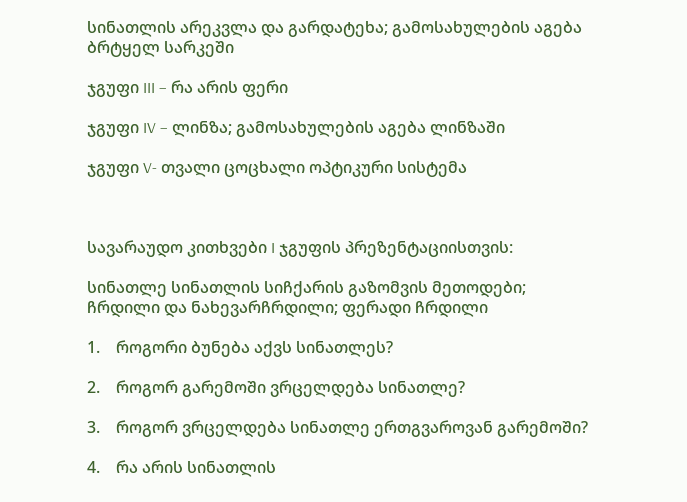სინათლის არეკვლა და გარდატეხა; გამოსახულების აგება ბრტყელ სარკეში

ჯგუფი III – რა არის ფერი

ჯგუფი IV – ლინზა; გამოსახულების აგება ლინზაში

ჯგუფი V- თვალი ცოცხალი ოპტიკური სისტემა



სავარაუდო კითხვები I ჯგუფის პრეზენტაციისთვის:

სინათლე სინათლის სიჩქარის გაზომვის მეთოდები; ჩრდილი და ნახევარჩრდილი; ფერადი ჩრდილი

1.    როგორი ბუნება აქვს სინათლეს?

2.    როგორ გარემოში ვრცელდება სინათლე?

3.    როგორ ვრცელდება სინათლე ერთგვაროვან გარემოში?

4.    რა არის სინათლის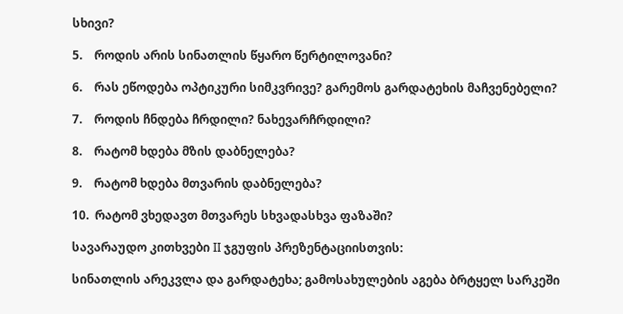სხივი?

5.    როდის არის სინათლის წყარო წერტილოვანი?

6.    რას ეწოდება ოპტიკური სიმკვრივე? გარემოს გარდატეხის მაჩვენებელი?

7.    როდის ჩნდება ჩრდილი? ნახევარჩრდილი?

8.    რატომ ხდება მზის დაბნელება?

9.    რატომ ხდება მთვარის დაბნელება?

10.  რატომ ვხედავთ მთვარეს სხვადასხვა ფაზაში?

სავარაუდო კითხვები II ჯგუფის პრეზენტაციისთვის:

სინათლის არეკვლა და გარდატეხა; გამოსახულების აგება ბრტყელ სარკეში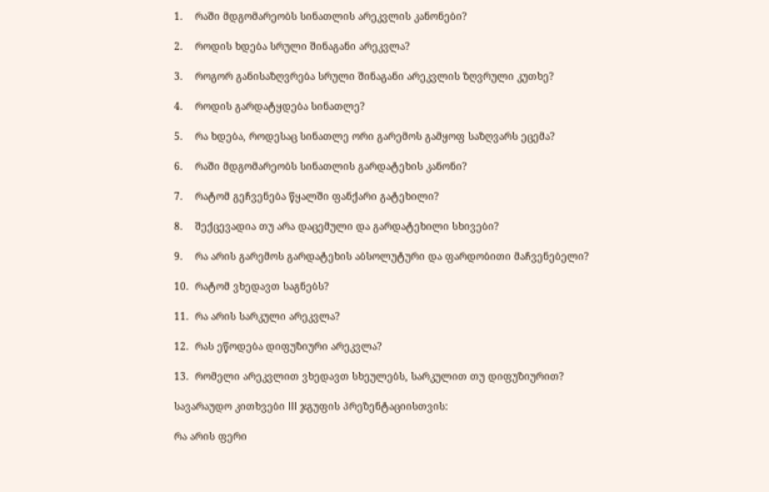1.    რაში მდგომარეობს სინათლის არეკვლის კანონები?

2.    როდის ხდება სრული შინაგანი არეკვლა?

3.    როგორ განისაზღვრება სრული შინაგანი არეკვლის ზღვრული კუთხე?

4.    როდის გარდატყდება სინათლე?

5.    რა ხდება, როდესაც სინათლე ორი გარემოს გამყოფ საზღვარს ეცემა?

6.    რაში მდგომარეობს სინათლის გარდატეხის კანონი?

7.    რატომ გეჩვენება წყალში ფანქარი გატეხილი?

8.    შექცევადია თუ არა დაცემული და გარდატეხილი სხივები?

9.    რა არის გარემოს გარდატეხის აბსოლუტური და ფარდობითი მაჩვენებელი?

10.  რატომ ვხედავთ საგნებს?

11.  რა არის სარკული არეკვლა?

12.  რას ეწოდება დიფუზიური არეკვლა?

13.  რომელი არეკვლით ვხედავთ სხეულებს, სარკულით თუ დიფუზიურით?

სავარაუდო კითხვები III ჯგუფის პრეზენტაციისთვის:

რა არის ფერი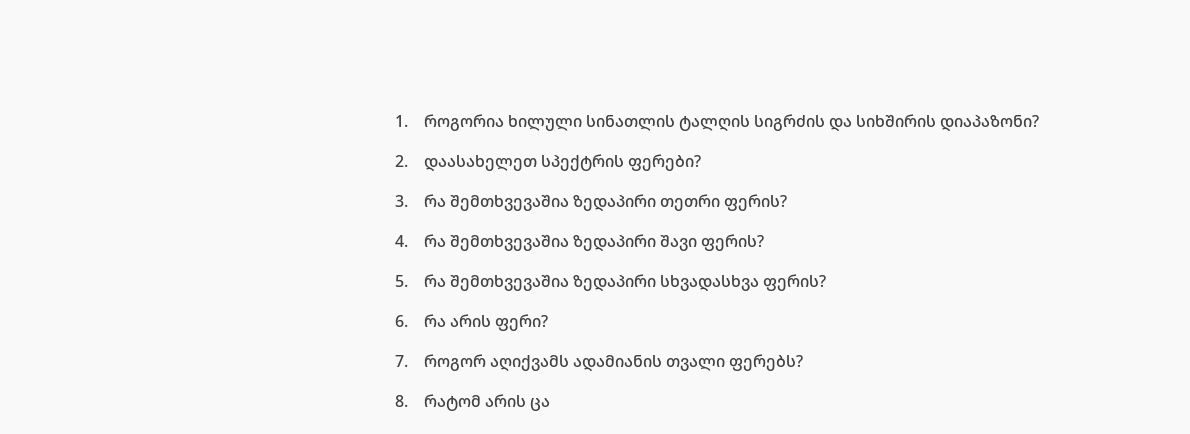1.    როგორია ხილული სინათლის ტალღის სიგრძის და სიხშირის დიაპაზონი?

2.    დაასახელეთ სპექტრის ფერები?

3.    რა შემთხვევაშია ზედაპირი თეთრი ფერის?

4.    რა შემთხვევაშია ზედაპირი შავი ფერის?

5.    რა შემთხვევაშია ზედაპირი სხვადასხვა ფერის?

6.    რა არის ფერი?

7.    როგორ აღიქვამს ადამიანის თვალი ფერებს?

8.    რატომ არის ცა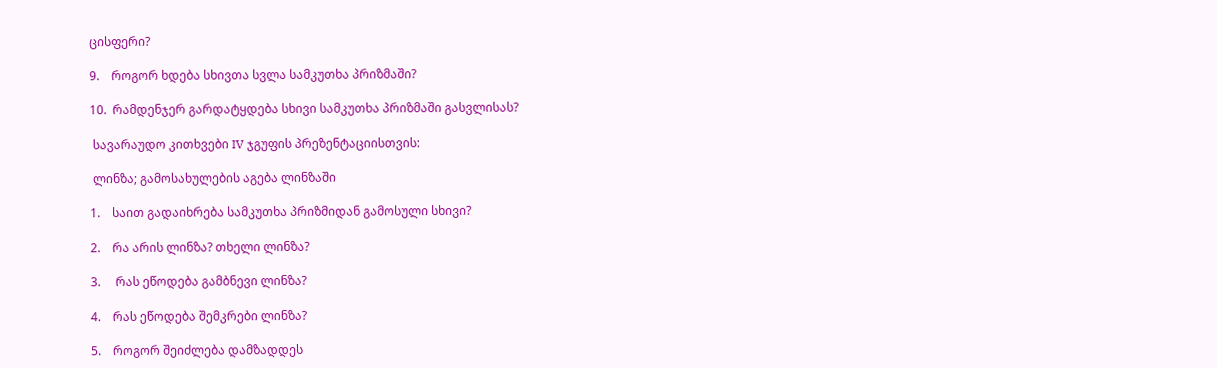ცისფერი?

9.    როგორ ხდება სხივთა სვლა სამკუთხა პრიზმაში?

10.  რამდენჯერ გარდატყდება სხივი სამკუთხა პრიზმაში გასვლისას?

 სავარაუდო კითხვები IV ჯგუფის პრეზენტაციისთვის:

 ლინზა; გამოსახულების აგება ლინზაში

1.    საით გადაიხრება სამკუთხა პრიზმიდან გამოსული სხივი?

2.    რა არის ლინზა? თხელი ლინზა?

3.     რას ეწოდება გამბნევი ლინზა?

4.    რას ეწოდება შემკრები ლინზა?

5.    როგორ შეიძლება დამზადდეს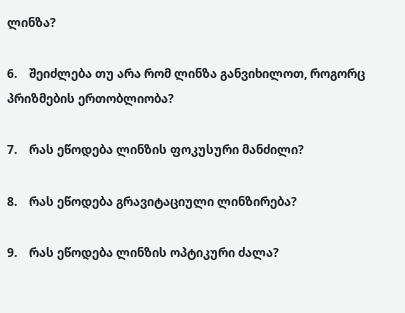ლინზა?

6.    შეიძლება თუ არა რომ ლინზა განვიხილოთ, როგორც პრიზმების ერთობლიობა?

7.    რას ეწოდება ლინზის ფოკუსური მანძილი?

8.    რას ეწოდება გრავიტაციული ლინზირება?

9.    რას ეწოდება ლინზის ოპტიკური ძალა?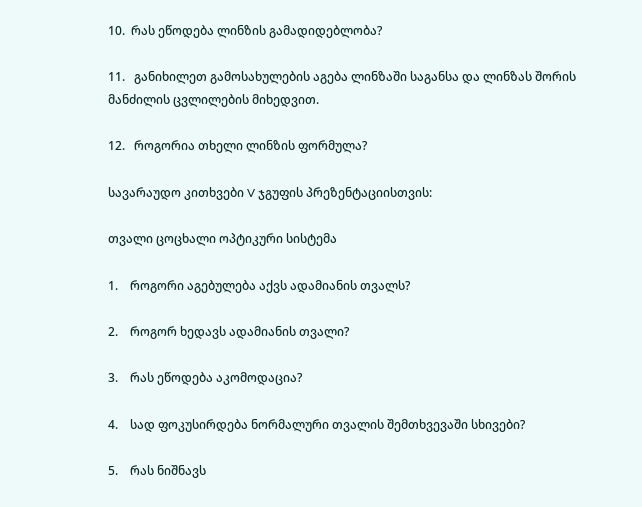10.  რას ეწოდება ლინზის გამადიდებლობა?

11.   განიხილეთ გამოსახულების აგება ლინზაში საგანსა და ლინზას შორის მანძილის ცვლილების მიხედვით.

12.   როგორია თხელი ლინზის ფორმულა?

სავარაუდო კითხვები V ჯგუფის პრეზენტაციისთვის:

თვალი ცოცხალი ოპტიკური სისტემა

1.    როგორი აგებულება აქვს ადამიანის თვალს?

2.    როგორ ხედავს ადამიანის თვალი?

3.    რას ეწოდება აკომოდაცია?

4.    სად ფოკუსირდება ნორმალური თვალის შემთხვევაში სხივები?

5.    რას ნიშნავს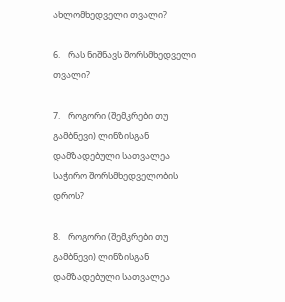ახლომხედველი თვალი?

6.    რას ნიშნავს შორსმხედველი თვალი?

7.    როგორი (შემკრები თუ გამბნევი) ლინზისგან დამზადებული სათვალეა საჭირო შორსმხედველობის დროს?

8.    როგორი (შემკრები თუ გამბნევი) ლინზისგან დამზადებული სათვალეა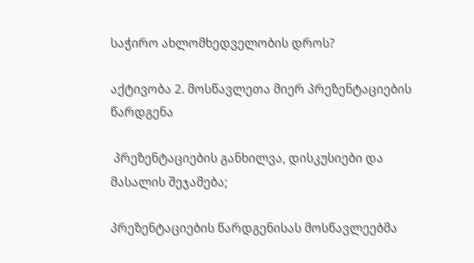საჭირო ახლომხედველობის დროს?

აქტივობა 2. მოსწავლეთა მიერ პრეზენტაციების წარდგენა

 პრეზენტაციების განხილვა, დისკუსიები და მასალის შეჯამება;

პრეზენტაციების წარდგენისას მოსწავლეებმა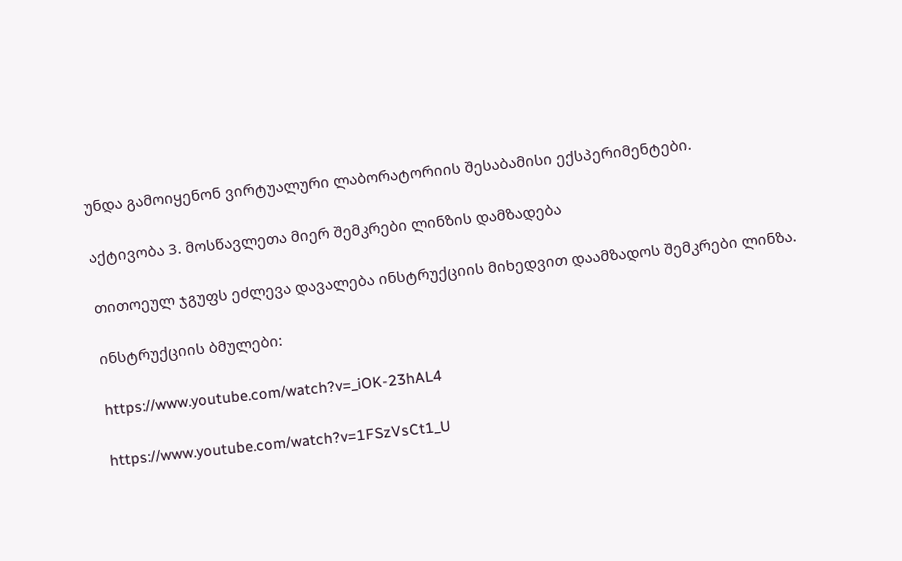უნდა გამოიყენონ ვირტუალური ლაბორატორიის შესაბამისი ექსპერიმენტები.

აქტივობა 3. მოსწავლეთა მიერ შემკრები ლინზის დამზადება

თითოეულ ჯგუფს ეძლევა დავალება ინსტრუქციის მიხედვით დაამზადოს შემკრები ლინზა.

ინსტრუქციის ბმულები:

https://www.youtube.com/watch?v=_iOK-23hAL4

https://www.youtube.com/watch?v=1FSzVsCt1_U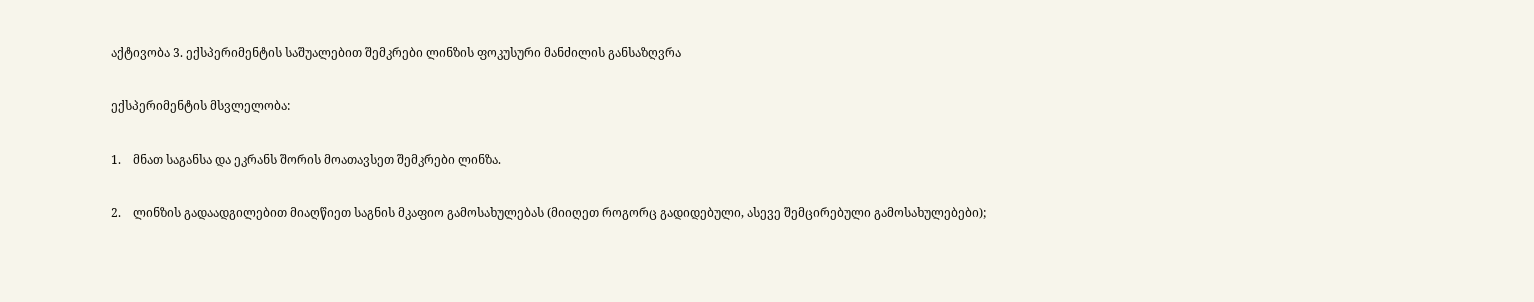აქტივობა 3. ექსპერიმენტის საშუალებით შემკრები ლინზის ფოკუსური მანძილის განსაზღვრა

ექსპერიმენტის მსვლელობა:

1.    მნათ საგანსა და ეკრანს შორის მოათავსეთ შემკრები ლინზა.

2.    ლინზის გადაადგილებით მიაღწიეთ საგნის მკაფიო გამოსახულებას (მიიღეთ როგორც გადიდებული, ასევე შემცირებული გამოსახულებები);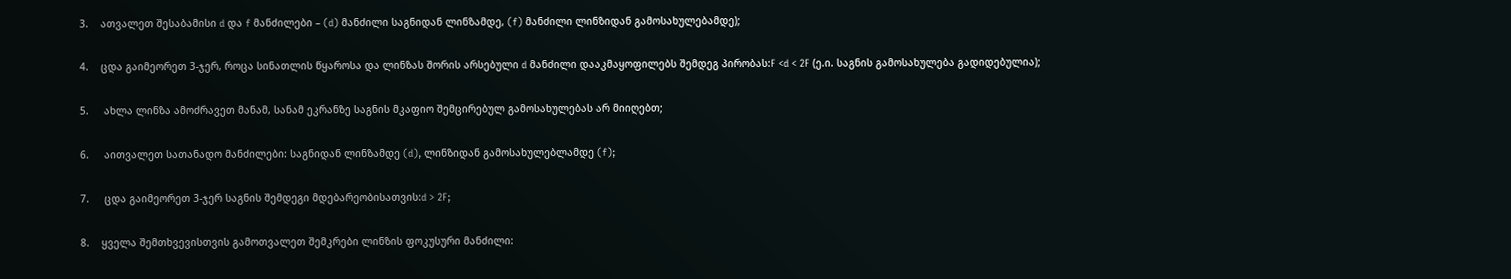3.    ათვალეთ შესაბამისი d და f მანძილები – (d) მანძილი საგნიდან ლინზამდე, (f) მანძილი ლინზიდან გამოსახულებამდე);

4.    ცდა გაიმეორეთ 3-ჯერ, როცა სინათლის წყაროსა და ლინზას შორის არსებული d მანძილი დააკმაყოფილებს შემდეგ პირობას:F <d < 2F (ე.ი. საგნის გამოსახულება გადიდებულია);

5.     ახლა ლინზა ამოძრავეთ მანამ, სანამ ეკრანზე საგნის მკაფიო შემცირებულ გამოსახულებას არ მიიღებთ;

6.     აითვალეთ სათანადო მანძილები: საგნიდან ლინზამდე (d), ლინზიდან გამოსახულებლამდე (f);

7.     ცდა გაიმეორეთ 3-ჯერ საგნის შემდეგი მდებარეობისათვის:d > 2F;

8.    ყველა შემთხვევისთვის გამოთვალეთ შემკრები ლინზის ფოკუსური მანძილი: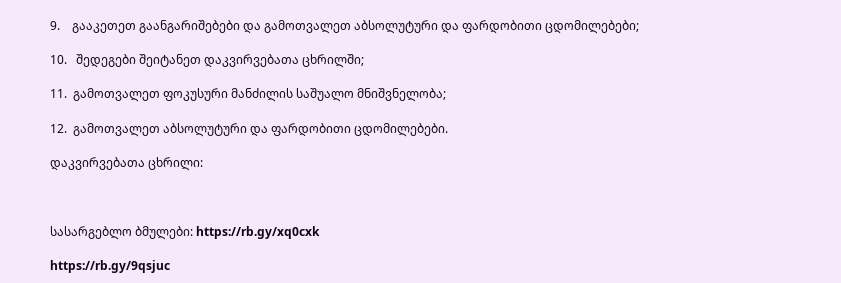9.    გააკეთეთ გაანგარიშებები და გამოთვალეთ აბსოლუტური და ფარდობითი ცდომილებები;

10.   შედეგები შეიტანეთ დაკვირვებათა ცხრილში;

11.  გამოთვალეთ ფოკუსური მანძილის საშუალო მნიშვნელობა;

12.  გამოთვალეთ აბსოლუტური და ფარდობითი ცდომილებები.

დაკვირვებათა ცხრილი:



სასარგებლო ბმულები: https://rb.gy/xq0cxk

https://rb.gy/9qsjuc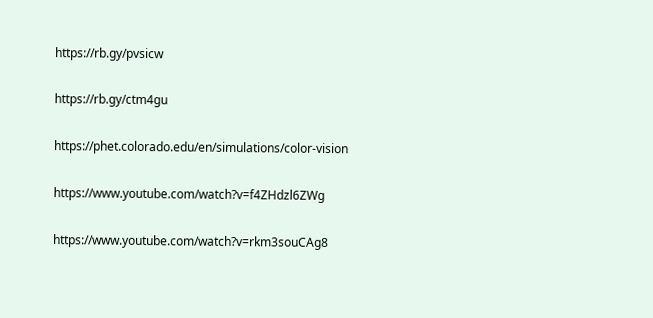https://rb.gy/pvsicw

https://rb.gy/ctm4gu

https://phet.colorado.edu/en/simulations/color-vision

https://www.youtube.com/watch?v=f4ZHdzl6ZWg

https://www.youtube.com/watch?v=rkm3souCAg8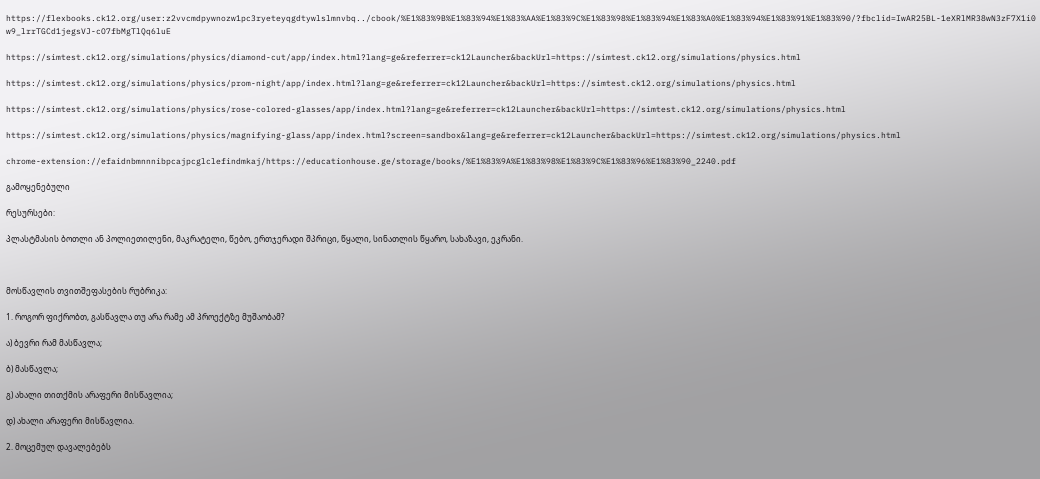https://flexbooks.ck12.org/user:z2vvcmdpywnozw1pc3ryeteyqgdtywlslmnvbq../cbook/%E1%83%9B%E1%83%94%E1%83%AA%E1%83%9C%E1%83%98%E1%83%94%E1%83%A0%E1%83%94%E1%83%91%E1%83%90/?fbclid=IwAR25BL-1eXRlMR38wN3zF7X1i0w9_lrrTGCd1jegsVJ-cO7fbMgTlQq6luE

https://simtest.ck12.org/simulations/physics/diamond-cut/app/index.html?lang=ge&referrer=ck12Launcher&backUrl=https://simtest.ck12.org/simulations/physics.html

https://simtest.ck12.org/simulations/physics/prom-night/app/index.html?lang=ge&referrer=ck12Launcher&backUrl=https://simtest.ck12.org/simulations/physics.html

https://simtest.ck12.org/simulations/physics/rose-colored-glasses/app/index.html?lang=ge&referrer=ck12Launcher&backUrl=https://simtest.ck12.org/simulations/physics.html

https://simtest.ck12.org/simulations/physics/magnifying-glass/app/index.html?screen=sandbox&lang=ge&referrer=ck12Launcher&backUrl=https://simtest.ck12.org/simulations/physics.html

chrome-extension://efaidnbmnnnibpcajpcglclefindmkaj/https://educationhouse.ge/storage/books/%E1%83%9A%E1%83%98%E1%83%9C%E1%83%96%E1%83%90_2240.pdf

გამოყენებული

რესურსები:

პლასტმასის ბოთლი ან პოლიეთილენი, მაკრატელი, წებო, ერთჯერადი შპრიცი, წყალი, სინათლის წყარო, სახაზავი, ეკრანი.



მოსწავლის თვითშეფასების რუბრიკა:

1. როგორ ფიქრობთ, გასწავლა თუ არა რამე ამ პროექტზე მუშაობამ?

ა) ბევრი რამ მასწავლა;

ბ) მასწავლა;

გ) ახალი თითქმის არაფერი მისწავლია;

დ) ახალი არაფერი მისწავლია.

2. მოცემულ დავალებებს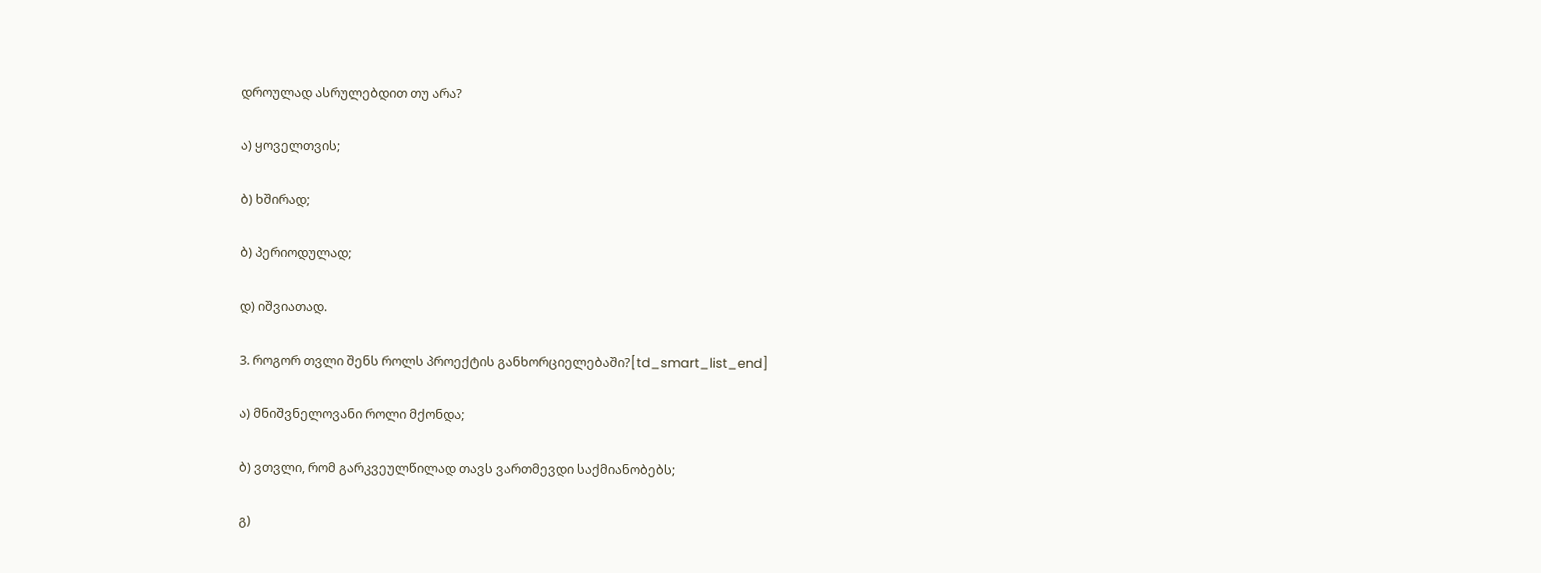დროულად ასრულებდით თუ არა?

ა) ყოველთვის;

ბ) ხშირად;

ბ) პერიოდულად;

დ) იშვიათად.

3. როგორ თვლი შენს როლს პროექტის განხორციელებაში?[td_smart_list_end]

ა) მნიშვნელოვანი როლი მქონდა;

ბ) ვთვლი, რომ გარკვეულწილად თავს ვართმევდი საქმიანობებს;

გ)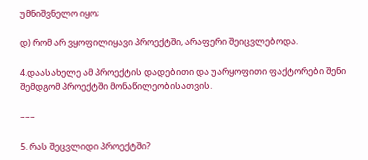უმნიშვნელო იყო;

დ) რომ არ ვყოფილიყავი პროექტში, არაფერი შეიცვლებოდა.

4.დაასახელე ამ პროექტის დადებითი და უარყოფითი ფაქტორები შენი შემდგომ პროექტში მონაწილეობისათვის.

–––

5. რას შეცვლიდი პროექტში?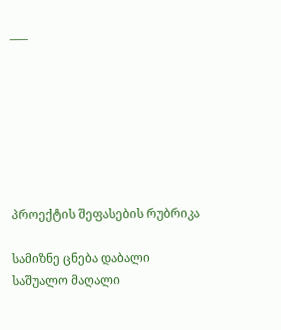–––







პროექტის შეფასების რუბრიკა

სამიზნე ცნება დაბალი საშუალო მაღალი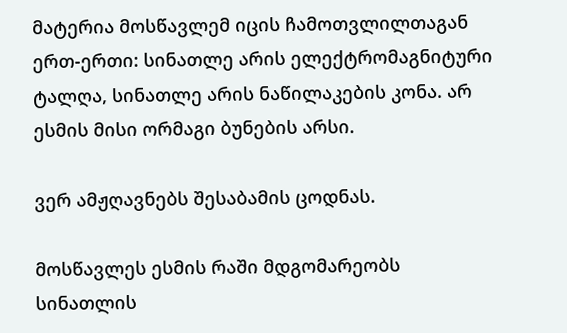მატერია მოსწავლემ იცის ჩამოთვლილთაგან ერთ-ერთი: სინათლე არის ელექტრომაგნიტური ტალღა, სინათლე არის ნაწილაკების კონა. არ ესმის მისი ორმაგი ბუნების არსი.

ვერ ამჟღავნებს შესაბამის ცოდნას.

მოსწავლეს ესმის რაში მდგომარეობს სინათლის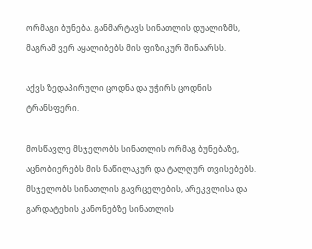ორმაგი ბუნება. განმარტავს სინათლის დუალიზმს, მაგრამ ვერ აყალიბებს მის ფიზიკურ შინაარსს.

აქვს ზედაპირული ცოდნა და უჭირს ცოდნის ტრანსფერი.

მოსწავლე მსჯელობს სინათლის ორმაგ ბუნებაზე, აცნობიერებს მის ნაწილაკურ და ტალღურ თვისებებს. მსჯელობს სინათლის გავრცელების, არეკვლისა და გარდატეხის კანონებზე სინათლის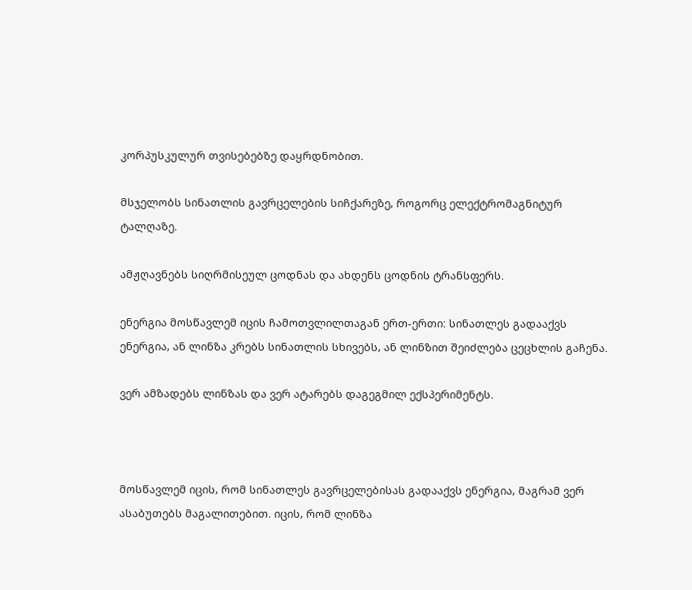კორპუსკულურ თვისებებზე დაყრდნობით.

მსჯელობს სინათლის გავრცელების სიჩქარეზე, როგორც ელექტრომაგნიტურ ტალღაზე.

ამჟღავნებს სიღრმისეულ ცოდნას და ახდენს ცოდნის ტრანსფერს.

ენერგია მოსწავლემ იცის ჩამოთვლილთაგან ერთ-ერთი: სინათლეს გადააქვს ენერგია, ან ლინზა კრებს სინათლის სხივებს, ან ლინზით შეიძლება ცეცხლის გაჩენა.

ვერ ამზადებს ლინზას და ვერ ატარებს დაგეგმილ ექსპერიმენტს.



მოსწავლემ იცის, რომ სინათლეს გავრცელებისას გადააქვს ენერგია, მაგრამ ვერ ასაბუთებს მაგალითებით. იცის, რომ ლინზა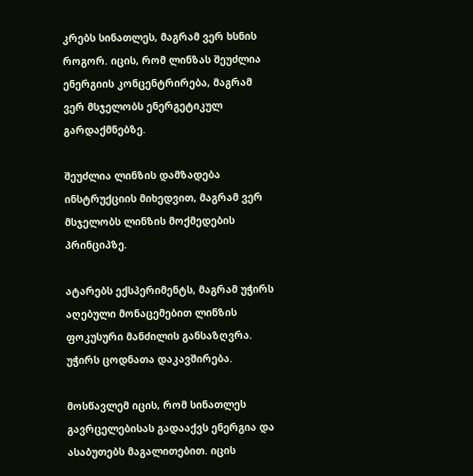კრებს სინათლეს, მაგრამ ვერ ხსნის როგორ. იცის, რომ ლინზას შეუძლია ენერგიის კონცენტრირება, მაგრამ ვერ მსჯელობს ენერგეტიკულ გარდაქმნებზე.

შეუძლია ლინზის დამზადება ინსტრუქციის მიხედვით, მაგრამ ვერ მსჯელობს ლინზის მოქმედების პრინციპზე.

ატარებს ექსპერიმენტს, მაგრამ უჭირს აღებული მონაცემებით ლინზის ფოკუსური მანძილის განსაზღვრა. უჭირს ცოდნათა დაკავშირება.

მოსწავლემ იცის, რომ სინათლეს გავრცელებისას გადააქვს ენერგია და ასაბუთებს მაგალითებით. იცის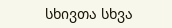სხივთა სხვა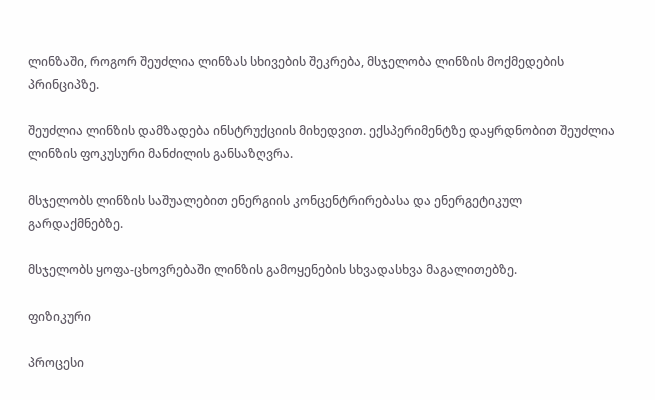ლინზაში, როგორ შეუძლია ლინზას სხივების შეკრება, მსჯელობა ლინზის მოქმედების პრინციპზე.

შეუძლია ლინზის დამზადება ინსტრუქციის მიხედვით. ექსპერიმენტზე დაყრდნობით შეუძლია ლინზის ფოკუსური მანძილის განსაზღვრა.

მსჯელობს ლინზის საშუალებით ენერგიის კონცენტრირებასა და ენერგეტიკულ გარდაქმნებზე.

მსჯელობს ყოფა-ცხოვრებაში ლინზის გამოყენების სხვადასხვა მაგალითებზე.

ფიზიკური

პროცესი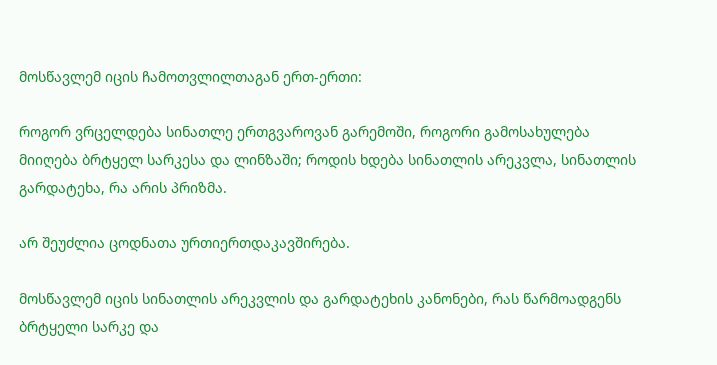მოსწავლემ იცის ჩამოთვლილთაგან ერთ-ერთი:

როგორ ვრცელდება სინათლე ერთგვაროვან გარემოში, როგორი გამოსახულება მიიღება ბრტყელ სარკესა და ლინზაში; როდის ხდება სინათლის არეკვლა, სინათლის გარდატეხა, რა არის პრიზმა.

არ შეუძლია ცოდნათა ურთიერთდაკავშირება.

მოსწავლემ იცის სინათლის არეკვლის და გარდატეხის კანონები, რას წარმოადგენს ბრტყელი სარკე და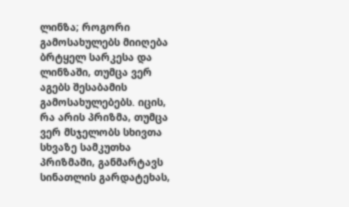ლინზა; როგორი გამოსახულებს მიიღება ბრტყელ სარკესა და ლინზაში, თუმცა ვერ აგებს შესაბამის გამოსახულებებს. იცის, რა არის პრიზმა, თუმცა ვერ მსჯელობს სხივთა სხვაზე სამკუთხა პრიზმაში, განმარტავს სინათლის გარდატეხას,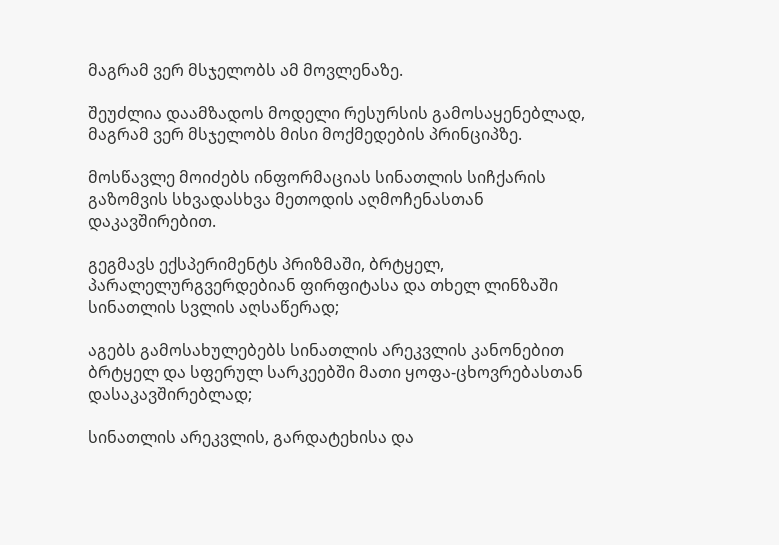მაგრამ ვერ მსჯელობს ამ მოვლენაზე.

შეუძლია დაამზადოს მოდელი რესურსის გამოსაყენებლად, მაგრამ ვერ მსჯელობს მისი მოქმედების პრინციპზე.

მოსწავლე მოიძებს ინფორმაციას სინათლის სიჩქარის გაზომვის სხვადასხვა მეთოდის აღმოჩენასთან დაკავშირებით.

გეგმავს ექსპერიმენტს პრიზმაში, ბრტყელ, პარალელურგვერდებიან ფირფიტასა და თხელ ლინზაში სინათლის სვლის აღსაწერად;

აგებს გამოსახულებებს სინათლის არეკვლის კანონებით ბრტყელ და სფერულ სარკეებში მათი ყოფა-ცხოვრებასთან დასაკავშირებლად;

სინათლის არეკვლის, გარდატეხისა და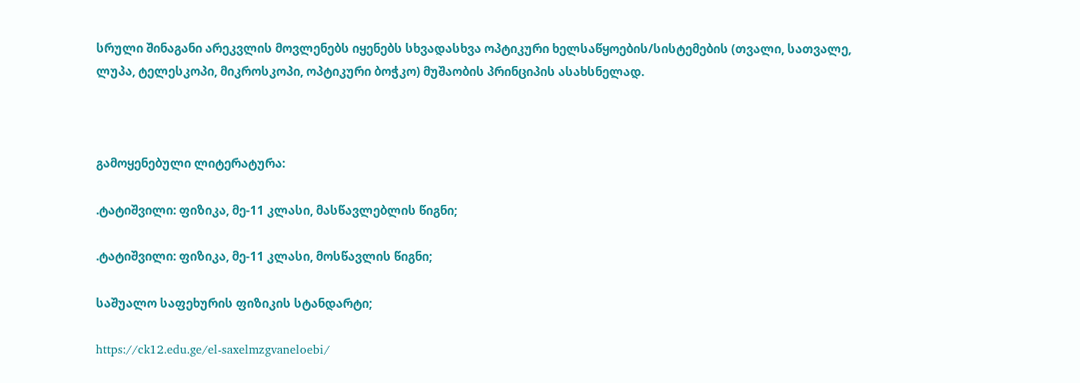სრული შინაგანი არეკვლის მოვლენებს იყენებს სხვადასხვა ოპტიკური ხელსაწყოების/სისტემების (თვალი, სათვალე, ლუპა, ტელესკოპი, მიკროსკოპი, ოპტიკური ბოჭკო) მუშაობის პრინციპის ასახსნელად.



გამოყენებული ლიტერატურა:

.ტატიშვილი: ფიზიკა, მე-11 კლასი, მასწავლებლის წიგნი;

.ტატიშვილი: ფიზიკა, მე-11 კლასი, მოსწავლის წიგნი;

საშუალო საფეხურის ფიზიკის სტანდარტი;

https://ck12.edu.ge/el-saxelmzgvaneloebi/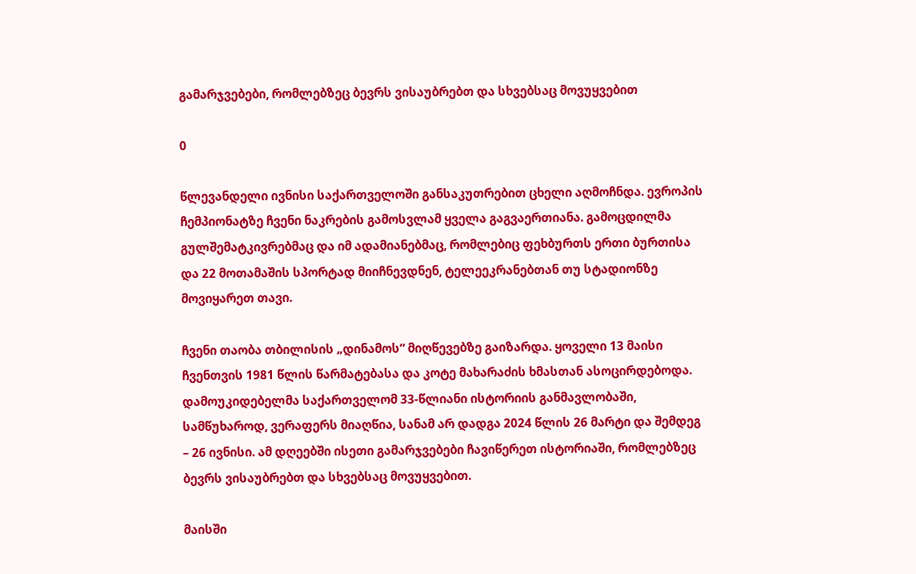გამარჯვებები, რომლებზეც ბევრს ვისაუბრებთ და სხვებსაც მოვუყვებით

0

წლევანდელი ივნისი საქართველოში განსაკუთრებით ცხელი აღმოჩნდა. ევროპის ჩემპიონატზე ჩვენი ნაკრების გამოსვლამ ყველა გაგვაერთიანა. გამოცდილმა გულშემატკივრებმაც და იმ ადამიანებმაც, რომლებიც ფეხბურთს ერთი ბურთისა და 22 მოთამაშის სპორტად მიიჩნევდნენ, ტელეეკრანებთან თუ სტადიონზე მოვიყარეთ თავი.

ჩვენი თაობა თბილისის „დინამოს“ მიღწევებზე გაიზარდა. ყოველი 13 მაისი ჩვენთვის 1981 წლის წარმატებასა და კოტე მახარაძის ხმასთან ასოცირდებოდა. დამოუკიდებელმა საქართველომ 33-წლიანი ისტორიის განმავლობაში, სამწუხაროდ, ვერაფერს მიაღწია, სანამ არ დადგა 2024 წლის 26 მარტი და შემდეგ – 26 ივნისი. ამ დღეებში ისეთი გამარჯვებები ჩავიწერეთ ისტორიაში, რომლებზეც ბევრს ვისაუბრებთ და სხვებსაც მოვუყვებით.

მაისში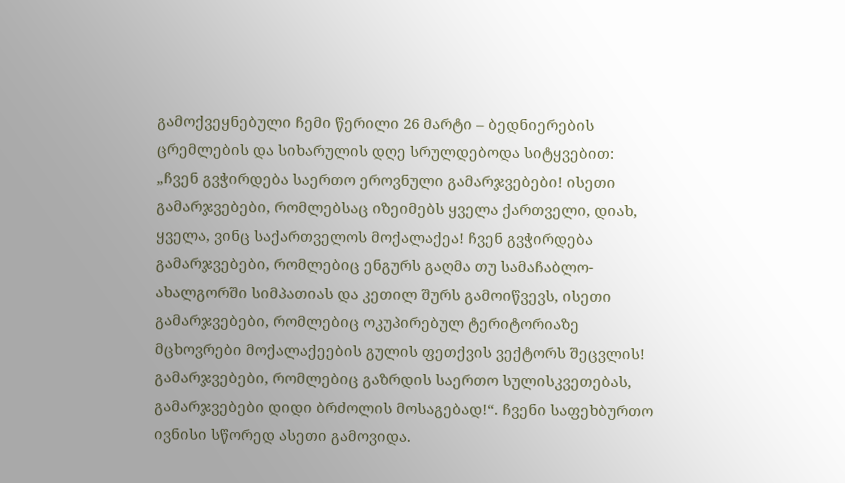გამოქვეყნებული ჩემი წერილი 26 მარტი – ბედნიერების ცრემლების და სიხარულის დღე სრულდებოდა სიტყვებით: „ჩვენ გვჭირდება საერთო ეროვნული გამარჯვებები! ისეთი გამარჯვებები, რომლებსაც იზეიმებს ყველა ქართველი, დიახ, ყველა, ვინც საქართველოს მოქალაქეა! ჩვენ გვჭირდება გამარჯვებები, რომლებიც ენგურს გაღმა თუ სამაჩაბლო-ახალგორში სიმპათიას და კეთილ შურს გამოიწვევს, ისეთი გამარჯვებები, რომლებიც ოკუპირებულ ტერიტორიაზე მცხოვრები მოქალაქეების გულის ფეთქვის ვექტორს შეცვლის! გამარჯვებები, რომლებიც გაზრდის საერთო სულისკვეთებას, გამარჯვებები დიდი ბრძოლის მოსაგებად!“. ჩვენი საფეხბურთო ივნისი სწორედ ასეთი გამოვიდა.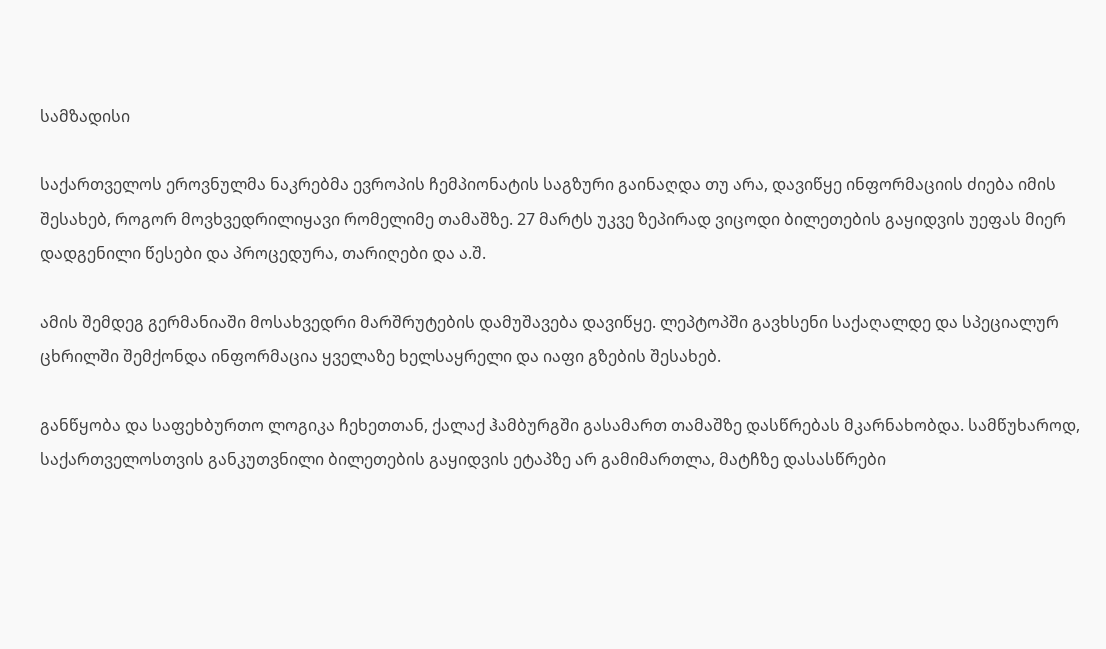სამზადისი

საქართველოს ეროვნულმა ნაკრებმა ევროპის ჩემპიონატის საგზური გაინაღდა თუ არა, დავიწყე ინფორმაციის ძიება იმის შესახებ, როგორ მოვხვედრილიყავი რომელიმე თამაშზე. 27 მარტს უკვე ზეპირად ვიცოდი ბილეთების გაყიდვის უეფას მიერ დადგენილი წესები და პროცედურა, თარიღები და ა.შ.

ამის შემდეგ გერმანიაში მოსახვედრი მარშრუტების დამუშავება დავიწყე. ლეპტოპში გავხსენი საქაღალდე და სპეციალურ ცხრილში შემქონდა ინფორმაცია ყველაზე ხელსაყრელი და იაფი გზების შესახებ.

განწყობა და საფეხბურთო ლოგიკა ჩეხეთთან, ქალაქ ჰამბურგში გასამართ თამაშზე დასწრებას მკარნახობდა. სამწუხაროდ, საქართველოსთვის განკუთვნილი ბილეთების გაყიდვის ეტაპზე არ გამიმართლა, მატჩზე დასასწრები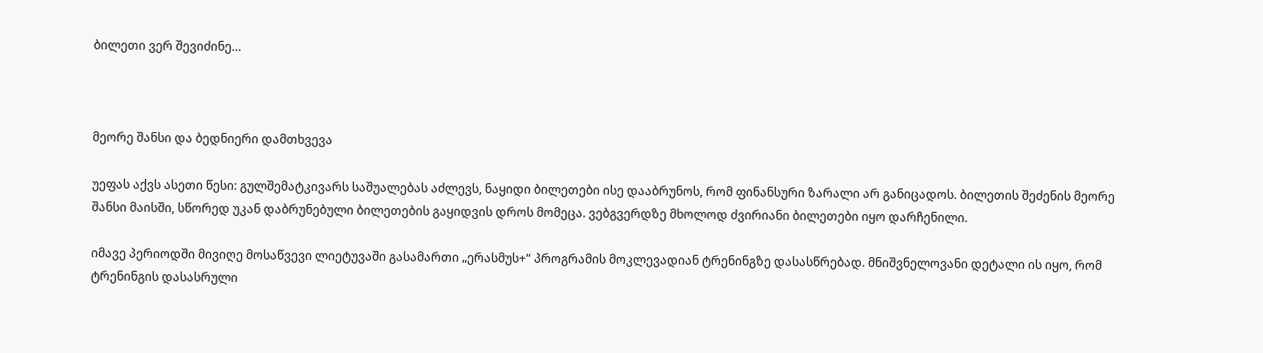ბილეთი ვერ შევიძინე…



მეორე შანსი და ბედნიერი დამთხვევა

უეფას აქვს ასეთი წესი: გულშემატკივარს საშუალებას აძლევს, ნაყიდი ბილეთები ისე დააბრუნოს, რომ ფინანსური ზარალი არ განიცადოს. ბილეთის შეძენის მეორე შანსი მაისში, სწორედ უკან დაბრუნებული ბილეთების გაყიდვის დროს მომეცა. ვებგვერდზე მხოლოდ ძვირიანი ბილეთები იყო დარჩენილი.

იმავე პერიოდში მივიღე მოსაწვევი ლიეტუვაში გასამართი „ერასმუს+“ პროგრამის მოკლევადიან ტრენინგზე დასასწრებად. მნიშვნელოვანი დეტალი ის იყო, რომ ტრენინგის დასასრული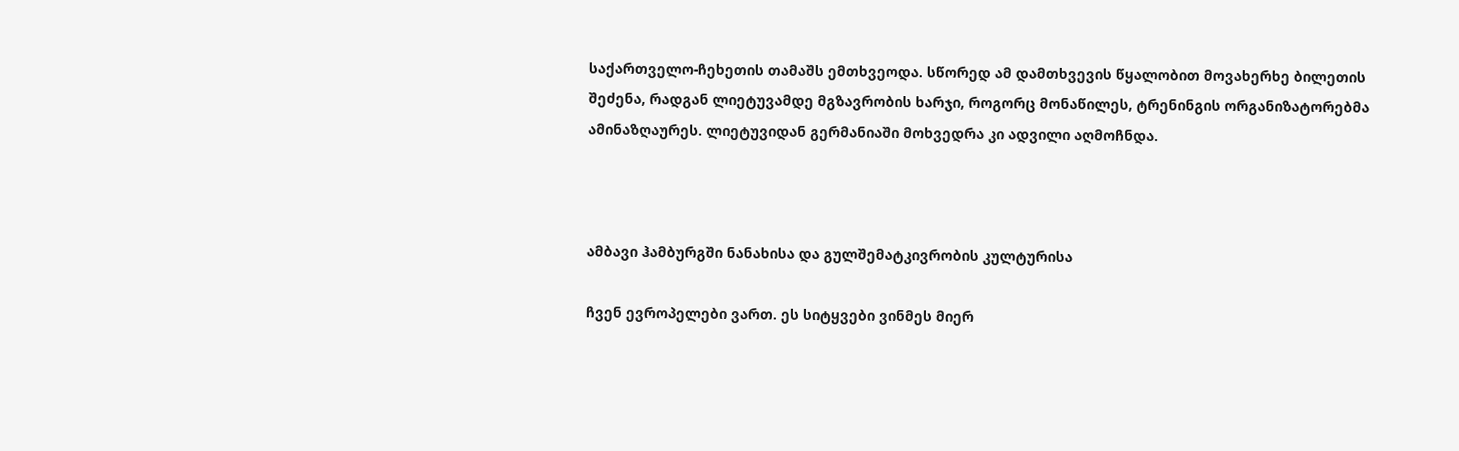საქართველო-ჩეხეთის თამაშს ემთხვეოდა. სწორედ ამ დამთხვევის წყალობით მოვახერხე ბილეთის შეძენა, რადგან ლიეტუვამდე მგზავრობის ხარჯი, როგორც მონაწილეს, ტრენინგის ორგანიზატორებმა ამინაზღაურეს. ლიეტუვიდან გერმანიაში მოხვედრა კი ადვილი აღმოჩნდა.



ამბავი ჰამბურგში ნანახისა და გულშემატკივრობის კულტურისა

ჩვენ ევროპელები ვართ. ეს სიტყვები ვინმეს მიერ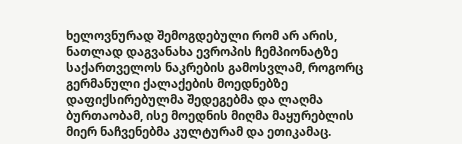ხელოვნურად შემოგდებული რომ არ არის, ნათლად დაგვანახა ევროპის ჩემპიონატზე საქართველოს ნაკრების გამოსვლამ, როგორც გერმანული ქალაქების მოედნებზე დაფიქსირებულმა შედეგებმა და ლაღმა ბურთაობამ, ისე მოედნის მიღმა მაყურებლის მიერ ნაჩვენებმა კულტურამ და ეთიკამაც.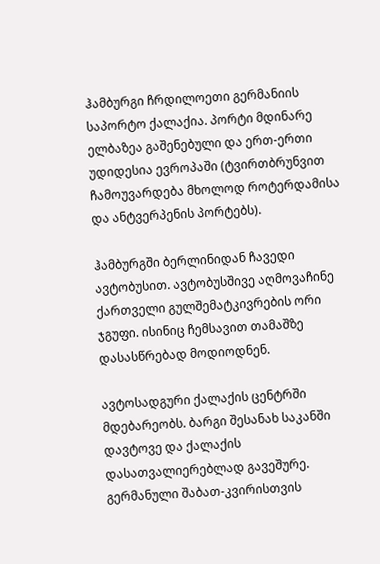ჰამბურგი ჩრდილოეთი გერმანიის საპორტო ქალაქია. პორტი მდინარე ელბაზეა გაშენებული და ერთ-ერთი უდიდესია ევროპაში (ტვირთბრუნვით ჩამოუვარდება მხოლოდ როტერდამისა და ანტვერპენის პორტებს).

ჰამბურგში ბერლინიდან ჩავედი ავტობუსით. ავტობუსშივე აღმოვაჩინე ქართველი გულშემატკივრების ორი ჯგუფი. ისინიც ჩემსავით თამაშზე დასასწრებად მოდიოდნენ.

ავტოსადგური ქალაქის ცენტრში მდებარეობს. ბარგი შესანახ საკანში დავტოვე და ქალაქის დასათვალიერებლად გავეშურე. გერმანული შაბათ-კვირისთვის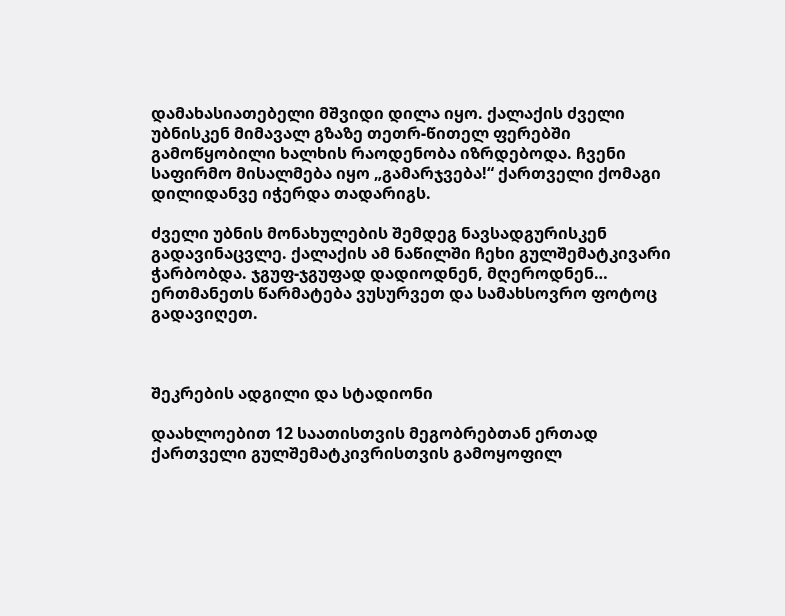დამახასიათებელი მშვიდი დილა იყო. ქალაქის ძველი უბნისკენ მიმავალ გზაზე თეთრ-წითელ ფერებში გამოწყობილი ხალხის რაოდენობა იზრდებოდა. ჩვენი საფირმო მისალმება იყო „გამარჯვება!“ ქართველი ქომაგი დილიდანვე იჭერდა თადარიგს.

ძველი უბნის მონახულების შემდეგ ნავსადგურისკენ გადავინაცვლე. ქალაქის ამ ნაწილში ჩეხი გულშემატკივარი ჭარბობდა. ჯგუფ-ჯგუფად დადიოდნენ, მღეროდნენ… ერთმანეთს წარმატება ვუსურვეთ და სამახსოვრო ფოტოც გადავიღეთ.



შეკრების ადგილი და სტადიონი

დაახლოებით 12 საათისთვის მეგობრებთან ერთად ქართველი გულშემატკივრისთვის გამოყოფილ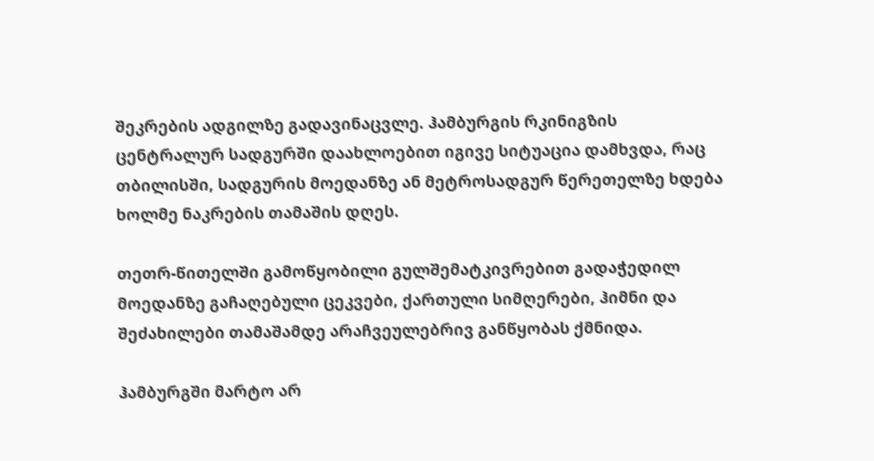შეკრების ადგილზე გადავინაცვლე. ჰამბურგის რკინიგზის ცენტრალურ სადგურში დაახლოებით იგივე სიტუაცია დამხვდა, რაც თბილისში, სადგურის მოედანზე ან მეტროსადგურ წერეთელზე ხდება ხოლმე ნაკრების თამაშის დღეს.

თეთრ-წითელში გამოწყობილი გულშემატკივრებით გადაჭედილ მოედანზე გაჩაღებული ცეკვები, ქართული სიმღერები, ჰიმნი და შეძახილები თამაშამდე არაჩვეულებრივ განწყობას ქმნიდა.

ჰამბურგში მარტო არ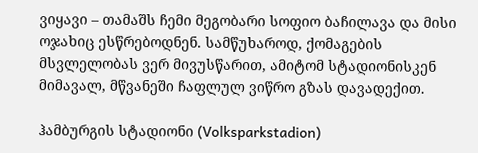ვიყავი – თამაშს ჩემი მეგობარი სოფიო ბაჩილავა და მისი ოჯახიც ესწრებოდნენ. სამწუხაროდ, ქომაგების მსვლელობას ვერ მივუსწარით, ამიტომ სტადიონისკენ მიმავალ, მწვანეში ჩაფლულ ვიწრო გზას დავადექით.

ჰამბურგის სტადიონი (Volksparkstadion)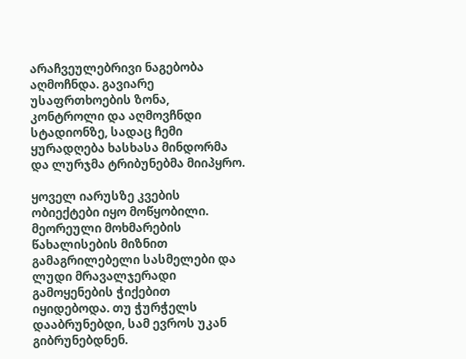არაჩვეულებრივი ნაგებობა აღმოჩნდა. გავიარე უსაფრთხოების ზონა, კონტროლი და აღმოვჩნდი სტადიონზე, სადაც ჩემი ყურადღება ხასხასა მინდორმა და ლურჯმა ტრიბუნებმა მიიპყრო.

ყოველ იარუსზე კვების ობიექტები იყო მოწყობილი. მეორეული მოხმარების წახალისების მიზნით გამაგრილებელი სასმელები და ლუდი მრავალჯერადი გამოყენების ჭიქებით იყიდებოდა. თუ ჭურჭელს დააბრუნებდი, სამ ევროს უკან გიბრუნებდნენ.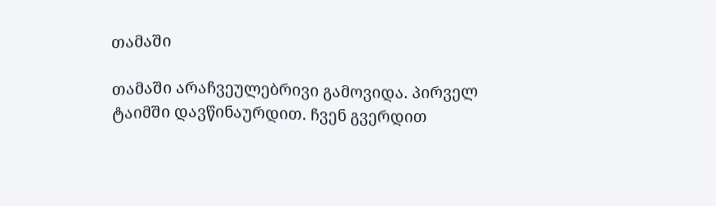თამაში

თამაში არაჩვეულებრივი გამოვიდა. პირველ ტაიმში დავწინაურდით. ჩვენ გვერდით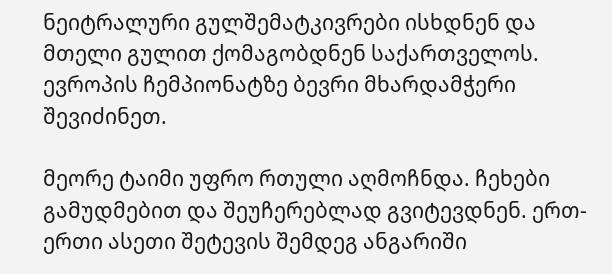ნეიტრალური გულშემატკივრები ისხდნენ და მთელი გულით ქომაგობდნენ საქართველოს. ევროპის ჩემპიონატზე ბევრი მხარდამჭერი შევიძინეთ.

მეორე ტაიმი უფრო რთული აღმოჩნდა. ჩეხები გამუდმებით და შეუჩერებლად გვიტევდნენ. ერთ-ერთი ასეთი შეტევის შემდეგ ანგარიში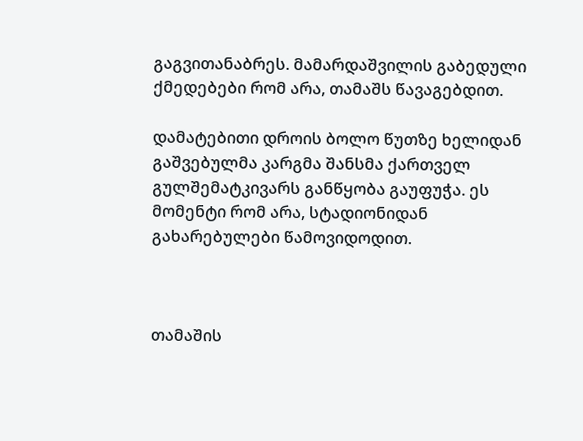გაგვითანაბრეს. მამარდაშვილის გაბედული ქმედებები რომ არა, თამაშს წავაგებდით.

დამატებითი დროის ბოლო წუთზე ხელიდან გაშვებულმა კარგმა შანსმა ქართველ გულშემატკივარს განწყობა გაუფუჭა. ეს მომენტი რომ არა, სტადიონიდან გახარებულები წამოვიდოდით.



თამაშის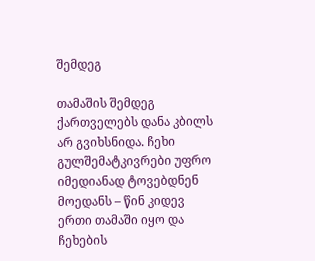შემდეგ

თამაშის შემდეგ ქართველებს დანა კბილს არ გვიხსნიდა. ჩეხი გულშემატკივრები უფრო იმედიანად ტოვებდნენ მოედანს – წინ კიდევ ერთი თამაში იყო და ჩეხების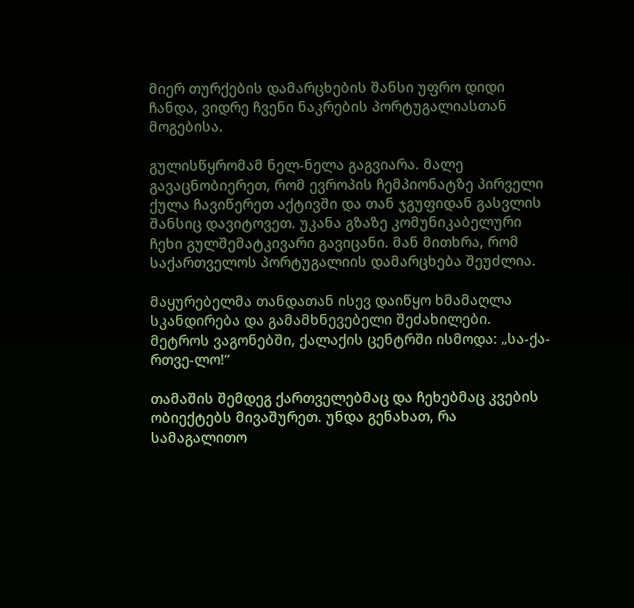მიერ თურქების დამარცხების შანსი უფრო დიდი ჩანდა, ვიდრე ჩვენი ნაკრების პორტუგალიასთან მოგებისა.

გულისწყრომამ ნელ-ნელა გაგვიარა. მალე გავაცნობიერეთ, რომ ევროპის ჩემპიონატზე პირველი ქულა ჩავიწერეთ აქტივში და თან ჯგუფიდან გასვლის შანსიც დავიტოვეთ. უკანა გზაზე კომუნიკაბელური ჩეხი გულშემატკივარი გავიცანი. მან მითხრა, რომ საქართველოს პორტუგალიის დამარცხება შეუძლია.

მაყურებელმა თანდათან ისევ დაიწყო ხმამაღლა სკანდირება და გამამხნევებელი შეძახილები. მეტროს ვაგონებში, ქალაქის ცენტრში ისმოდა: „სა-ქა-რთვე-ლო!“

თამაშის შემდეგ ქართველებმაც და ჩეხებმაც კვების ობიექტებს მივაშურეთ. უნდა გენახათ, რა სამაგალითო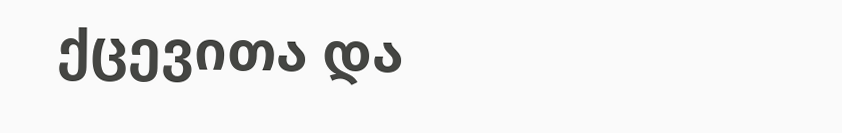ქცევითა და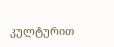კულტურით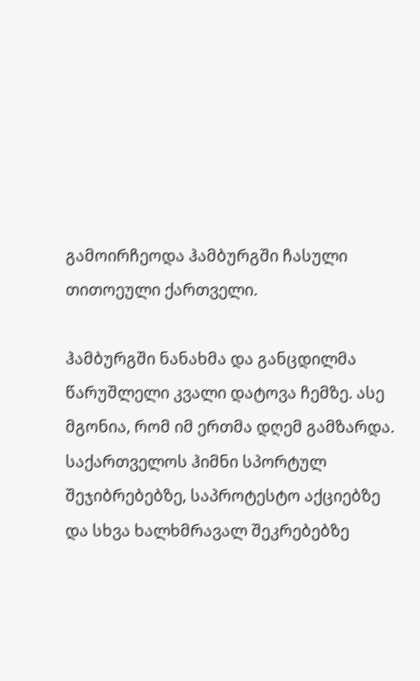გამოირჩეოდა ჰამბურგში ჩასული თითოეული ქართველი.

ჰამბურგში ნანახმა და განცდილმა წარუშლელი კვალი დატოვა ჩემზე. ასე მგონია, რომ იმ ერთმა დღემ გამზარდა. საქართველოს ჰიმნი სპორტულ შეჯიბრებებზე, საპროტესტო აქციებზე და სხვა ხალხმრავალ შეკრებებზე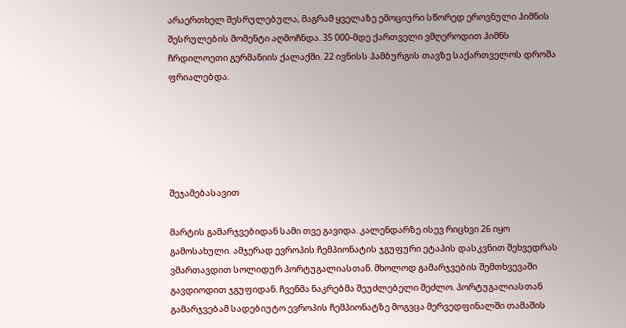არაერთხელ შესრულებულა, მაგრამ ყველაზე ემოციური სწორედ ეროვნული ჰიმნის შესრულების მომენტი აღმოჩნდა. 35 000-მდე ქართველი ვმღეროდით ჰიმნს ჩრდილოეთი გერმანიის ქალაქში. 22 ივნისს ჰამბურგის თავზე საქართველოს დროშა ფრიალებდა.





შეჯამებასავით

მარტის გამარჯვებიდან სამი თვე გავიდა. კალენდარზე ისევ რიცხვი 26 იყო გამოსახული. ამჯერად ევროპის ჩემპიონატის ჯგუფური ეტაპის დასკვნით შეხვედრას ვმართავდით სოლიდურ პორტუგალიასთან. მხოლოდ გამარჯვების შემთხვევაში გავდიოდით ჯგუფიდან. ჩვენმა ნაკრებმა შეუძლებელი შეძლო. პორტუგალიასთან გამარჯვებამ სადებიუტო ევროპის ჩემპიონატზე მოგვცა მერვედფინალში თამაშის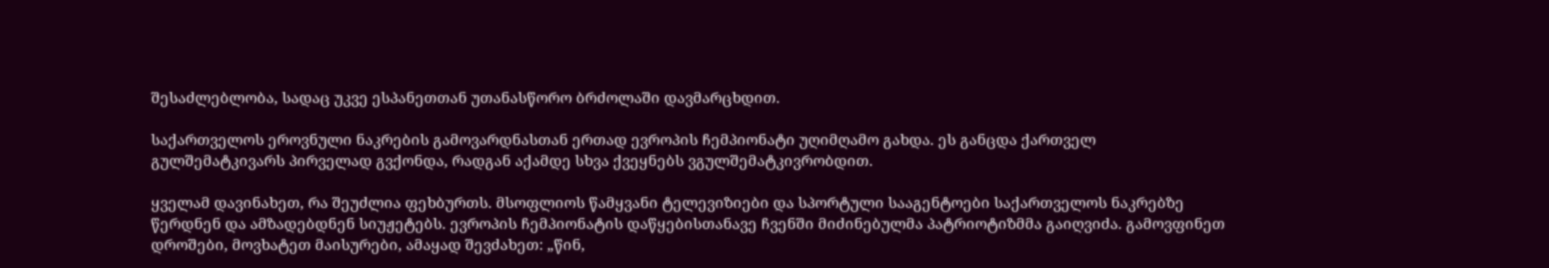შესაძლებლობა, სადაც უკვე ესპანეთთან უთანასწორო ბრძოლაში დავმარცხდით.

საქართველოს ეროვნული ნაკრების გამოვარდნასთან ერთად ევროპის ჩემპიონატი უღიმღამო გახდა. ეს განცდა ქართველ გულშემატკივარს პირველად გვქონდა, რადგან აქამდე სხვა ქვეყნებს ვგულშემატკივრობდით.

ყველამ დავინახეთ, რა შეუძლია ფეხბურთს. მსოფლიოს წამყვანი ტელევიზიები და სპორტული სააგენტოები საქართველოს ნაკრებზე წერდნენ და ამზადებდნენ სიუჟეტებს. ევროპის ჩემპიონატის დაწყებისთანავე ჩვენში მიძინებულმა პატრიოტიზმმა გაიღვიძა. გამოვფინეთ დროშები, მოვხატეთ მაისურები, ამაყად შევძახეთ: „წინ,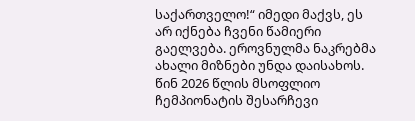საქართველო!“ იმედი მაქვს, ეს არ იქნება ჩვენი წამიერი გაელვება. ეროვნულმა ნაკრებმა ახალი მიზნები უნდა დაისახოს. წინ 2026 წლის მსოფლიო ჩემპიონატის შესარჩევი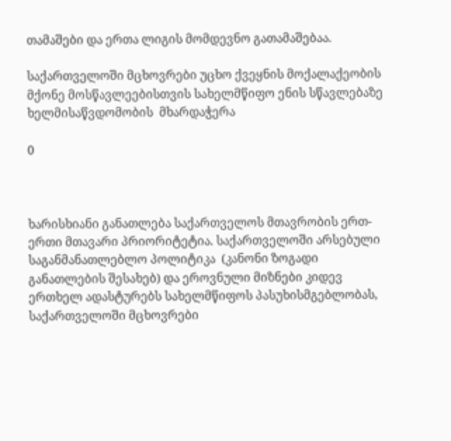თამაშები და ერთა ლიგის მომდევნო გათამაშებაა.

საქართველოში მცხოვრები უცხო ქვეყნის მოქალაქეობის მქონე მოსწავლეებისთვის სახელმწიფო ენის სწავლებაზე ხელმისაწვდომობის  მხარდაჭერა

0



ხარისხიანი განათლება საქართველოს მთავრობის ერთ-ერთი მთავარი პრიორიტეტია. საქართველოში არსებული საგანმანათლებლო პოლიტიკა  (კანონი ზოგადი განათლების შესახებ) და ეროვნული მიზნები კიდევ ერთხელ ადასტურებს სახელმწიფოს პასუხისმგებლობას, საქართველოში მცხოვრები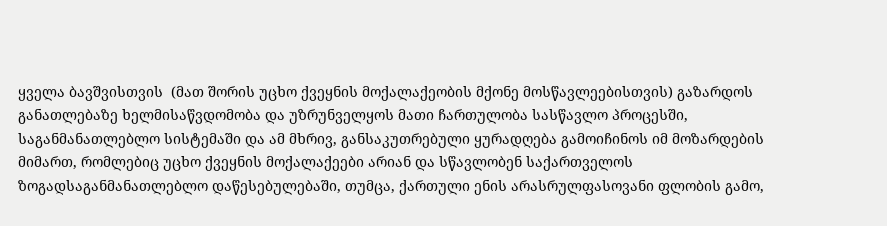ყველა ბავშვისთვის  (მათ შორის უცხო ქვეყნის მოქალაქეობის მქონე მოსწავლეებისთვის) გაზარდოს განათლებაზე ხელმისაწვდომობა და უზრუნველყოს მათი ჩართულობა სასწავლო პროცესში, საგანმანათლებლო სისტემაში და ამ მხრივ, განსაკუთრებული ყურადღება გამოიჩინოს იმ მოზარდების მიმართ, რომლებიც უცხო ქვეყნის მოქალაქეები არიან და სწავლობენ საქართველოს ზოგადსაგანმანათლებლო დაწესებულებაში, თუმცა, ქართული ენის არასრულფასოვანი ფლობის გამო,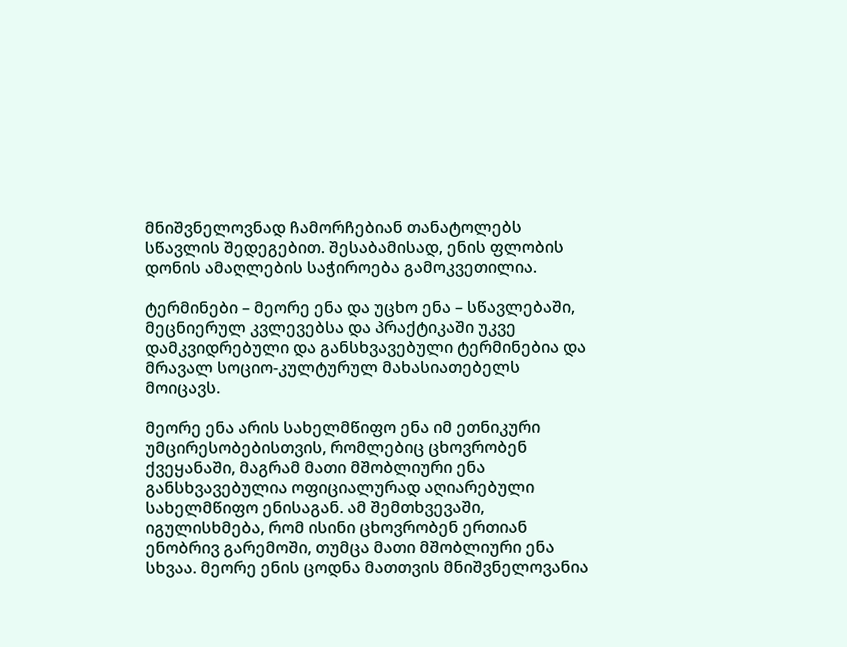მნიშვნელოვნად ჩამორჩებიან თანატოლებს სწავლის შედეგებით. შესაბამისად, ენის ფლობის დონის ამაღლების საჭიროება გამოკვეთილია.

ტერმინები – მეორე ენა და უცხო ენა – სწავლებაში, მეცნიერულ კვლევებსა და პრაქტიკაში უკვე დამკვიდრებული და განსხვავებული ტერმინებია და  მრავალ სოციო-კულტურულ მახასიათებელს მოიცავს.

მეორე ენა არის სახელმწიფო ენა იმ ეთნიკური უმცირესობებისთვის, რომლებიც ცხოვრობენ ქვეყანაში, მაგრამ მათი მშობლიური ენა განსხვავებულია ოფიციალურად აღიარებული სახელმწიფო ენისაგან. ამ შემთხვევაში, იგულისხმება, რომ ისინი ცხოვრობენ ერთიან ენობრივ გარემოში, თუმცა მათი მშობლიური ენა სხვაა. მეორე ენის ცოდნა მათთვის მნიშვნელოვანია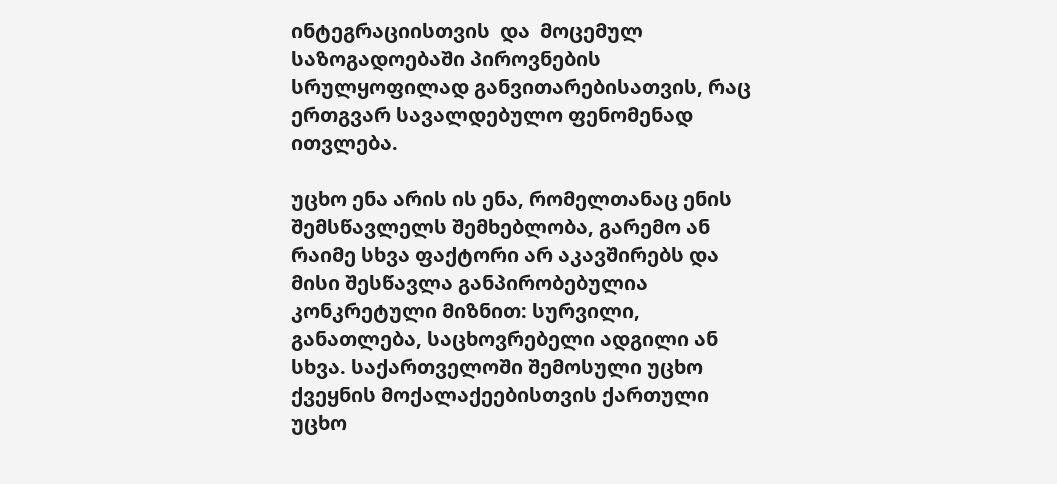ინტეგრაციისთვის  და  მოცემულ საზოგადოებაში პიროვნების სრულყოფილად განვითარებისათვის, რაც ერთგვარ სავალდებულო ფენომენად ითვლება.

უცხო ენა არის ის ენა, რომელთანაც ენის შემსწავლელს შემხებლობა, გარემო ან რაიმე სხვა ფაქტორი არ აკავშირებს და მისი შესწავლა განპირობებულია კონკრეტული მიზნით: სურვილი, განათლება, საცხოვრებელი ადგილი ან სხვა. საქართველოში შემოსული უცხო ქვეყნის მოქალაქეებისთვის ქართული უცხო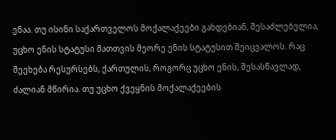ენაა. თუ ისინი საქართველოს მოქალაქეები გახდებიან, შესაძლებელია, უცხო ენის სტატუსი მათთვის მეორე ენის სტატუსით შეიცვალოს. რაც შეეხება რესურსებს, ქართულის, როგორც უცხო ენის, შესასწავლად,  ძალიან მწირია. თუ უცხო ქვეყნის მოქალაქეების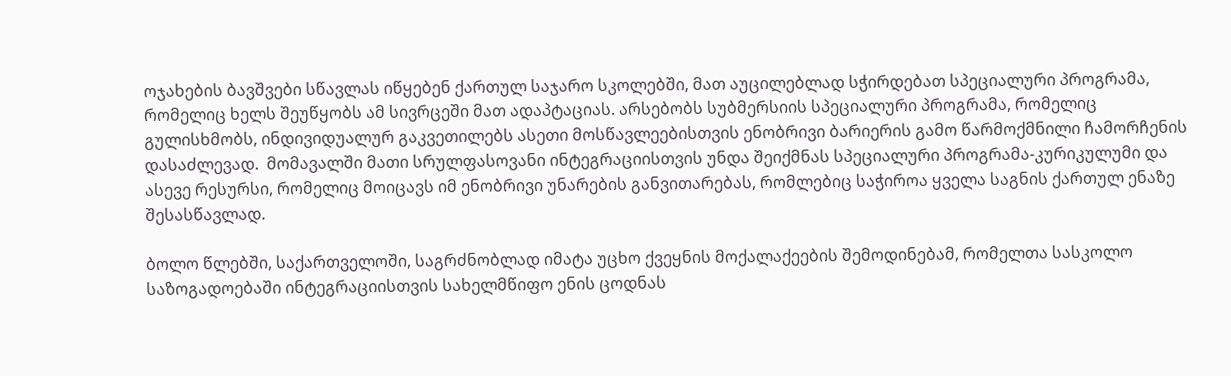ოჯახების ბავშვები სწავლას იწყებენ ქართულ საჯარო სკოლებში, მათ აუცილებლად სჭირდებათ სპეციალური პროგრამა, რომელიც ხელს შეუწყობს ამ სივრცეში მათ ადაპტაციას. არსებობს სუბმერსიის სპეციალური პროგრამა, რომელიც გულისხმობს, ინდივიდუალურ გაკვეთილებს ასეთი მოსწავლეებისთვის ენობრივი ბარიერის გამო წარმოქმნილი ჩამორჩენის დასაძლევად.  მომავალში მათი სრულფასოვანი ინტეგრაციისთვის უნდა შეიქმნას სპეციალური პროგრამა-კურიკულუმი და ასევე რესურსი, რომელიც მოიცავს იმ ენობრივი უნარების განვითარებას, რომლებიც საჭიროა ყველა საგნის ქართულ ენაზე შესასწავლად.

ბოლო წლებში, საქართველოში, საგრძნობლად იმატა უცხო ქვეყნის მოქალაქეების შემოდინებამ, რომელთა სასკოლო საზოგადოებაში ინტეგრაციისთვის სახელმწიფო ენის ცოდნას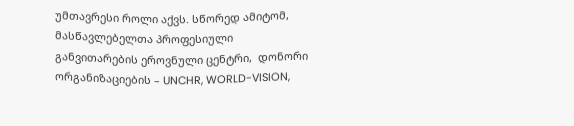უმთავრესი როლი აქვს. სწორედ ამიტომ, მასწავლებელთა პროფესიული განვითარების ეროვნული ცენტრი,  დონორი  ორგანიზაციების – UNCHR, WORLD-VISION,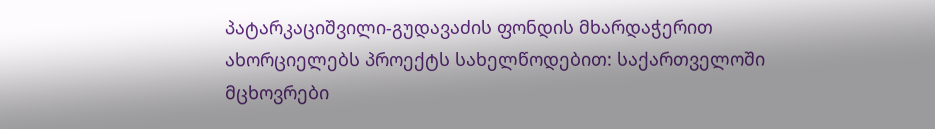პატარკაციშვილი-გუდავაძის ფონდის მხარდაჭერით ახორციელებს პროექტს სახელწოდებით: საქართველოში მცხოვრები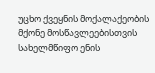უცხო ქვეყნის მოქალაქეობის მქონე მოსწავლეებისთვის სახელმწიფო ენის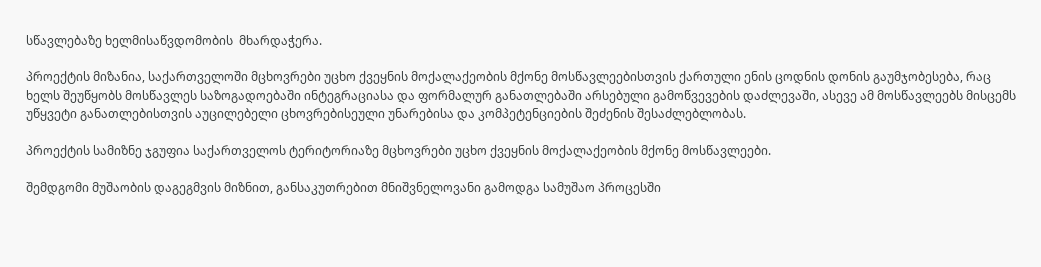სწავლებაზე ხელმისაწვდომობის  მხარდაჭერა.

პროექტის მიზანია, საქართველოში მცხოვრები უცხო ქვეყნის მოქალაქეობის მქონე მოსწავლეებისთვის ქართული ენის ცოდნის დონის გაუმჯობესება, რაც ხელს შეუწყობს მოსწავლეს საზოგადოებაში ინტეგრაციასა და ფორმალურ განათლებაში არსებული გამოწვევების დაძლევაში, ასევე ამ მოსწავლეებს მისცემს უწყვეტი განათლებისთვის აუცილებელი ცხოვრებისეული უნარებისა და კომპეტენციების შეძენის შესაძლებლობას.

პროექტის სამიზნე ჯგუფია საქართველოს ტერიტორიაზე მცხოვრები უცხო ქვეყნის მოქალაქეობის მქონე მოსწავლეები.

შემდგომი მუშაობის დაგეგმვის მიზნით, განსაკუთრებით მნიშვნელოვანი გამოდგა სამუშაო პროცესში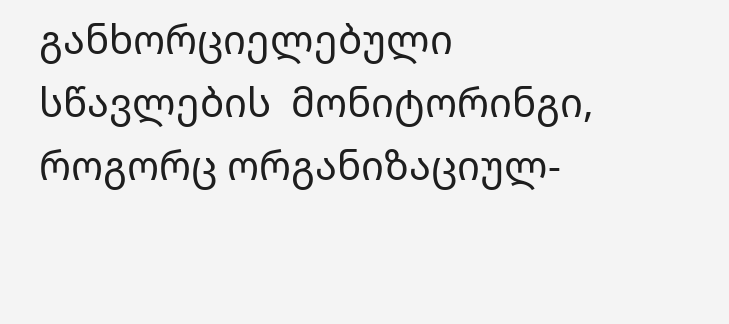განხორციელებული  სწავლების  მონიტორინგი, როგორც ორგანიზაციულ-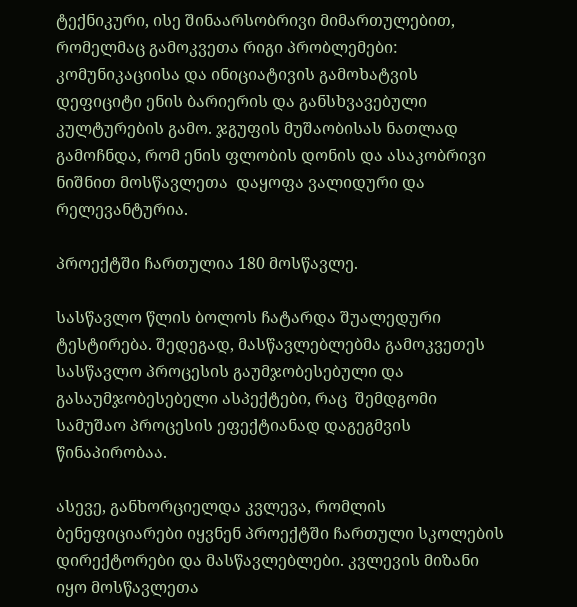ტექნიკური, ისე შინაარსობრივი მიმართულებით, რომელმაც გამოკვეთა რიგი პრობლემები: კომუნიკაციისა და ინიციატივის გამოხატვის დეფიციტი ენის ბარიერის და განსხვავებული კულტურების გამო. ჯგუფის მუშაობისას ნათლად გამოჩნდა, რომ ენის ფლობის დონის და ასაკობრივი ნიშნით მოსწავლეთა  დაყოფა ვალიდური და რელევანტურია.

პროექტში ჩართულია 180 მოსწავლე.

სასწავლო წლის ბოლოს ჩატარდა შუალედური ტესტირება. შედეგად, მასწავლებლებმა გამოკვეთეს სასწავლო პროცესის გაუმჯობესებული და გასაუმჯობესებელი ასპექტები, რაც  შემდგომი სამუშაო პროცესის ეფექტიანად დაგეგმვის წინაპირობაა.

ასევე, განხორციელდა კვლევა, რომლის ბენეფიციარები იყვნენ პროექტში ჩართული სკოლების დირექტორები და მასწავლებლები. კვლევის მიზანი იყო მოსწავლეთა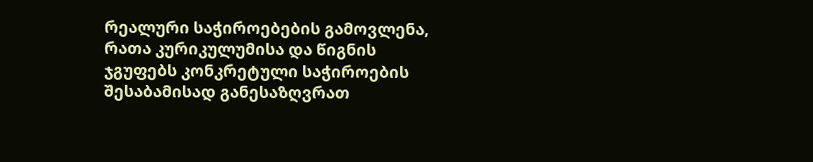რეალური საჭიროებების გამოვლენა, რათა კურიკულუმისა და წიგნის  ჯგუფებს კონკრეტული საჭიროების შესაბამისად განესაზღვრათ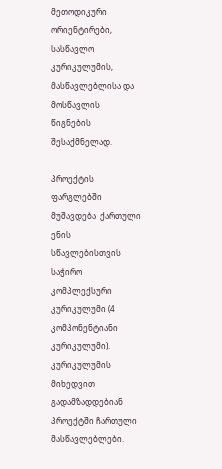მეთოდიკური ორიენტირები, სასწავლო კურიკულუმის, მასწავლებლისა და მოსწავლის წიგნების შესაქმნელად.

პროექტის ფარგლებში მუშავდება  ქართული ენის სწავლებისთვის საჭირო კომპლექსური კურიკულუმი (4 კომპონენტიანი კურიკულუმი). კურიკულუმის მიხედვით გადამზადდებიან პროექტში ჩართული მასწავლებლები.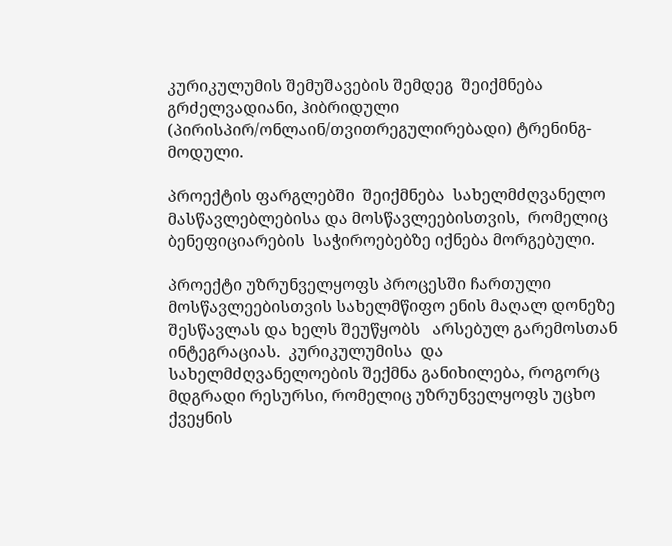კურიკულუმის შემუშავების შემდეგ  შეიქმნება გრძელვადიანი, ჰიბრიდული (პირისპირ/ონლაინ/თვითრეგულირებადი) ტრენინგ-მოდული.

პროექტის ფარგლებში  შეიქმნება  სახელმძღვანელო მასწავლებლებისა და მოსწავლეებისთვის,  რომელიც ბენეფიციარების  საჭიროებებზე იქნება მორგებული.

პროექტი უზრუნველყოფს პროცესში ჩართული მოსწავლეებისთვის სახელმწიფო ენის მაღალ დონეზე შესწავლას და ხელს შეუწყობს   არსებულ გარემოსთან ინტეგრაციას.  კურიკულუმისა  და სახელმძღვანელოების შექმნა განიხილება, როგორც მდგრადი რესურსი, რომელიც უზრუნველყოფს უცხო ქვეყნის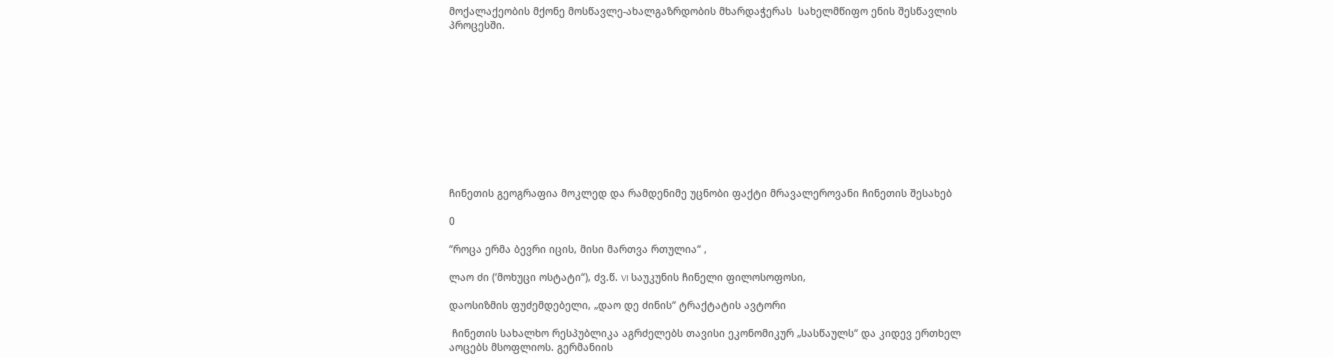მოქალაქეობის მქონე მოსწავლე-ახალგაზრდობის მხარდაჭერას  სახელმწიფო ენის შესწავლის პროცესში.











ჩინეთის გეოგრაფია მოკლედ და რამდენიმე უცნობი ფაქტი მრავალეროვანი ჩინეთის შესახებ

0

“როცა ერმა ბევრი იცის, მისი მართვა რთულია“ ,

ლაო ძი (‘მოხუცი ოსტატი“), ძვ.წ. VI საუკუნის ჩინელი ფილოსოფოსი,

დაოსიზმის ფუძემდებელი, „დაო დე ძინის“ ტრაქტატის ავტორი

 ჩინეთის სახალხო რესპუბლიკა აგრძელებს თავისი ეკონომიკურ „სასწაულს“ და კიდევ ერთხელ აოცებს მსოფლიოს. გერმანიის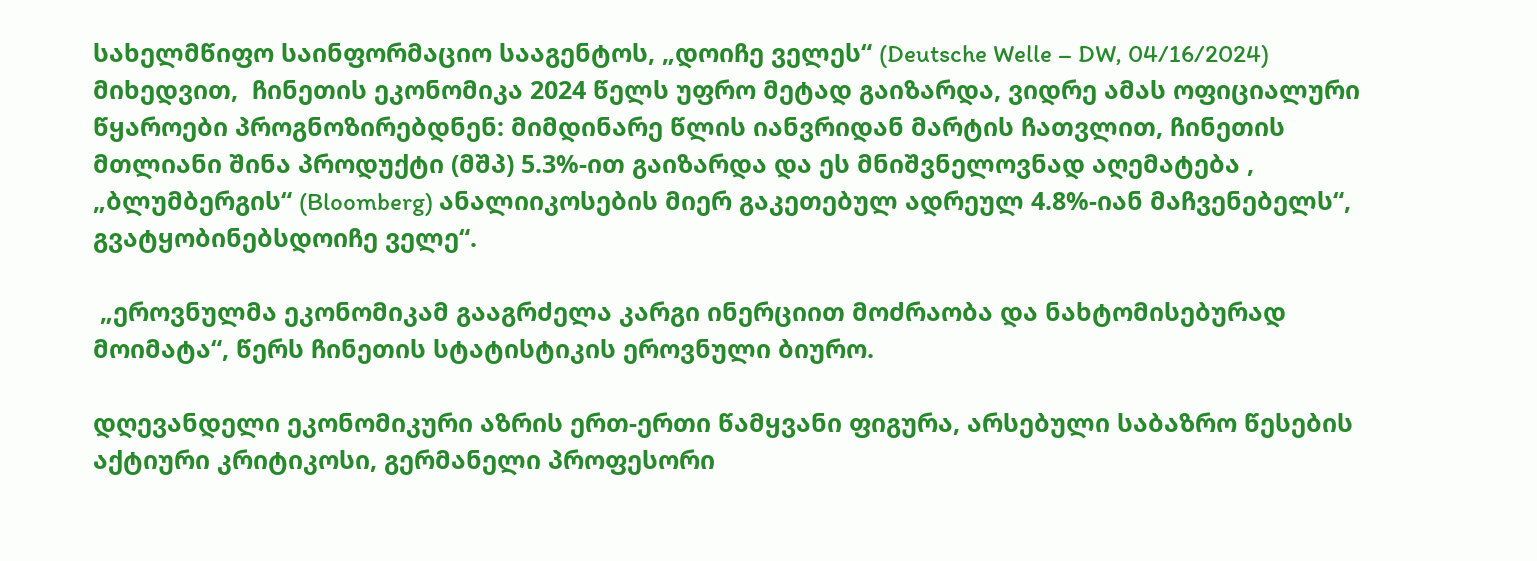სახელმწიფო საინფორმაციო სააგენტოს, „დოიჩე ველეს“ (Deutsche Welle – DW, 04/16/2024) მიხედვით,  ჩინეთის ეკონომიკა 2024 წელს უფრო მეტად გაიზარდა, ვიდრე ამას ოფიციალური წყაროები პროგნოზირებდნენ: მიმდინარე წლის იანვრიდან მარტის ჩათვლით, ჩინეთის მთლიანი შინა პროდუქტი (მშპ) 5.3%-ით გაიზარდა და ეს მნიშვნელოვნად აღემატება , „ბლუმბერგის“ (Bloomberg) ანალიიკოსების მიერ გაკეთებულ ადრეულ 4.8%-იან მაჩვენებელს“, გვატყობინებსდოიჩე ველე“.

 „ეროვნულმა ეკონომიკამ გააგრძელა კარგი ინერციით მოძრაობა და ნახტომისებურად მოიმატა“, წერს ჩინეთის სტატისტიკის ეროვნული ბიურო.

დღევანდელი ეკონომიკური აზრის ერთ-ერთი წამყვანი ფიგურა, არსებული საბაზრო წესების აქტიური კრიტიკოსი, გერმანელი პროფესორი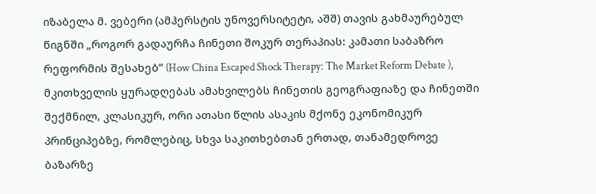იზაბელა მ. ვებერი (ამჰერსტის უნოვერსიტეტი, აშშ) თავის გახმაურებულ წიგნში „როგორ გადაურჩა ჩინეთი შოკურ თერაპიას: კამათი საბაზრო რეფორმის შესახებ“ (How China Escaped Shock Therapy: The Market Reform Debate ), მკითხველის ყურადღებას ამახვილებს ჩინეთის გეოგრაფიაზე და ჩინეთში შექმნილ, კლასიკურ, ორი ათასი წლის ასაკის მქონე ეკონომიკურ პრინციპებზე, რომლებიც, სხვა საკითხებთან ერთად, თანამედროვე ბაზარზე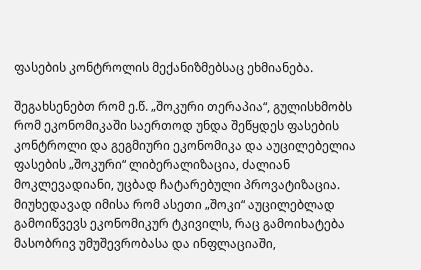ფასების კონტროლის მექანიზმებსაც ეხმიანება.

შეგახსენებთ რომ ე.წ. „შოკური თერაპია“, გულისხმობს რომ ეკონომიკაში საერთოდ უნდა შეწყდეს ფასების კონტროლი და გეგმიური ეკონომიკა და აუცილებელია ფასების „შოკური“ ლიბერალიზაცია, ძალიან  მოკლევადიანი, უცბად ჩატარებული პროვატიზაცია. მიუხედავად იმისა რომ ასეთი „შოკი“ აუცილებლად გამოიწვევს ეკონომიკურ ტკივილს, რაც გამოიხატება მასობრივ უმუშევრობასა და ინფლაციაში,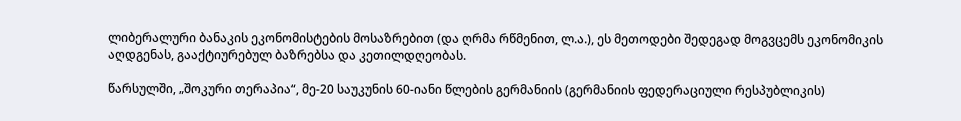ლიბერალური ბანაკის ეკონომისტების მოსაზრებით (და ღრმა რწმენით, ლ.ა.), ეს მეთოდები შედეგად მოგვცემს ეკონომიკის აღდგენას, გააქტიურებულ ბაზრებსა და კეთილდღეობას.

წარსულში, „შოკური თერაპია“, მე-20 საუკუნის 60-იანი წლების გერმანიის (გერმანიის ფედერაციული რესპუბლიკის)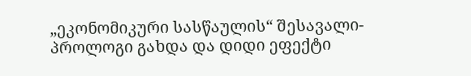„ეკონომიკური სასწაულის“ შესავალი-პროლოგი გახდა და დიდი ეფექტი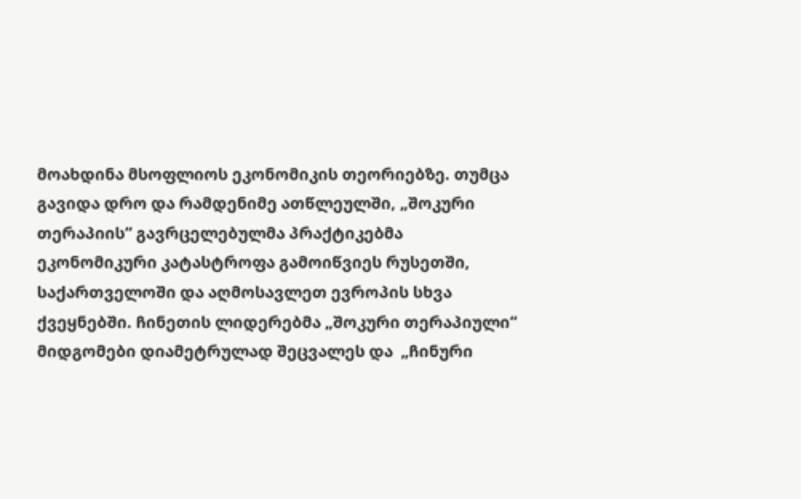მოახდინა მსოფლიოს ეკონომიკის თეორიებზე. თუმცა გავიდა დრო და რამდენიმე ათწლეულში, „შოკური თერაპიის“ გავრცელებულმა პრაქტიკებმა ეკონომიკური კატასტროფა გამოიწვიეს რუსეთში, საქართველოში და აღმოსავლეთ ევროპის სხვა ქვეყნებში. ჩინეთის ლიდერებმა „შოკური თერაპიული“ მიდგომები დიამეტრულად შეცვალეს და  „ჩინური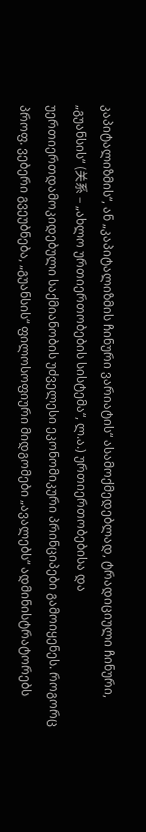კაპიტალიზმის“, ან „კაპიტალიზმის ჩინური ვარიატის“ ასამოქმედებლად, ტრადიციული ჩინური, „გუანსის“ (关系 – „ახლო ურთიერთობების სისტემა“, ლ.ა.) ურთიერთობებისა და უერთიერთდამოკიდებული საქმიანობის უძველესი ეკონომიკური პრინციპები გამოიყენეს. როგორც პროფ. ვებერი გვეუბნება, „გუანსის“ ფილოსოფიური მიდგომები „ავალებს“ ადმინისტრატორებს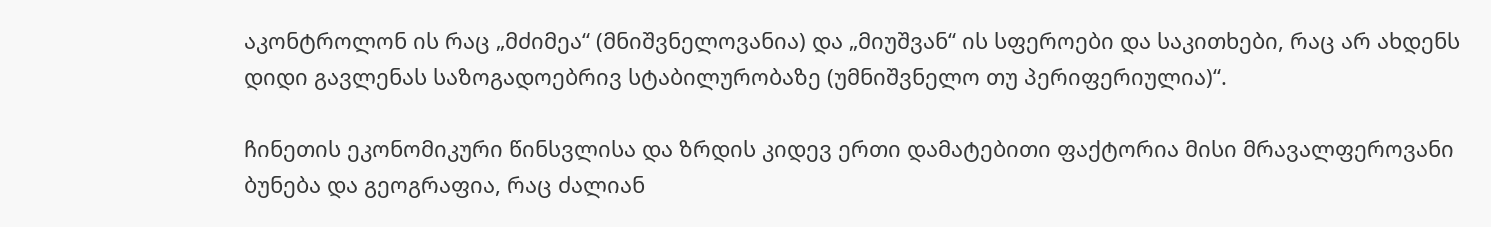აკონტროლონ ის რაც „მძიმეა“ (მნიშვნელოვანია) და „მიუშვან“ ის სფეროები და საკითხები, რაც არ ახდენს დიდი გავლენას საზოგადოებრივ სტაბილურობაზე (უმნიშვნელო თუ პერიფერიულია)“.

ჩინეთის ეკონომიკური წინსვლისა და ზრდის კიდევ ერთი დამატებითი ფაქტორია მისი მრავალფეროვანი ბუნება და გეოგრაფია, რაც ძალიან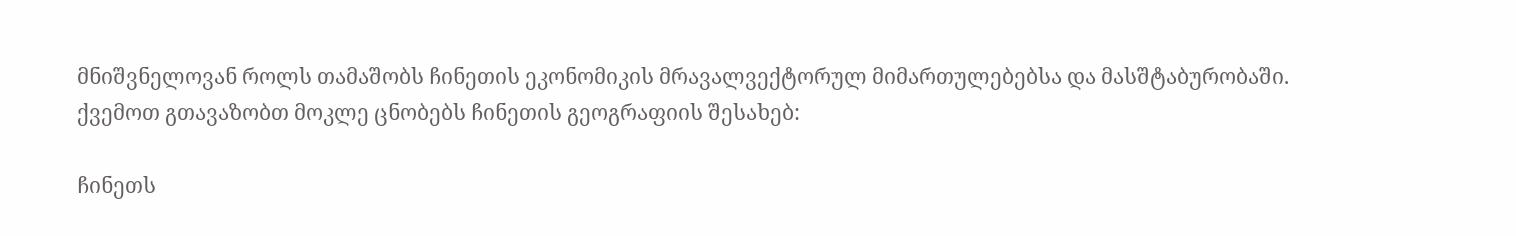მნიშვნელოვან როლს თამაშობს ჩინეთის ეკონომიკის მრავალვექტორულ მიმართულებებსა და მასშტაბურობაში. ქვემოთ გთავაზობთ მოკლე ცნობებს ჩინეთის გეოგრაფიის შესახებ:

ჩინეთს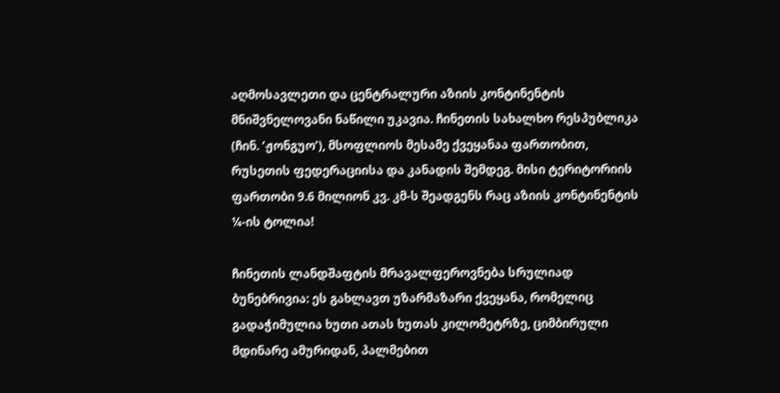აღმოსავლეთი და ცენტრალური აზიის კონტინენტის მნიშვნელოვანი ნაწილი უკავია. ჩინეთის სახალხო რესპუბლიკა (ჩინ. ‘ჟონგუო’), მსოფლიოს მესამე ქვეყანაა ფართობით, რუსეთის ფედერაციისა და კანადის შემდეგ. მისი ტერიტორიის ფართობი 9.6 მილიონ კვ. კმ-ს შეადგენს რაც აზიის კონტინენტის ¼-ის ტოლია!

ჩინეთის ლანდშაფტის მრავალფეროვნება სრულიად ბუნებრივია: ეს გახლავთ უზარმაზარი ქვეყანა, რომელიც გადაჭიმულია ხუთი ათას ხუთას კილომეტრზე, ციმბირული მდინარე ამურიდან, პალმებით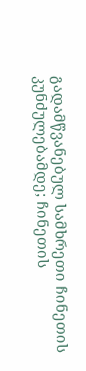გადამწვანებულ სამხრეთი ჩინეთის კუნძულებამდე; ჩინეთის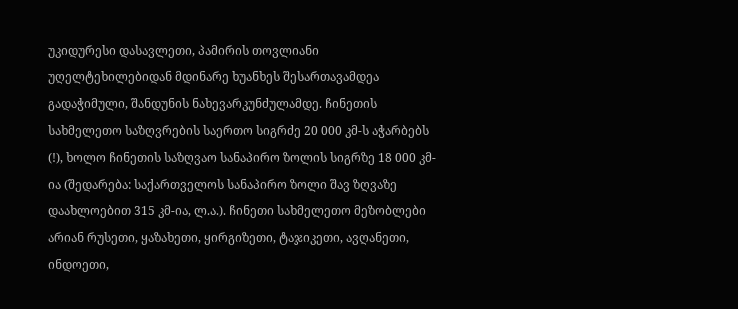უკიდურესი დასავლეთი, პამირის თოვლიანი უღელტეხილებიდან მდინარე ხუანხეს შესართავამდეა გადაჭიმული, შანდუნის ნახევარკუნძულამდე. ჩინეთის სახმელეთო საზღვრების საერთო სიგრძე 20 000 კმ-ს აჭარბებს (!), ხოლო ჩინეთის საზღვაო სანაპირო ზოლის სიგრზე 18 000 კმ-ია (შედარება: საქართველოს სანაპირო ზოლი შავ ზღვაზე  დაახლოებით 315 კმ-ია, ლ.ა.). ჩინეთი სახმელეთო მეზობლები არიან რუსეთი, ყაზახეთი, ყირგიზეთი, ტაჯიკეთი, ავღანეთი, ინდოეთი,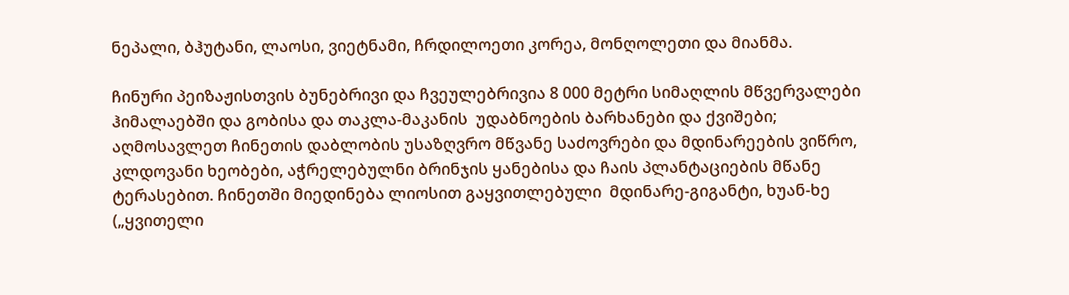ნეპალი, ბჰუტანი, ლაოსი, ვიეტნამი, ჩრდილოეთი კორეა, მონღოლეთი და მიანმა.

ჩინური პეიზაჟისთვის ბუნებრივი და ჩვეულებრივია 8 000 მეტრი სიმაღლის მწვერვალები ჰიმალაებში და გობისა და თაკლა-მაკანის  უდაბნოების ბარხანები და ქვიშები; აღმოსავლეთ ჩინეთის დაბლობის უსაზღვრო მწვანე საძოვრები და მდინარეების ვიწრო, კლდოვანი ხეობები, აჭრელებულნი ბრინჯის ყანებისა და ჩაის პლანტაციების მწანე ტერასებით. ჩინეთში მიედინება ლიოსით გაყვითლებული  მდინარე-გიგანტი, ხუან-ხე („ყვითელი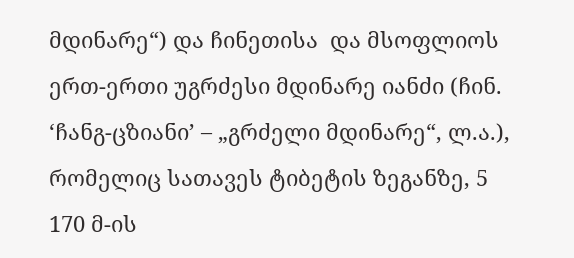მდინარე“) და ჩინეთისა  და მსოფლიოს ერთ-ერთი უგრძესი მდინარე იანძი (ჩინ. ‘ჩანგ-ცზიანი’ – „გრძელი მდინარე“, ლ.ა.), რომელიც სათავეს ტიბეტის ზეგანზე, 5 170 მ-ის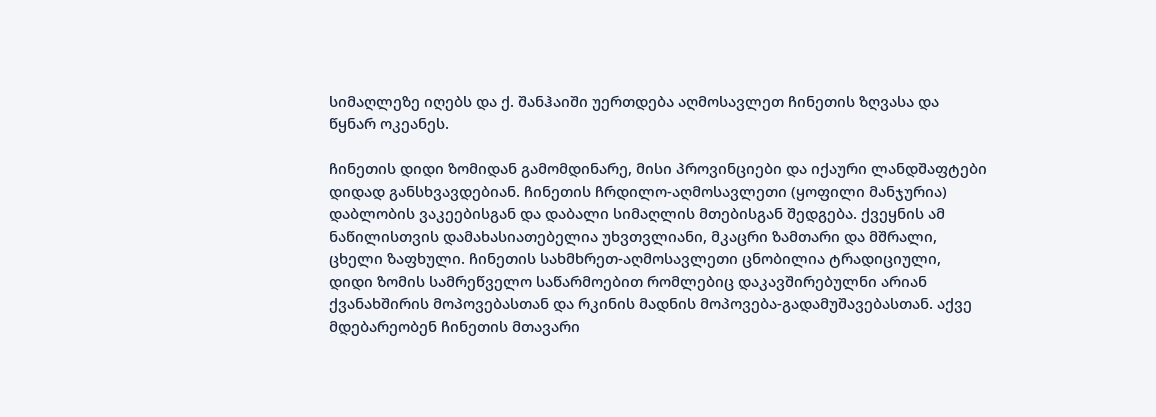სიმაღლეზე იღებს და ქ. შანჰაიში უერთდება აღმოსავლეთ ჩინეთის ზღვასა და წყნარ ოკეანეს.

ჩინეთის დიდი ზომიდან გამომდინარე, მისი პროვინციები და იქაური ლანდშაფტები დიდად განსხვავდებიან. ჩინეთის ჩრდილო-აღმოსავლეთი (ყოფილი მანჯურია) დაბლობის ვაკეებისგან და დაბალი სიმაღლის მთებისგან შედგება. ქვეყნის ამ ნაწილისთვის დამახასიათებელია უხვთვლიანი, მკაცრი ზამთარი და მშრალი, ცხელი ზაფხული. ჩინეთის სახმხრეთ-აღმოსავლეთი ცნობილია ტრადიციული, დიდი ზომის სამრეწველო საწარმოებით რომლებიც დაკავშირებულნი არიან ქვანახშირის მოპოვებასთან და რკინის მადნის მოპოვება-გადამუშავებასთან. აქვე მდებარეობენ ჩინეთის მთავარი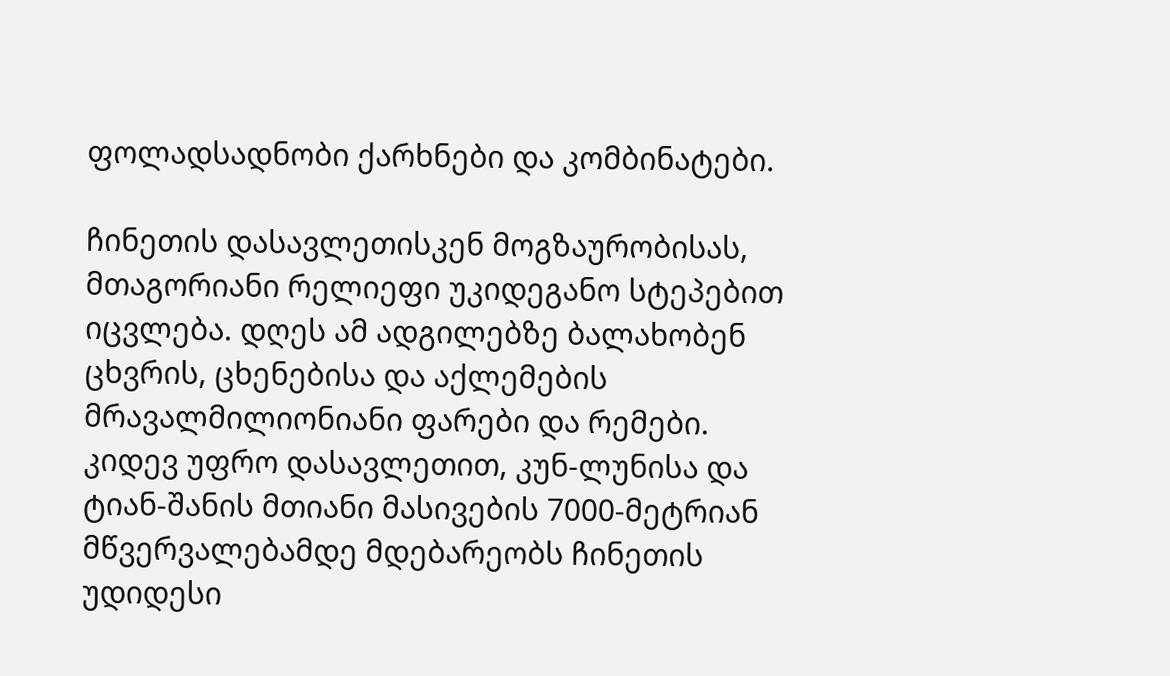ფოლადსადნობი ქარხნები და კომბინატები.

ჩინეთის დასავლეთისკენ მოგზაურობისას, მთაგორიანი რელიეფი უკიდეგანო სტეპებით იცვლება. დღეს ამ ადგილებზე ბალახობენ ცხვრის, ცხენებისა და აქლემების მრავალმილიონიანი ფარები და რემები. კიდევ უფრო დასავლეთით, კუნ-ლუნისა და ტიან-შანის მთიანი მასივების 7000-მეტრიან მწვერვალებამდე მდებარეობს ჩინეთის უდიდესი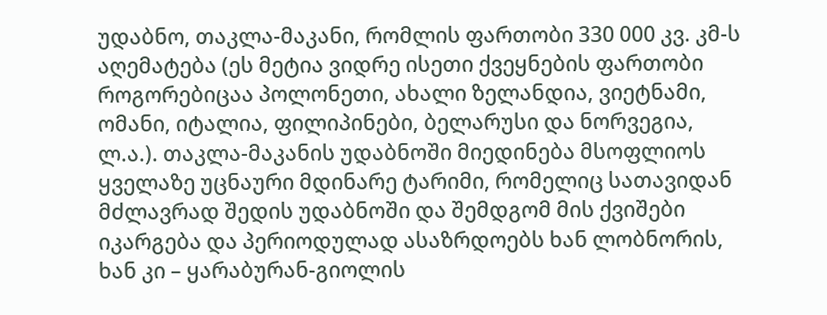უდაბნო, თაკლა-მაკანი, რომლის ფართობი 330 000 კვ. კმ-ს აღემატება (ეს მეტია ვიდრე ისეთი ქვეყნების ფართობი როგორებიცაა პოლონეთი, ახალი ზელანდია, ვიეტნამი, ომანი, იტალია, ფილიპინები, ბელარუსი და ნორვეგია, ლ.ა.). თაკლა-მაკანის უდაბნოში მიედინება მსოფლიოს ყველაზე უცნაური მდინარე ტარიმი, რომელიც სათავიდან მძლავრად შედის უდაბნოში და შემდგომ მის ქვიშები იკარგება და პერიოდულად ასაზრდოებს ხან ლობნორის, ხან კი – ყარაბურან-გიოლის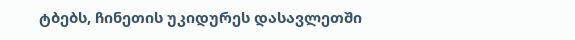ტბებს, ჩინეთის უკიდურეს დასავლეთში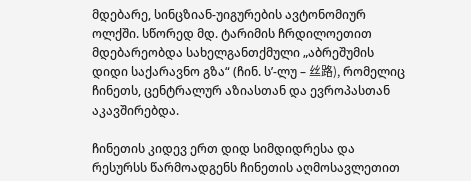მდებარე, სინცზიან-უიგურების ავტონომიურ ოლქში. სწორედ მდ. ტარიმის ჩრდილოეთით მდებარეობდა სახელგანთქმული „აბრეშუმის დიდი საქარავნო გზა“ (ჩინ. ს’-ლუ – 丝路), რომელიც ჩინეთს, ცენტრალურ აზიასთან და ევროპასთან აკავშირებდა.

ჩინეთის კიდევ ერთ დიდ სიმდიდრესა და რესურსს წარმოადგენს ჩინეთის აღმოსავლეთით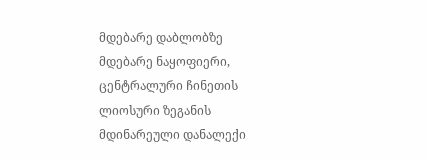მდებარე დაბლობზე მდებარე ნაყოფიერი, ცენტრალური ჩინეთის ლიოსური ზეგანის მდინარეული დანალექი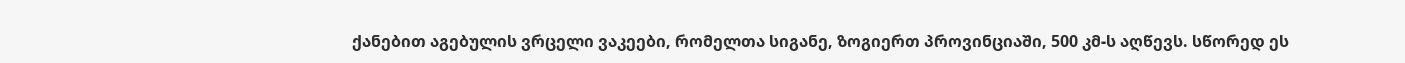ქანებით აგებულის ვრცელი ვაკეები, რომელთა სიგანე, ზოგიერთ პროვინციაში, 500 კმ-ს აღწევს. სწორედ ეს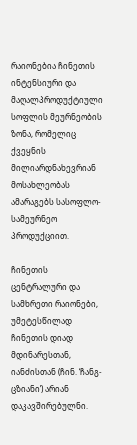რაიონებია ჩინეთის ინტენსიური და მაღალპროდუქტიული სოფლის მეურნეობის ზონა, რომელიც ქვეყნის მილიარდნახევრიან მოსახლეობას ამარაგებს სასოფლო-სამეურნეო პროდუქციით.

ჩინეთის ცენტრალური და სამხრეთი რაიონები, უმეტესწილად ჩინეთის დიად მდინარესთან, იანძისთან (ჩინ. ‘ჩანგ-ცზიანი’) არიან დაკავშირებულნი.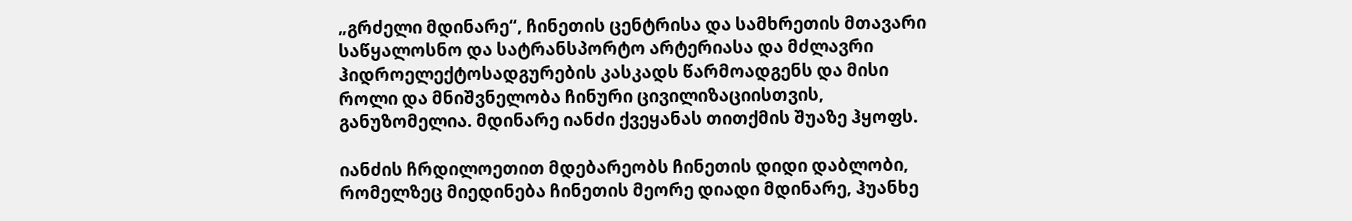„გრძელი მდინარე“, ჩინეთის ცენტრისა და სამხრეთის მთავარი საწყალოსნო და სატრანსპორტო არტერიასა და მძლავრი ჰიდროელექტოსადგურების კასკადს წარმოადგენს და მისი როლი და მნიშვნელობა ჩინური ცივილიზაციისთვის, განუზომელია. მდინარე იანძი ქვეყანას თითქმის შუაზე ჰყოფს.

იანძის ჩრდილოეთით მდებარეობს ჩინეთის დიდი დაბლობი, რომელზეც მიედინება ჩინეთის მეორე დიადი მდინარე, ჰუანხე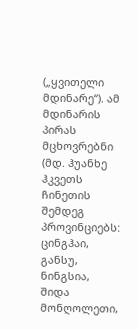(„ყვითელი მდინარე“). ამ მდინარის პირას მცხოვრებნი (მდ. ჰუანხე ჰკვეთს ჩინეთის შემდეგ პროვინციებს: ცინგჰაი, განსუ, ნინგსია,  შიდა მონღოლეთი,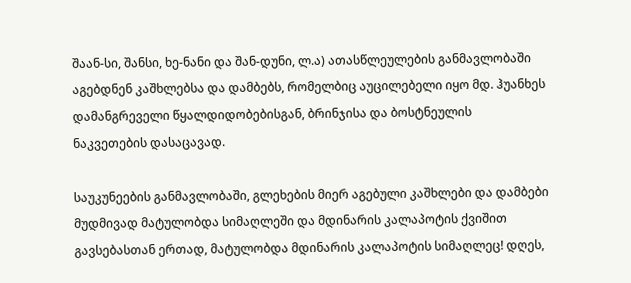შაან-სი, შანსი, ხე-ნანი და შან-დუნი, ლ.ა) ათასწლეულების განმავლობაში აგებდნენ კაშხლებსა და დამბებს, რომელბიც აუცილებელი იყო მდ. ჰუანხეს დამანგრეველი წყალდიდობებისგან, ბრინჯისა და ბოსტნეულის ნაკვეთების დასაცავად.

საუკუნეების განმავლობაში, გლეხების მიერ აგებული კაშხლები და დამბები მუდმივად მატულობდა სიმაღლეში და მდინარის კალაპოტის ქვიშით გავსებასთან ერთად, მატულობდა მდინარის კალაპოტის სიმაღლეც! დღეს,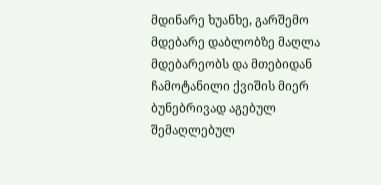მდინარე ხუანხე, გარშემო მდებარე დაბლობზე მაღლა მდებარეობს და მთებიდან ჩამოტანილი ქვიშის მიერ ბუნებრივად აგებულ შემაღლებულ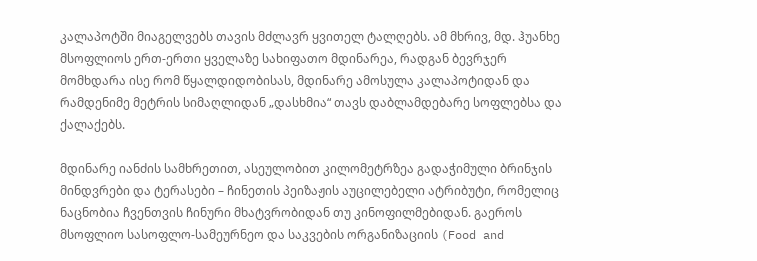კალაპოტში მიაგელვებს თავის მძლავრ ყვითელ ტალღებს. ამ მხრივ, მდ. ჰუანხე მსოფლიოს ერთ-ერთი ყველაზე სახიფათო მდინარეა, რადგან ბევრჯერ მომხდარა ისე რომ წყალდიდობისას, მდინარე ამოსულა კალაპოტიდან და რამდენიმე მეტრის სიმაღლიდან „დასხმია“ თავს დაბლამდებარე სოფლებსა და ქალაქებს.

მდინარე იანძის სამხრეთით, ასეულობით კილომეტრზეა გადაჭიმული ბრინჯის მინდვრები და ტერასები – ჩინეთის პეიზაჟის აუცილებელი ატრიბუტი, რომელიც ნაცნობია ჩვენთვის ჩინური მხატვრობიდან თუ კინოფილმებიდან. გაეროს მსოფლიო სასოფლო-სამეურნეო და საკვების ორგანიზაციის (Food and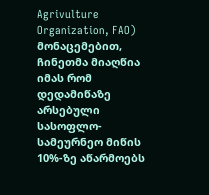Agrivulture Organization, FAO) მონაცემებით, ჩინეთმა მიაღწია იმას რომ დედამიწაზე არსებული სასოფლო-სამეურნეო მიწის 10%-ზე აწარმოებს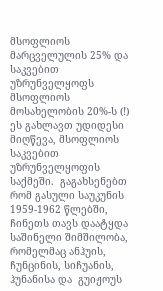მსოფლიოს მარცველულის 25% და საკვებით უზრუნველყოფს მსოფლიოს მოსახელობის 20%-ს (!) ეს გახლავთ უდიდესი მიღწევა, მსოფლიოს საკვებით უზრუნველყოფის საქმეში.  გაგახსენებთ რომ გასული საუკუნის 1959-1962 წლებში, ჩინეთს თავს დაატყდა საშინელი შიმშილობა, რომელმაც ანჰუის, ჩუნცინის, სიჩუანის, ჰუნანისა და  გუიჟოუს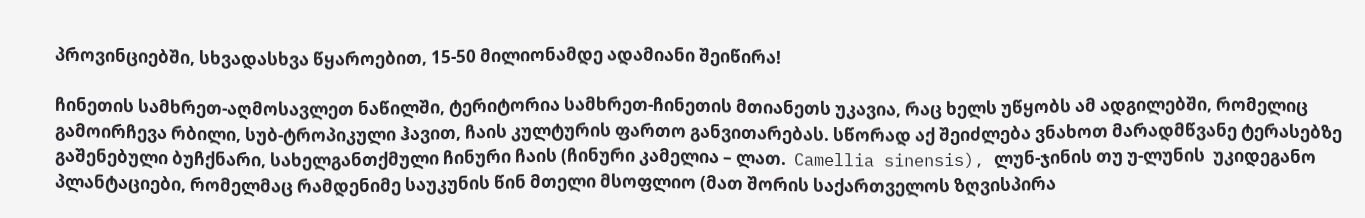პროვინციებში, სხვადასხვა წყაროებით, 15-50 მილიონამდე ადამიანი შეიწირა!

ჩინეთის სამხრეთ-აღმოსავლეთ ნაწილში, ტერიტორია სამხრეთ-ჩინეთის მთიანეთს უკავია, რაც ხელს უწყობს ამ ადგილებში, რომელიც გამოირჩევა რბილი, სუბ-ტროპიკული ჰავით, ჩაის კულტურის ფართო განვითარებას. სწორად აქ შეიძლება ვნახოთ მარადმწვანე ტერასებზე გაშენებული ბუჩქნარი, სახელგანთქმული ჩინური ჩაის (ჩინური კამელია – ლათ.  Camellia sinensis), ლუნ-ჯინის თუ უ-ლუნის  უკიდეგანო პლანტაციები, რომელმაც რამდენიმე საუკუნის წინ მთელი მსოფლიო (მათ შორის საქართველოს ზღვისპირა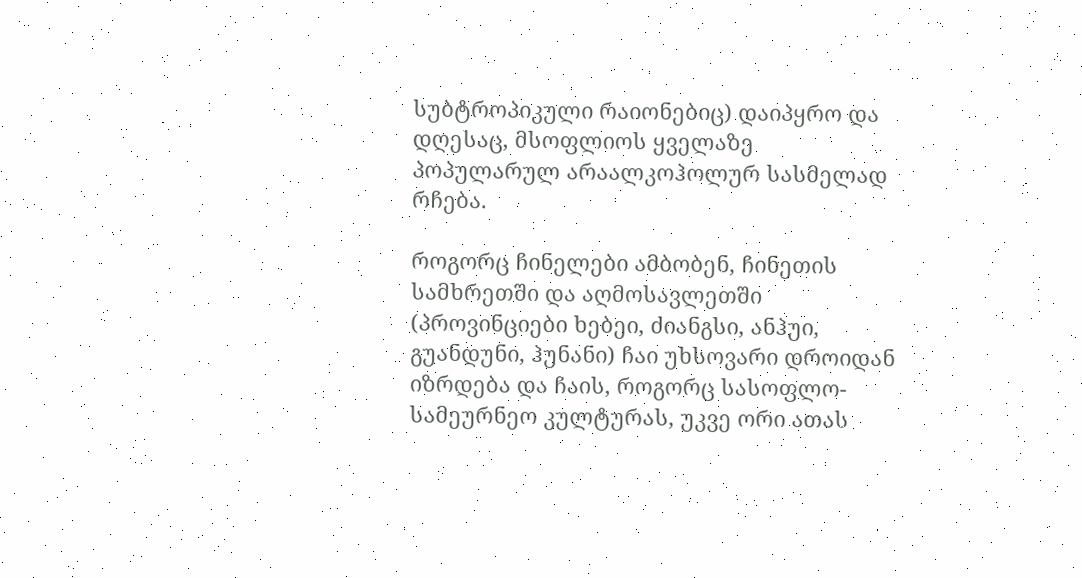სუბტროპიკული რაიონებიც) დაიპყრო და დღესაც, მსოფლიოს ყველაზე პოპულარულ არაალკოჰოლურ სასმელად რჩება.

როგორც ჩინელები ამბობენ, ჩინეთის სამხრეთში და აღმოსავლეთში  (პროვინციები ხებეი, ძიანგსი, ანჰუი, გუანდუნი, ჰუნანი) ჩაი უხსოვარი დროიდან იზრდება და ჩაის, როგორც სასოფლო-სამეურნეო კულტურას, უკვე ორი ათას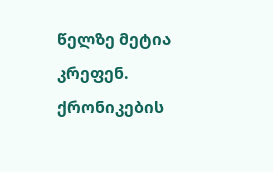წელზე მეტია კრეფენ. ქრონიკების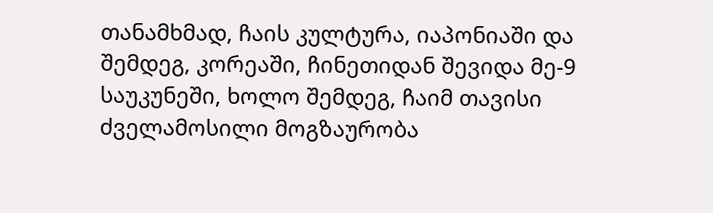თანამხმად, ჩაის კულტურა, იაპონიაში და შემდეგ, კორეაში, ჩინეთიდან შევიდა მე-9 საუკუნეში, ხოლო შემდეგ, ჩაიმ თავისი ძველამოსილი მოგზაურობა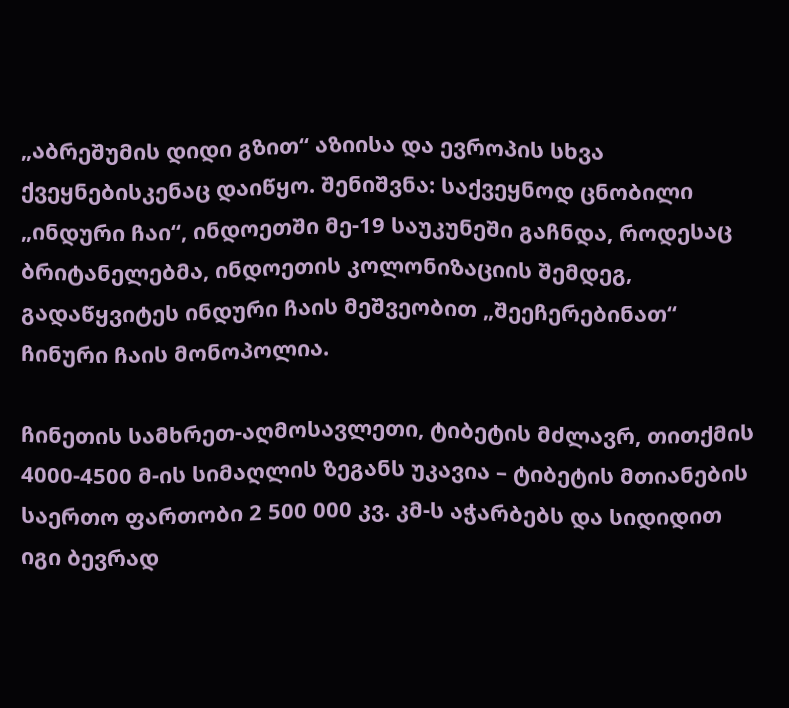„აბრეშუმის დიდი გზით“ აზიისა და ევროპის სხვა ქვეყნებისკენაც დაიწყო. შენიშვნა: საქვეყნოდ ცნობილი „ინდური ჩაი“, ინდოეთში მე-19 საუკუნეში გაჩნდა, როდესაც ბრიტანელებმა, ინდოეთის კოლონიზაციის შემდეგ, გადაწყვიტეს ინდური ჩაის მეშვეობით „შეეჩერებინათ“ ჩინური ჩაის მონოპოლია.

ჩინეთის სამხრეთ-აღმოსავლეთი, ტიბეტის მძლავრ, თითქმის 4000-4500 მ-ის სიმაღლის ზეგანს უკავია – ტიბეტის მთიანების საერთო ფართობი 2 500 000 კვ. კმ-ს აჭარბებს და სიდიდით იგი ბევრად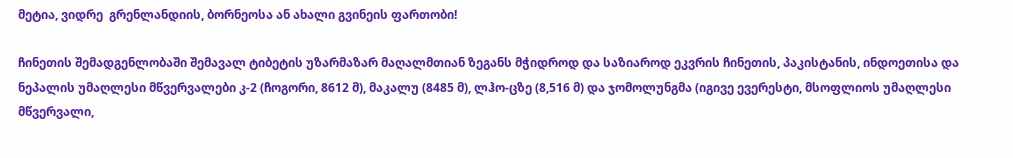მეტია, ვიდრე  გრენლანდიის, ბორნეოსა ან ახალი გვინეის ფართობი!

ჩინეთის შემადგენლობაში შემავალ ტიბეტის უზარმაზარ მაღალმთიან ზეგანს მჭიდროდ და საზიაროდ ეკვრის ჩინეთის, პაკისტანის, ინდოეთისა და  ნეპალის უმაღლესი მწვერვალები კ-2 (ჩოგორი, 8612 მ), მაკალუ (8485 მ), ლჰო-ცზე (8,516 მ) და ჯომოლუნგმა (იგივე ევერესტი, მსოფლიოს უმაღლესი მწვერვალი,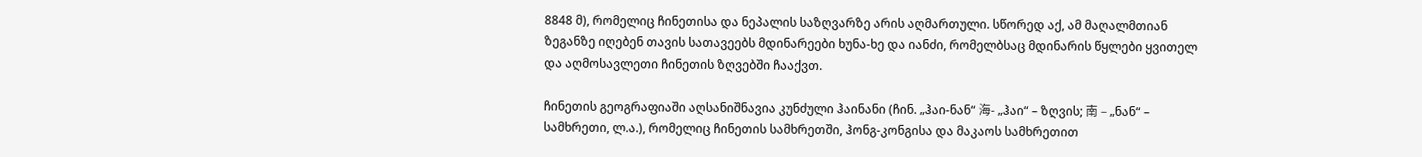8848 მ), რომელიც ჩინეთისა და ნეპალის საზღვარზე არის აღმართული. სწორედ აქ, ამ მაღალმთიან ზეგანზე იღებენ თავის სათავეებს მდინარეები ხუნა-ხე და იანძი, რომელბსაც მდინარის წყლები ყვითელ და აღმოსავლეთი ჩინეთის ზღვებში ჩააქვთ.

ჩინეთის გეოგრაფიაში აღსანიშნავია კუნძული ჰაინანი (ჩინ. „ჰაი-ნან“ 海- „ჰაი“ – ზღვის; 南 – „ნან“ – სამხრეთი, ლ.ა.), რომელიც ჩინეთის სამხრეთში, ჰონგ-კონგისა და მაკაოს სამხრეთით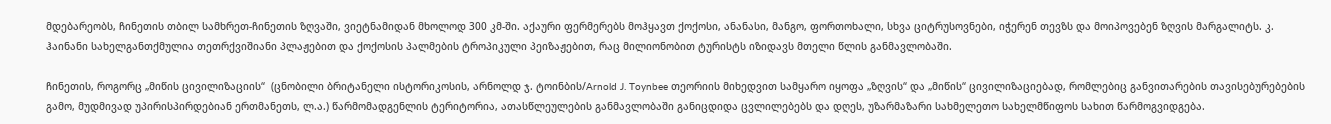მდებარეობს, ჩინეთის თბილ სამხრეთ-ჩინეთის ზღვაში, ვიეტნამიდან მხოლოდ 300 კმ-ში. აქაური ფერმერებს მოჰყავთ ქოქოსი, ანანასი, მანგო, ფორთოხალი, სხვა ციტრუსოვნები, იჭერენ თევზს და მოიპოვებენ ზღვის მარგალიტს. კ. ჰაინანი სახელგანთქმულია თეთრქვიშიანი პლაჟებით და ქოქოსის პალმების ტროპიკული პეიზაჟებით, რაც მილიონობით ტურისტს იზიდავს მთელი წლის განმავლობაში.

ჩინეთის, როგორც „მიწის ცივილიზაციის“  (ცნობილი ბრიტანელი ისტორიკოსის, არნოლდ ჯ. ტოინბის/Arnold J. Toynbee თეორიის მიხედვით სამყარო იყოფა „ზღვის“ და „მიწის“ ცივილიზაციებად, რომლებიც განვითარების თავისებურებების გამო, მუდმივად უპირისპირდებიან ერთმანეთს, ლ.ა.) წარმომადგენლის ტერიტორია, ათასწლეულების განმავლობაში განიცდიდა ცვლილებებს და დღეს, უზარმაზარი სახმელეთო სახელმწიფოს სახით წარმოგვიდგება.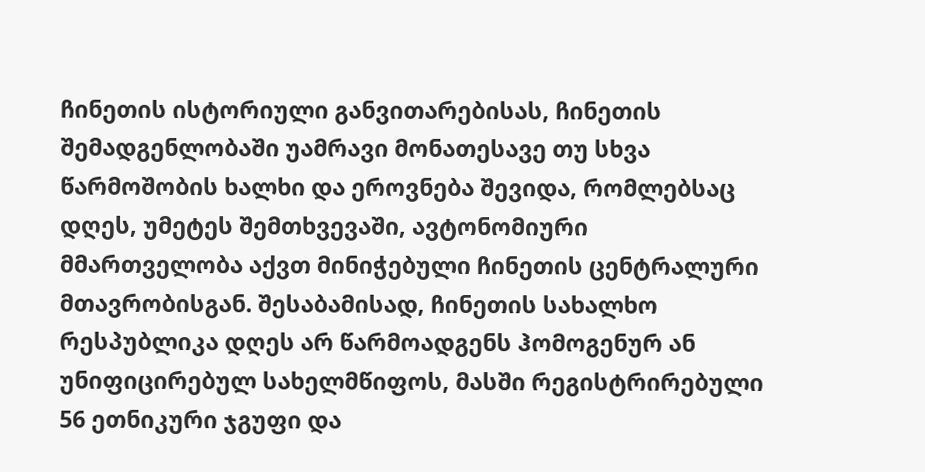ჩინეთის ისტორიული განვითარებისას, ჩინეთის შემადგენლობაში უამრავი მონათესავე თუ სხვა წარმოშობის ხალხი და ეროვნება შევიდა, რომლებსაც დღეს, უმეტეს შემთხვევაში, ავტონომიური მმართველობა აქვთ მინიჭებული ჩინეთის ცენტრალური მთავრობისგან. შესაბამისად, ჩინეთის სახალხო რესპუბლიკა დღეს არ წარმოადგენს ჰომოგენურ ან უნიფიცირებულ სახელმწიფოს, მასში რეგისტრირებული 56 ეთნიკური ჯგუფი და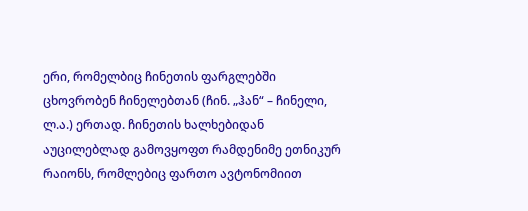ერი, რომელბიც ჩინეთის ფარგლებში ცხოვრობენ ჩინელებთან (ჩინ. „ჰან“ – ჩინელი, ლ.ა.) ერთად. ჩინეთის ხალხებიდან აუცილებლად გამოვყოფთ რამდენიმე ეთნიკურ რაიონს, რომლებიც ფართო ავტონომიით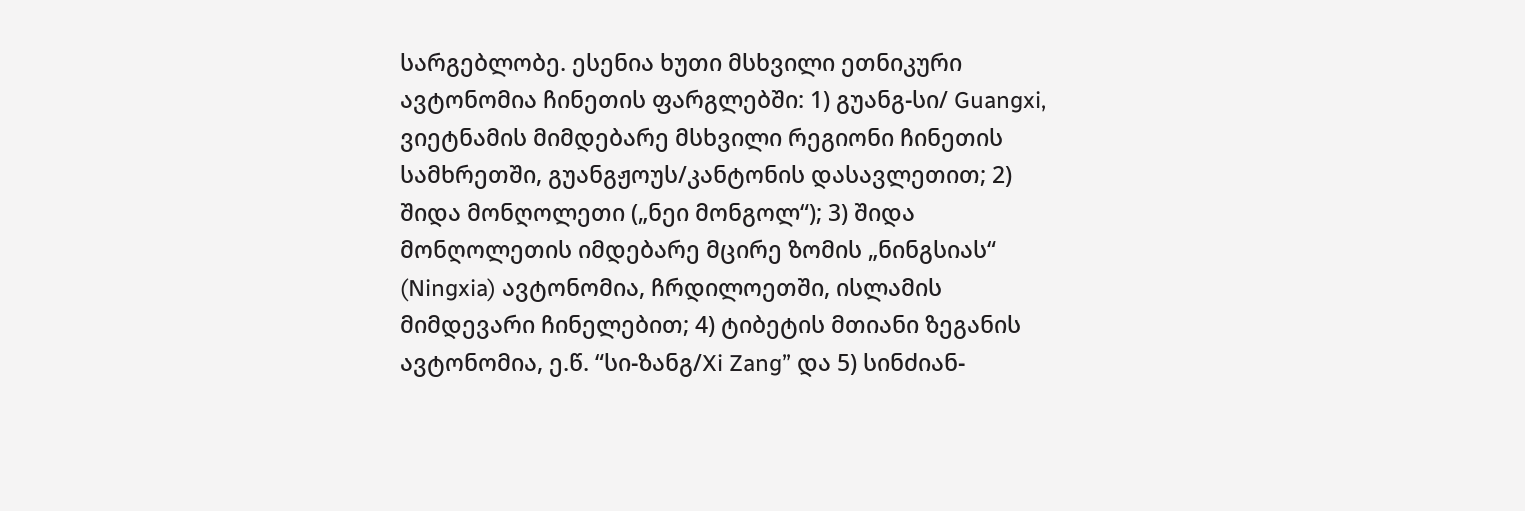სარგებლობე. ესენია ხუთი მსხვილი ეთნიკური ავტონომია ჩინეთის ფარგლებში: 1) გუანგ-სი/ Guangxi, ვიეტნამის მიმდებარე მსხვილი რეგიონი ჩინეთის სამხრეთში, გუანგჟოუს/კანტონის დასავლეთით; 2) შიდა მონღოლეთი („ნეი მონგოლ“); 3) შიდა მონღოლეთის იმდებარე მცირე ზომის „ნინგსიას“ (Ningxia) ავტონომია, ჩრდილოეთში, ისლამის მიმდევარი ჩინელებით; 4) ტიბეტის მთიანი ზეგანის ავტონომია, ე.წ. “სი-ზანგ/Xi Zang” და 5) სინძიან-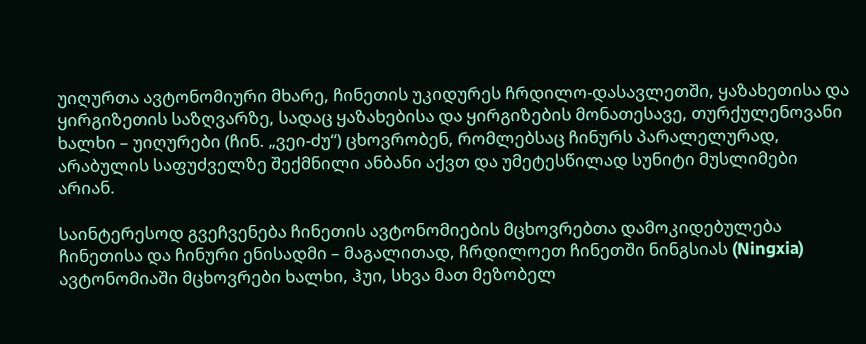უიღურთა ავტონომიური მხარე, ჩინეთის უკიდურეს ჩრდილო-დასავლეთში, ყაზახეთისა და ყირგიზეთის საზღვარზე, სადაც ყაზახებისა და ყირგიზების მონათესავე, თურქულენოვანი ხალხი – უიღურები (ჩინ. „ვეი-ძუ“) ცხოვრობენ, რომლებსაც ჩინურს პარალელურად, არაბულის საფუძველზე შექმნილი ანბანი აქვთ და უმეტესწილად სუნიტი მუსლიმები არიან.

საინტერესოდ გვეჩვენება ჩინეთის ავტონომიების მცხოვრებთა დამოკიდებულება ჩინეთისა და ჩინური ენისადმი – მაგალითად, ჩრდილოეთ ჩინეთში ნინგსიას (Ningxia) ავტონომიაში მცხოვრები ხალხი, ჰუი, სხვა მათ მეზობელ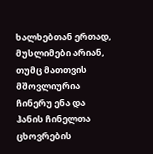ხალხებთან ერთად, მუსლიმები არიან, თუმც მათთვის მშოვლიურია ჩინერუ ენა და ჰანის ჩინელთა ცხოვრების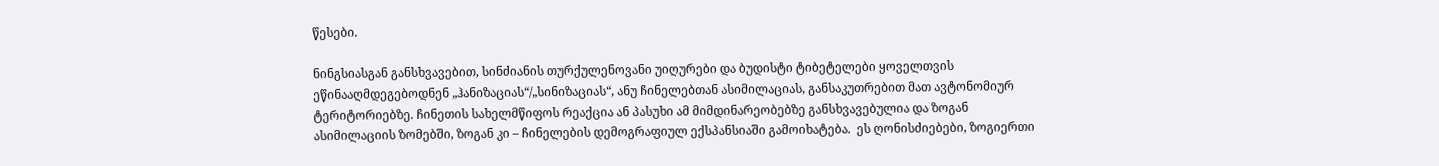წესები.

ნინგსიასგან განსხვავებით, სინძიანის თურქულენოვანი უიღურები და ბუდისტი ტიბეტელები ყოველთვის ეწინააღმდეგებოდნენ „ჰანიზაციას“/„სინიზაციას“, ანუ ჩინელებთან ასიმილაციას, განსაკუთრებით მათ ავტონომიურ ტერიტორიებზე. ჩინეთის სახელმწიფოს რეაქცია ან პასუხი ამ მიმდინარეობებზე განსხვავებულია და ზოგან ასიმილაციის ზომებში, ზოგან კი – ჩინელების დემოგრაფიულ ექსპანსიაში გამოიხატება.  ეს ღონისძიებები, ზოგიერთი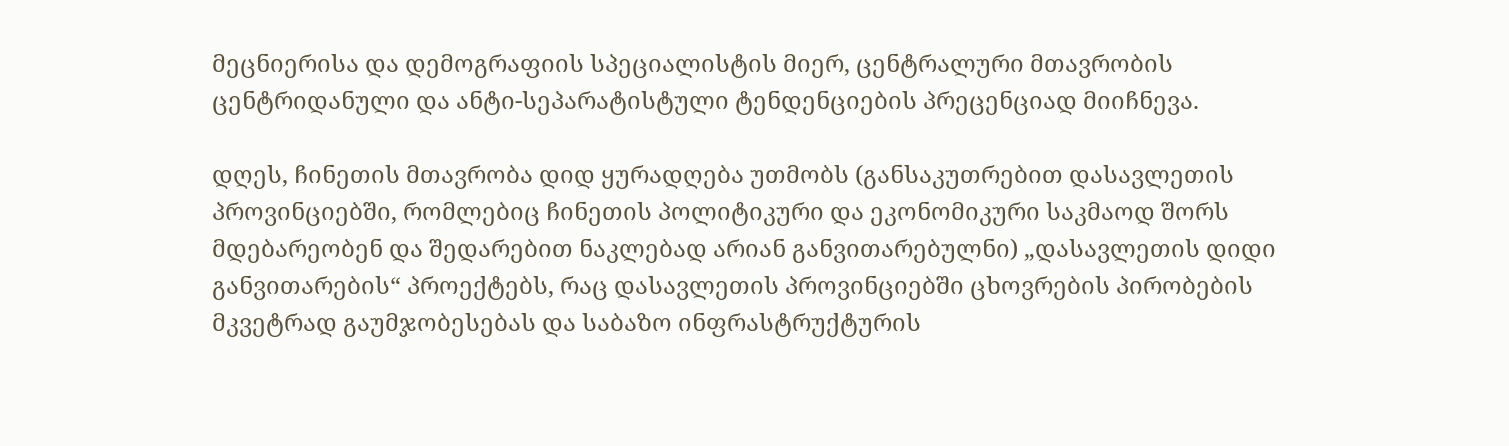მეცნიერისა და დემოგრაფიის სპეციალისტის მიერ, ცენტრალური მთავრობის ცენტრიდანული და ანტი-სეპარატისტული ტენდენციების პრეცენციად მიიჩნევა.

დღეს, ჩინეთის მთავრობა დიდ ყურადღება უთმობს (განსაკუთრებით დასავლეთის პროვინციებში, რომლებიც ჩინეთის პოლიტიკური და ეკონომიკური საკმაოდ შორს მდებარეობენ და შედარებით ნაკლებად არიან განვითარებულნი) „დასავლეთის დიდი განვითარების“ პროექტებს, რაც დასავლეთის პროვინციებში ცხოვრების პირობების მკვეტრად გაუმჯობესებას და საბაზო ინფრასტრუქტურის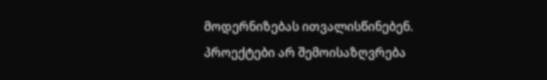მოდერნიზებას ითვალისწინებენ. პროექტები არ შემოისაზღვრება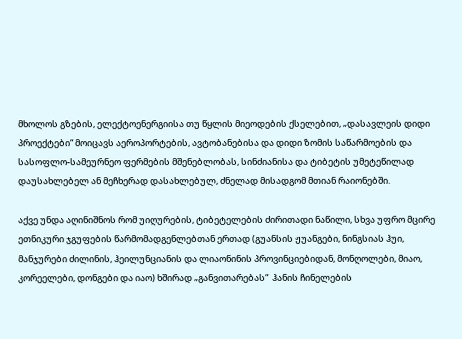მხოლოს გზების, ელექტოენერგიისა თუ წყლის მიეოდების ქსელებით, „დასავლეის დიდი პროექტები“ მოიცავს აეროპორტების, ავტობანებისა და დიდი ზომის საწარმოების და სასოფლო-სამეურნეო ფერმების მშენებლობას, სინძიანისა და ტიბეტის უმეტეწილად დაუსახლებელ ან მეჩხერად დასახლებულ, ძნელად მისადგომ მთიან რაიონებში.

აქვე უნდა აღინიშნოს რომ უიღურების, ტიბეტელების ძირითადი ნაწილი, სხვა უფრო მცირე ეთნიკური ჯგუფების წარმომადგენლებთან ერთად (გუანსის ჟუანგები, ნინგსიას ჰუი, მანჯურები ძილინის, ჰეილუნციანის და ლიაონინის პროვინციებიდან, მონღოლები, მიაო, კორეელები, დონგები და იაო) ხშირად „განვითარებას“  ჰანის ჩინელების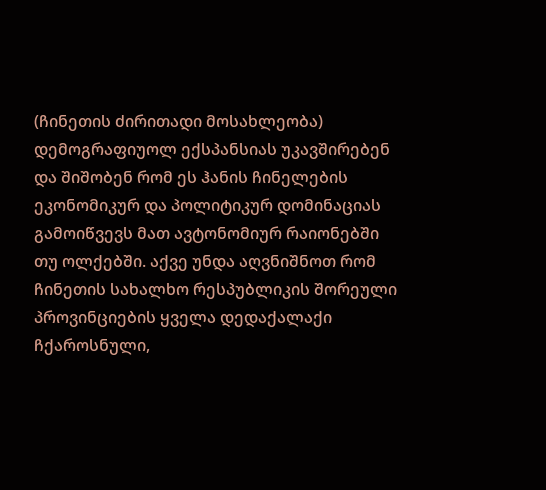(ჩინეთის ძირითადი მოსახლეობა) დემოგრაფიუოლ ექსპანსიას უკავშირებენ და შიშობენ რომ ეს ჰანის ჩინელების ეკონომიკურ და პოლიტიკურ დომინაციას გამოიწვევს მათ ავტონომიურ რაიონებში თუ ოლქებში. აქვე უნდა აღვნიშნოთ რომ ჩინეთის სახალხო რესპუბლიკის შორეული პროვინციების ყველა დედაქალაქი ჩქაროსნული,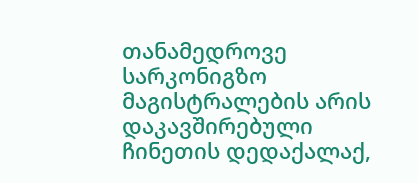თანამედროვე სარკონიგზო მაგისტრალების არის დაკავშირებული ჩინეთის დედაქალაქ,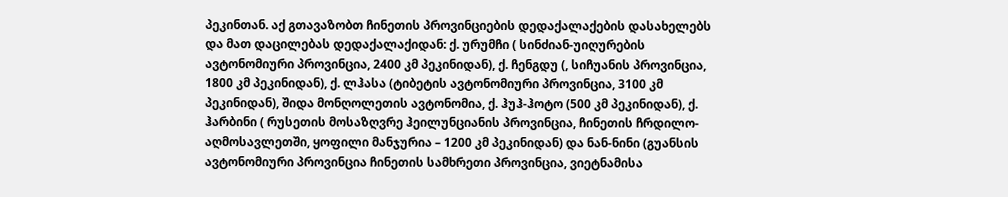პეკინთან. აქ გთავაზობთ ჩინეთის პროვინციების დედაქალაქების დასახელებს და მათ დაცილებას დედაქალაქიდან: ქ. ურუმჩი ( სინძიან-უიღურების ავტონომიური პროვინცია, 2400 კმ პეკინიდან), ქ. ჩენგდუ (, სიჩუანის პროვინცია, 1800 კმ პეკინიდან), ქ. ლჰასა (ტიბეტის ავტონომიური პროვინცია, 3100 კმ პეკინიდან), შიდა მონღოლეთის ავტონომია, ქ. ჰუჰ-ჰოტო (500 კმ პეკინიდან), ქ. ჰარბინი ( რუსეთის მოსაზღვრე ჰეილუნციანის პროვინცია, ჩინეთის ჩრდილო-აღმოსავლეთში, ყოფილი მანჯურია – 1200 კმ პეკინიდან) და ნან-ნინი (გუანსის ავტონომიური პროვინცია ჩინეთის სამხრეთი პროვინცია, ვიეტნამისა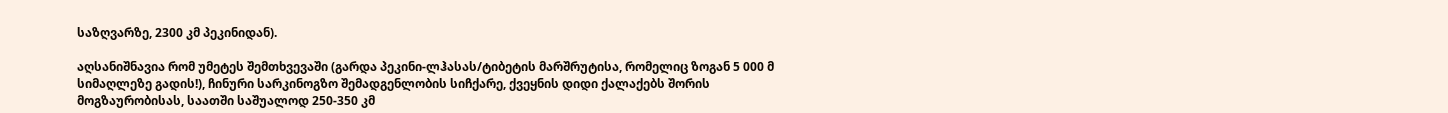საზღვარზე, 2300 კმ პეკინიდან).

აღსანიშნავია რომ უმეტეს შემთხვევაში (გარდა პეკინი-ლჰასას/ტიბეტის მარშრუტისა, რომელიც ზოგან 5 000 მ სიმაღლეზე გადის!), ჩინური სარკინოგზო შემადგენლობის სიჩქარე, ქვეყნის დიდი ქალაქებს შორის მოგზაურობისას, საათში საშუალოდ 250-350 კმ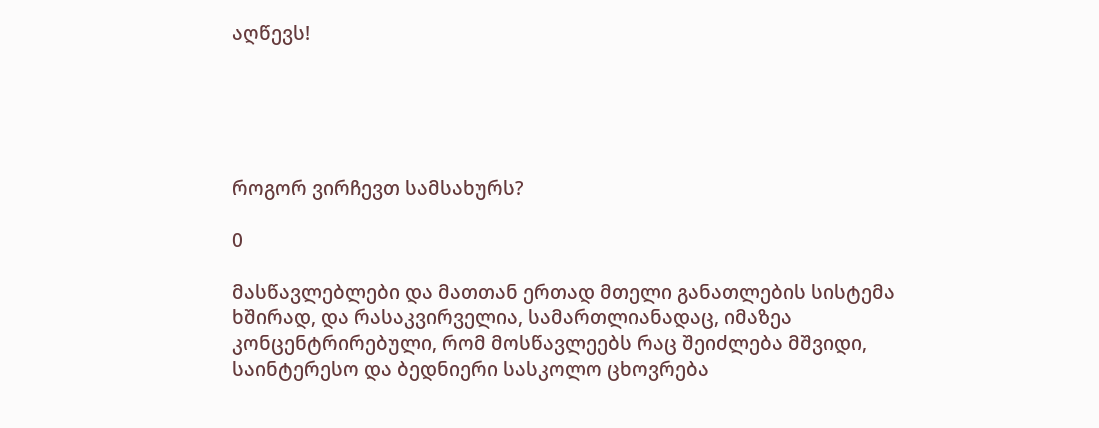აღწევს!





როგორ ვირჩევთ სამსახურს?

0

მასწავლებლები და მათთან ერთად მთელი განათლების სისტემა ხშირად, და რასაკვირველია, სამართლიანადაც, იმაზეა კონცენტრირებული, რომ მოსწავლეებს რაც შეიძლება მშვიდი, საინტერესო და ბედნიერი სასკოლო ცხოვრება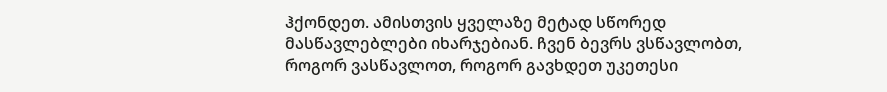ჰქონდეთ. ამისთვის ყველაზე მეტად სწორედ მასწავლებლები იხარჯებიან. ჩვენ ბევრს ვსწავლობთ, როგორ ვასწავლოთ, როგორ გავხდეთ უკეთესი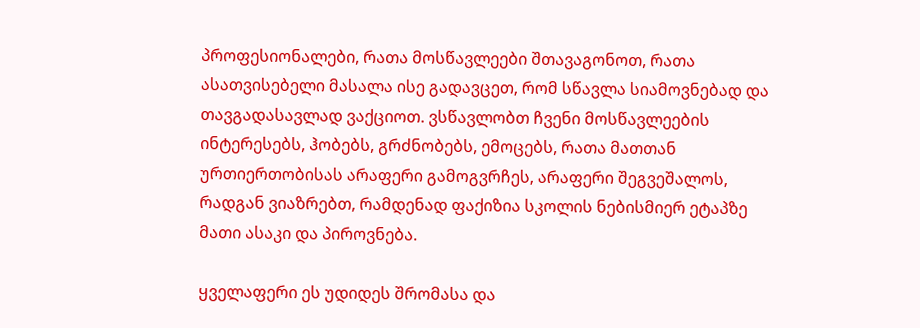პროფესიონალები, რათა მოსწავლეები შთავაგონოთ, რათა ასათვისებელი მასალა ისე გადავცეთ, რომ სწავლა სიამოვნებად და თავგადასავლად ვაქციოთ. ვსწავლობთ ჩვენი მოსწავლეების ინტერესებს, ჰობებს, გრძნობებს, ემოცებს, რათა მათთან ურთიერთობისას არაფერი გამოგვრჩეს, არაფერი შეგვეშალოს, რადგან ვიაზრებთ, რამდენად ფაქიზია სკოლის ნებისმიერ ეტაპზე მათი ასაკი და პიროვნება.

ყველაფერი ეს უდიდეს შრომასა და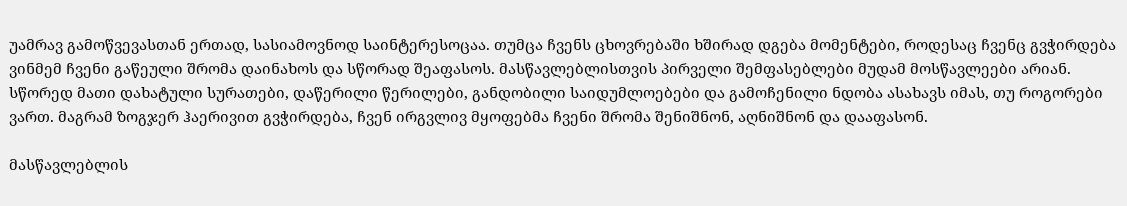უამრავ გამოწვევასთან ერთად, სასიამოვნოდ საინტერესოცაა. თუმცა ჩვენს ცხოვრებაში ხშირად დგება მომენტები, როდესაც ჩვენც გვჭირდება ვინმემ ჩვენი გაწეული შრომა დაინახოს და სწორად შეაფასოს. მასწავლებლისთვის პირველი შემფასებლები მუდამ მოსწავლეები არიან. სწორედ მათი დახატული სურათები, დაწერილი წერილები, განდობილი საიდუმლოებები და გამოჩენილი ნდობა ასახავს იმას, თუ როგორები ვართ. მაგრამ ზოგჯერ ჰაერივით გვჭირდება, ჩვენ ირგვლივ მყოფებმა ჩვენი შრომა შენიშნონ, აღნიშნონ და დააფასონ.

მასწავლებლის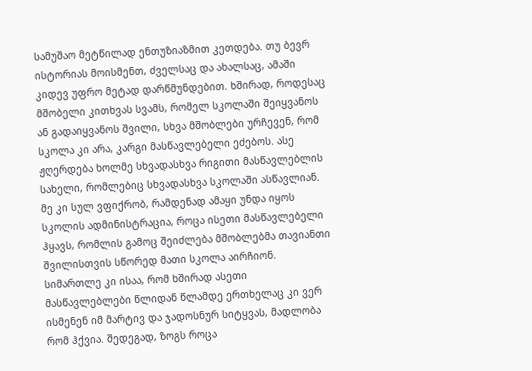სამუშაო მეტწილად ენთუზიაზმით კეთდება. თუ ბევრ ისტორიას მოისმენთ, ძველსაც და ახალსაც, ამაში კიდევ უფრო მეტად დარწმუნდებით. ხშირად, როდესაც მშობელი კითხვას სვამს, რომელ სკოლაში შეიყვანოს ან გადაიყვანოს შვილი, სხვა მშობლები ურჩევენ, რომ სკოლა კი არა, კარგი მასწავლებელი ეძებოს. ასე ჟღერდება ხოლმე სხვადასხვა რიგითი მასწავლებლის სახელი, რომლებიც სხვადასხვა სკოლაში ასწავლიან. მე კი სულ ვფიქრობ, რამდენად ამაყი უნდა იყოს სკოლის ადმინისტრაცია, როცა ისეთი მასწავლებელი ჰყავს, რომლის გამოც შეიძლება მშობლებმა თავიანთი შვილისთვის სწორედ მათი სკოლა აირჩიონ. სიმართლე კი ისაა, რომ ხშირად ასეთი მასწავლებლები წლიდან წლამდე ერთხელაც კი ვერ ისმენენ იმ მარტივ და ჯადოსნურ სიტყვას, მადლობა რომ ჰქვია. შედეგად, ზოგს როცა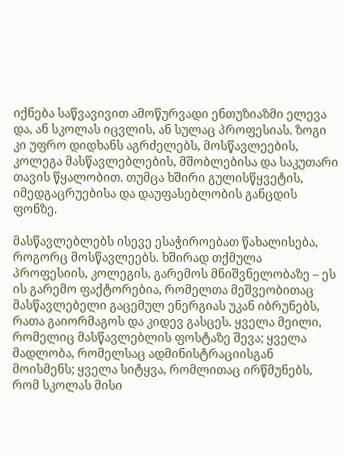იქნება საწვავივით ამოწურვადი ენთუზიაზმი ელევა და, ან სკოლას იცვლის, ან სულაც პროფესიას. ზოგი კი უფრო დიდხანს აგრძელებს, მოსწავლეების, კოლეგა მასწავლებლების, მშობლებისა და საკუთარი თავის წყალობით. თუმცა ხშირი გულისწყვეტის, იმედგაცრუებისა და დაუფასებლობის განცდის ფონზე.

მასწავლებლებს ისევე ესაჭიროებათ წახალისება, როგორც მოსწავლეებს. ხშირად თქმულა პროფესიის, კოლეგის, გარემოს მნიშვნელობაზე – ეს ის გარემო ფაქტორებია, რომელთა მეშვეობითაც მასწავლებელი გაცემულ ენერგიას უკან იბრუნებს, რათა გაიორმაგოს და კიდევ გასცეს. ყველა მეილი, რომელიც მასწავლებლის ფოსტაზე შევა; ყველა მადლობა, რომელსაც ადმინისტრაციისგან მოისმენს; ყველა სიტყვა, რომლითაც ირწმუნებს, რომ სკოლას მისი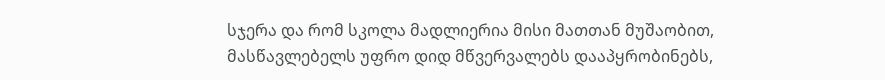სჯერა და რომ სკოლა მადლიერია მისი მათთან მუშაობით, მასწავლებელს უფრო დიდ მწვერვალებს დააპყრობინებს,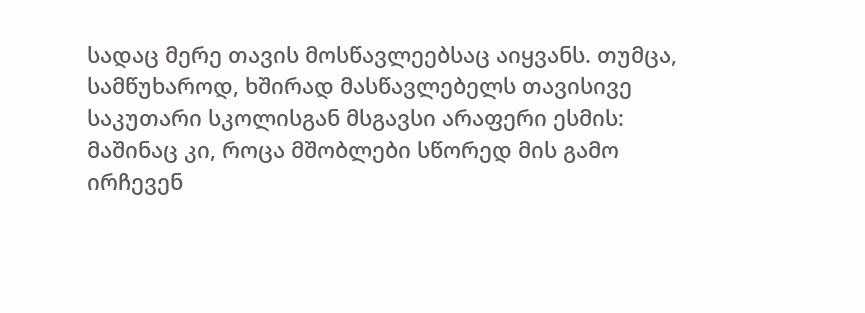სადაც მერე თავის მოსწავლეებსაც აიყვანს. თუმცა, სამწუხაროდ, ხშირად მასწავლებელს თავისივე საკუთარი სკოლისგან მსგავსი არაფერი ესმის: მაშინაც კი, როცა მშობლები სწორედ მის გამო ირჩევენ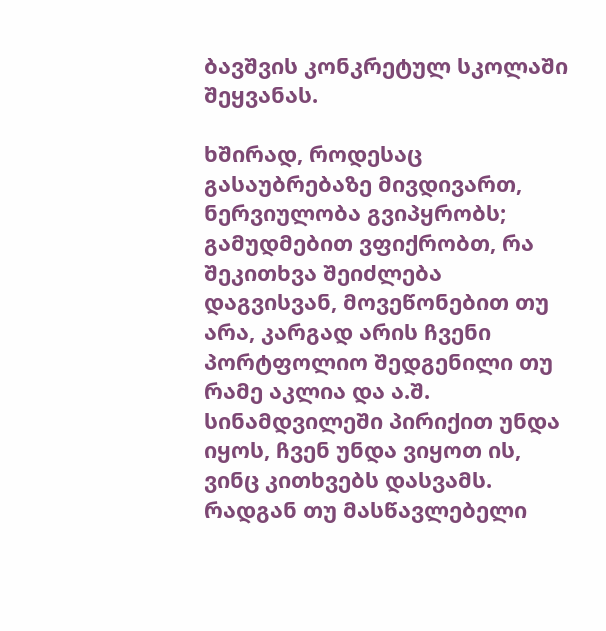ბავშვის კონკრეტულ სკოლაში შეყვანას.

ხშირად, როდესაც გასაუბრებაზე მივდივართ, ნერვიულობა გვიპყრობს; გამუდმებით ვფიქრობთ, რა შეკითხვა შეიძლება დაგვისვან, მოვეწონებით თუ არა, კარგად არის ჩვენი პორტფოლიო შედგენილი თუ რამე აკლია და ა.შ. სინამდვილეში პირიქით უნდა იყოს, ჩვენ უნდა ვიყოთ ის, ვინც კითხვებს დასვამს. რადგან თუ მასწავლებელი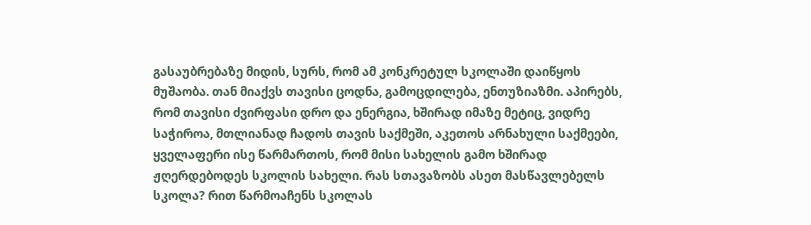გასაუბრებაზე მიდის, სურს, რომ ამ კონკრეტულ სკოლაში დაიწყოს მუშაობა. თან მიაქვს თავისი ცოდნა, გამოცდილება, ენთუზიაზმი. აპირებს, რომ თავისი ძვირფასი დრო და ენერგია, ხშირად იმაზე მეტიც, ვიდრე საჭიროა, მთლიანად ჩადოს თავის საქმეში, აკეთოს არნახული საქმეები, ყველაფერი ისე წარმართოს, რომ მისი სახელის გამო ხშირად ჟღერდებოდეს სკოლის სახელი. რას სთავაზობს ასეთ მასწავლებელს სკოლა? რით წარმოაჩენს სკოლას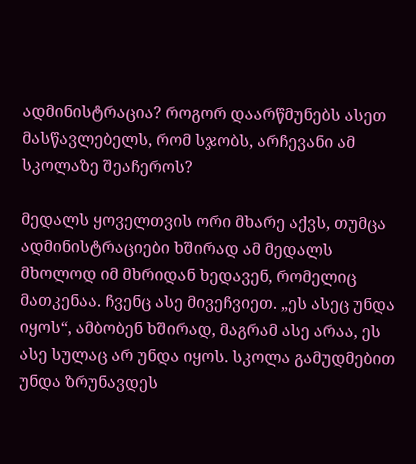ადმინისტრაცია? როგორ დაარწმუნებს ასეთ მასწავლებელს, რომ სჯობს, არჩევანი ამ სკოლაზე შეაჩეროს?

მედალს ყოველთვის ორი მხარე აქვს, თუმცა ადმინისტრაციები ხშირად ამ მედალს მხოლოდ იმ მხრიდან ხედავენ, რომელიც მათკენაა. ჩვენც ასე მივეჩვიეთ. „ეს ასეც უნდა იყოს“, ამბობენ ხშირად, მაგრამ ასე არაა, ეს ასე სულაც არ უნდა იყოს. სკოლა გამუდმებით უნდა ზრუნავდეს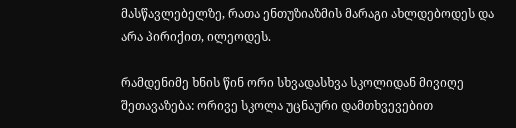მასწავლებელზე, რათა ენთუზიაზმის მარაგი ახლდებოდეს და არა პირიქით, ილეოდეს.

რამდენიმე ხნის წინ ორი სხვადასხვა სკოლიდან მივიღე შეთავაზება: ორივე სკოლა უცნაური დამთხვევებით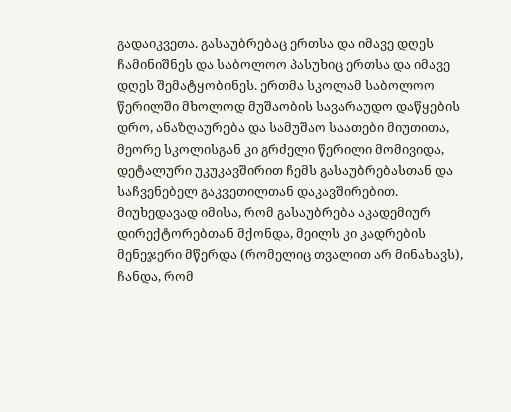გადაიკვეთა. გასაუბრებაც ერთსა და იმავე დღეს ჩამინიშნეს და საბოლოო პასუხიც ერთსა და იმავე დღეს შემატყობინეს. ერთმა სკოლამ საბოლოო წერილში მხოლოდ მუშაობის სავარაუდო დაწყების დრო, ანაზღაურება და სამუშაო საათები მიუთითა, მეორე სკოლისგან კი გრძელი წერილი მომივიდა, დეტალური უკუკავშირით ჩემს გასაუბრებასთან და საჩვენებელ გაკვეთილთან დაკავშირებით. მიუხედავად იმისა, რომ გასაუბრება აკადემიურ დირექტორებთან მქონდა, მეილს კი კადრების მენეჯერი მწერდა (რომელიც თვალით არ მინახავს), ჩანდა, რომ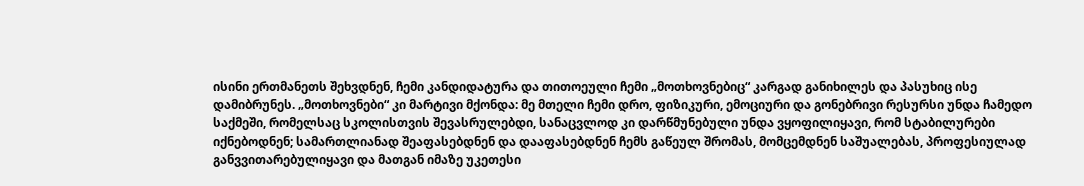ისინი ერთმანეთს შეხვდნენ, ჩემი კანდიდატურა და თითოეული ჩემი „მოთხოვნებიც“ კარგად განიხილეს და პასუხიც ისე დამიბრუნეს. „მოთხოვნები“ კი მარტივი მქონდა: მე მთელი ჩემი დრო, ფიზიკური, ემოციური და გონებრივი რესურსი უნდა ჩამედო საქმეში, რომელსაც სკოლისთვის შევასრულებდი, სანაცვლოდ კი დარწმუნებული უნდა ვყოფილიყავი, რომ სტაბილურები იქნებოდნენ; სამართლიანად შეაფასებდნენ და დააფასებდნენ ჩემს გაწეულ შრომას, მომცემდნენ საშუალებას, პროფესიულად განვვითარებულიყავი და მათგან იმაზე უკეთესი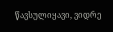წავსულიყავი, ვიდრე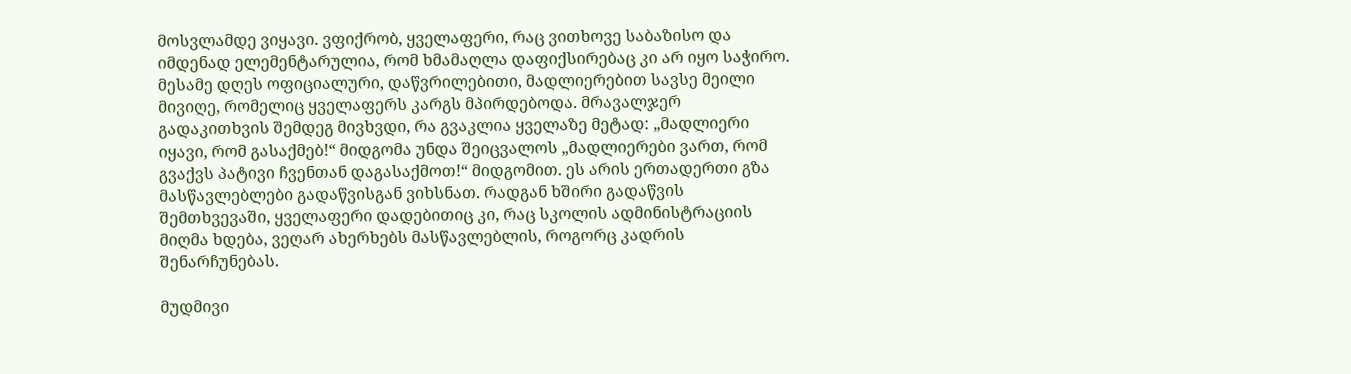მოსვლამდე ვიყავი. ვფიქრობ, ყველაფერი, რაც ვითხოვე საბაზისო და იმდენად ელემენტარულია, რომ ხმამაღლა დაფიქსირებაც კი არ იყო საჭირო. მესამე დღეს ოფიციალური, დაწვრილებითი, მადლიერებით სავსე მეილი მივიღე, რომელიც ყველაფერს კარგს მპირდებოდა. მრავალჯერ გადაკითხვის შემდეგ მივხვდი, რა გვაკლია ყველაზე მეტად: „მადლიერი იყავი, რომ გასაქმებ!“ მიდგომა უნდა შეიცვალოს „მადლიერები ვართ, რომ გვაქვს პატივი ჩვენთან დაგასაქმოთ!“ მიდგომით. ეს არის ერთადერთი გზა მასწავლებლები გადაწვისგან ვიხსნათ. რადგან ხშირი გადაწვის შემთხვევაში, ყველაფერი დადებითიც კი, რაც სკოლის ადმინისტრაციის მიღმა ხდება, ვეღარ ახერხებს მასწავლებლის, როგორც კადრის შენარჩუნებას.

მუდმივი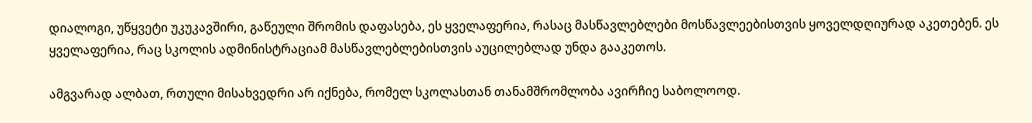დიალოგი, უწყვეტი უკუკავშირი, გაწეული შრომის დაფასება, ეს ყველაფერია, რასაც მასწავლებლები მოსწავლეებისთვის ყოველდღიურად აკეთებენ. ეს ყველაფერია, რაც სკოლის ადმინისტრაციამ მასწავლებლებისთვის აუცილებლად უნდა გააკეთოს.

ამგვარად ალბათ, რთული მისახვედრი არ იქნება, რომელ სკოლასთან თანამშრომლობა ავირჩიე საბოლოოდ.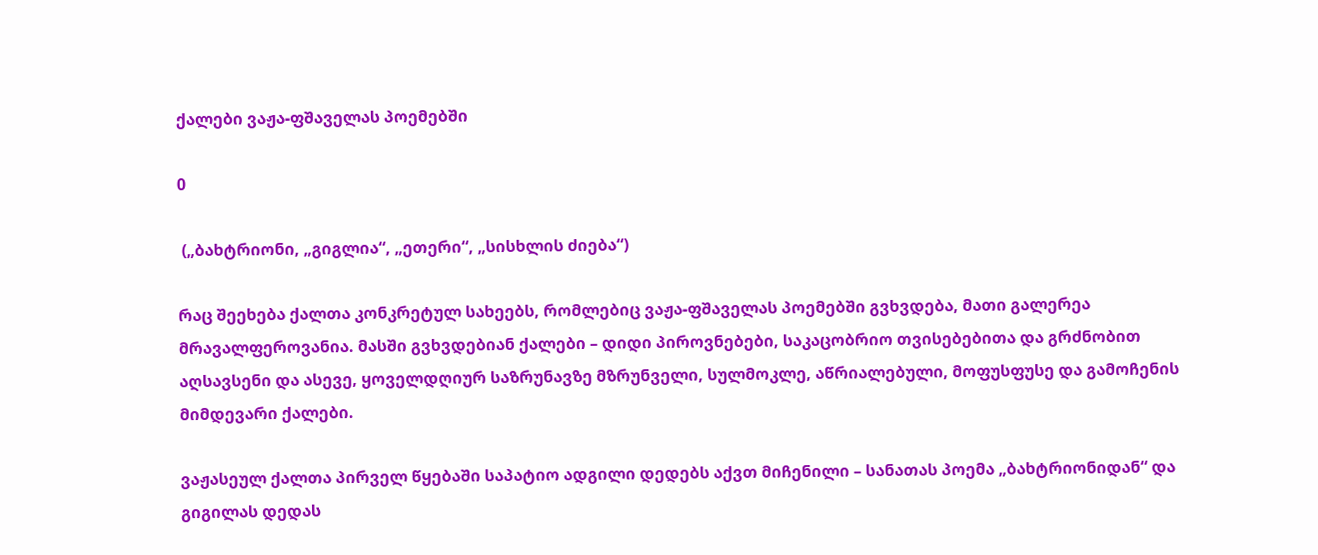ქალები ვაჟა-ფშაველას პოემებში

0

 („ბახტრიონი, „გიგლია“, „ეთერი“, „სისხლის ძიება“)

რაც შეეხება ქალთა კონკრეტულ სახეებს, რომლებიც ვაჟა-ფშაველას პოემებში გვხვდება, მათი გალერეა მრავალფეროვანია. მასში გვხვდებიან ქალები – დიდი პიროვნებები, საკაცობრიო თვისებებითა და გრძნობით აღსავსენი და ასევე, ყოველდღიურ საზრუნავზე მზრუნველი, სულმოკლე, აწრიალებული, მოფუსფუსე და გამოჩენის მიმდევარი ქალები.

ვაჟასეულ ქალთა პირველ წყებაში საპატიო ადგილი დედებს აქვთ მიჩენილი – სანათას პოემა „ბახტრიონიდან“ და გიგილას დედას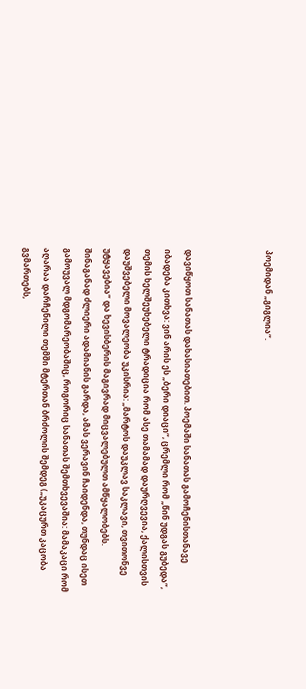პოემიდან „გიგლია“.



დავიწყოთ სანათას დახასიათებით. პოემაში სანათას გამოჩენისთანავე იბადება კითხვა: ვინ არის ეს „ბერი დიაცი“, ცრემლი რომ „წინ უდგას გუბედა“, თემის ხელშეუხებელი ტრადიცია რომ ასე თამამად დაურღვევია, ქალისთვის დაუშვებელი მოვალეობა უკისრია: „მარტოს დაუკლავ საკლავი, თვითონვე უტყავებია“ და ხევისბერის მაგივრად მიცვალებულთ ამწყალობებს. შინაგანად ძლიერი ადამიანის გარდა, ამას ვერავინ ჩაიდენდა, თუნდაც ისეთ გამოუვალ მდგომარეობაშიც, როგორიც სანათას შემთხვევაშია: მამაკაცი რომ აღარაა დარჩენილი თემში მტერთან ბრძოლის შემდეგ („უკაცურთ კაცობა გვმართებს,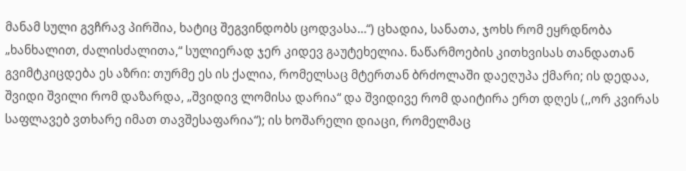მანამ სული გვჩრავ პირშია, ხატიც შეგვინდობს ცოდვასა…“) ცხადია, სანათა, ჯოხს რომ ეყრდნობა „ხანხალით, ძალისძალითა,“ სულიერად ჯერ კიდევ გაუტეხელია. ნაწარმოების კითხვისას თანდათან გვიმტკიცდება ეს აზრი: თურმე ეს ის ქალია, რომელსაც მტერთან ბრძოლაში დაეღუპა ქმარი; ის დედაა, შვიდი შვილი რომ დაზარდა, „შვიდივ ლომისა დარია“ და შვიდივე რომ დაიტირა ერთ დღეს (,,ორ კვირას საფლავებ ვთხარე იმათ თავშესაფარია“); ის ხოშარელი დიაცი, რომელმაც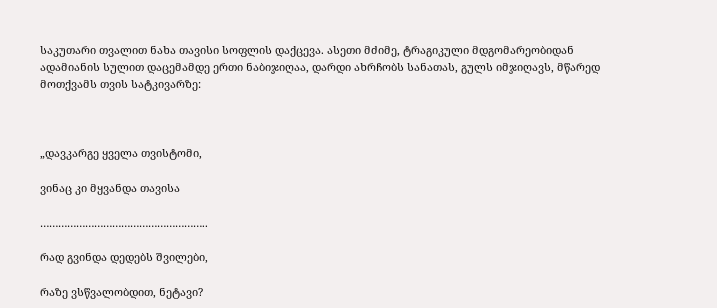საკუთარი თვალით ნახა თავისი სოფლის დაქცევა. ასეთი მძიმე, ტრაგიკული მდგომარეობიდან ადამიანის სულით დაცემამდე ერთი ნაბიჯიღაა, დარდი ახრჩობს სანათას, გულს იმჯიღავს, მწარედ მოთქვამს თვის სატკივარზე:



„დავკარგე ყველა თვისტომი,

ვინაც კი მყვანდა თავისა

………………………………………………..

რად გვინდა დედებს შვილები,

რაზე ვსწვალობდით, ნეტავი?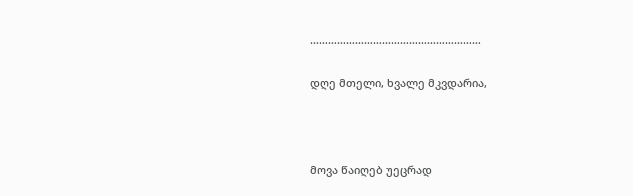…………………………………………………

დღე მთელი, ხვალე მკვდარია,



მოვა წაიღებ უეცრად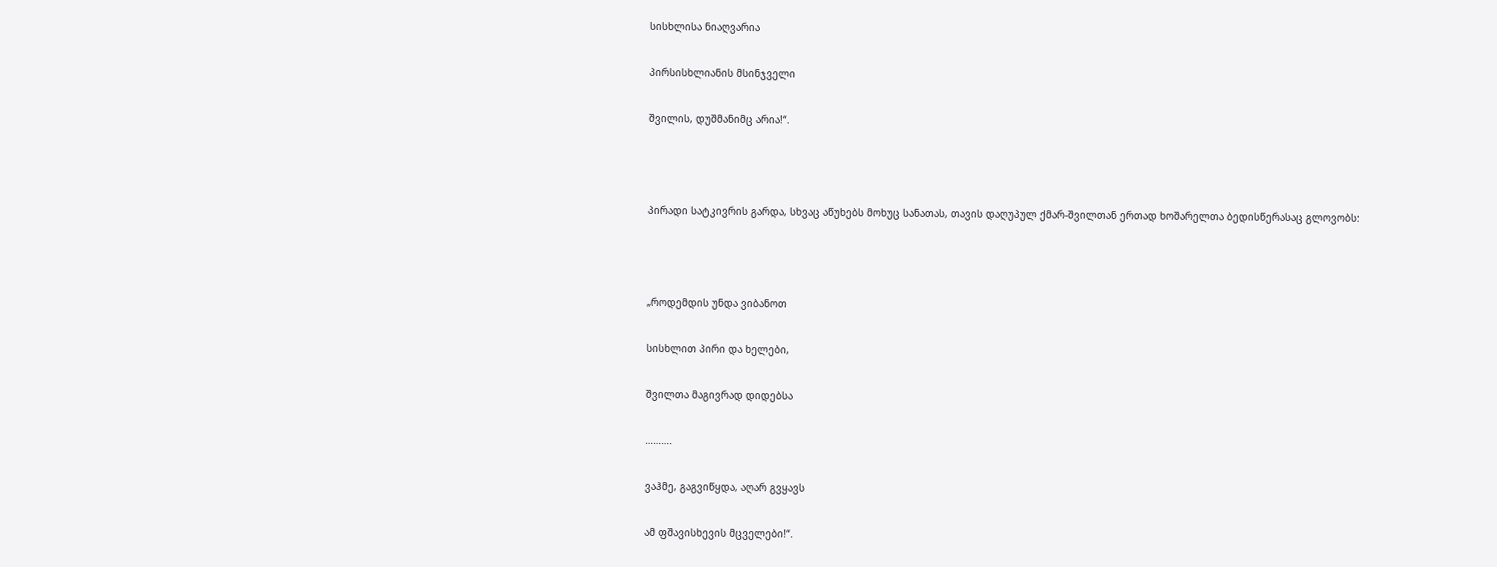სისხლისა ნიაღვარია

პირსისხლიანის მსინჯველი

შვილის, დუშმანიმც არია!“.



პირადი სატკივრის გარდა, სხვაც აწუხებს მოხუც სანათას, თავის დაღუპულ ქმარ-შვილთან ერთად ხოშარელთა ბედისწერასაც გლოვობს:



„როდემდის უნდა ვიბანოთ

სისხლით პირი და ხელები,

შვილთა მაგივრად დიდებსა

……….

ვაჰმე, გაგვიწყდა, აღარ გვყავს

ამ ფშავისხევის მცველები!“.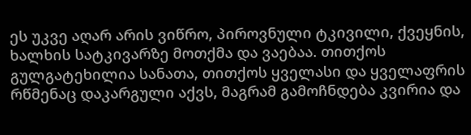ეს უკვე აღარ არის ვიწრო, პიროვნული ტკივილი, ქვეყნის, ხალხის სატკივარზე მოთქმა და ვაებაა. თითქოს გულგატეხილია სანათა, თითქოს ყველასი და ყველაფრის რწმენაც დაკარგული აქვს, მაგრამ გამოჩნდება კვირია და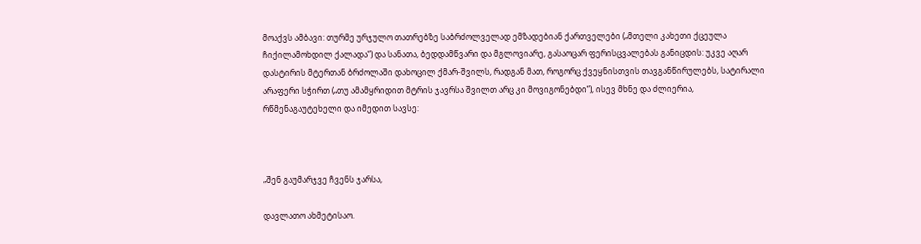მოაქვს ამბავი: თურმე ურჯულო თათრებზე საბრძოლველად ემზადებიან ქართველები („მთელი კახეთი ქცეულა ჩიქილამოხდილ ქალადა“) და სანათა, ბედდამწვარი და მგლოვიარე, გასაოცარ ფერისცვალებას განიცდის: უკვე აღარ დასტირის მტერთან ბრძოლაში დახოცილ ქმარ-შვილს, რადგან მათ, როგორც ქვეყნისთვის თავგანწირულებს, სატირალი არაფერი სჭირთ („თუ ამამყრიდით მტრის ჯავრსა შვილთ არც კი მოვიგონებდი“), ისევ მხნე და ძლიერია, რწმენაგაუტეხელი და იმედით სავსე:



„შენ გაუმარჯვე ჩვენს ჯარსა,

დავლათო ახმეტისაო.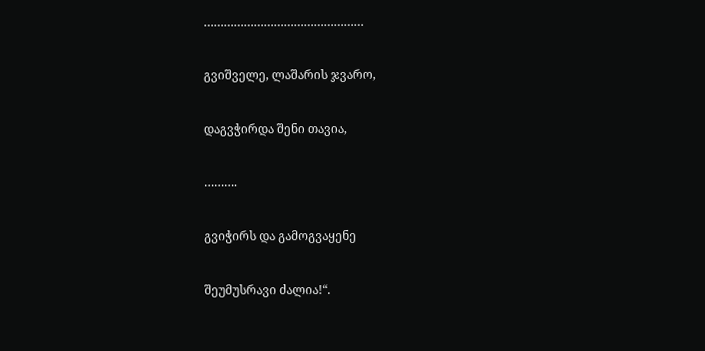…………………………………………

გვიშველე, ლაშარის ჯვარო,

დაგვჭირდა შენი თავია,

……….

გვიჭირს და გამოგვაყენე

შეუმუსრავი ძალია!“.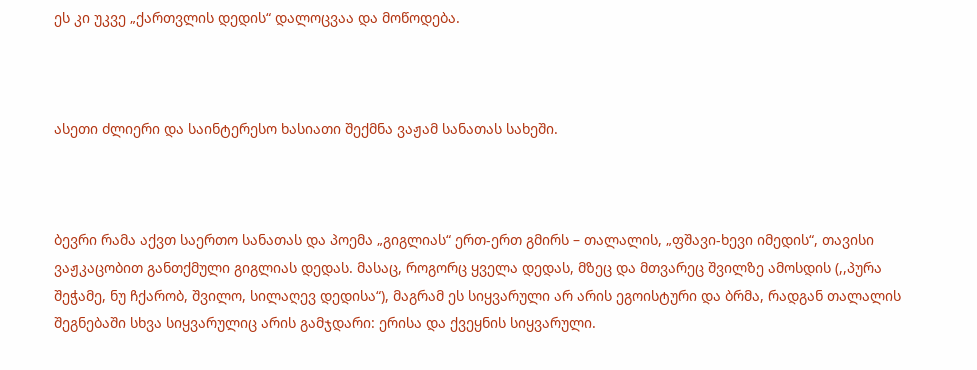ეს კი უკვე „ქართვლის დედის“ დალოცვაა და მოწოდება.



ასეთი ძლიერი და საინტერესო ხასიათი შექმნა ვაჟამ სანათას სახეში.



ბევრი რამა აქვთ საერთო სანათას და პოემა „გიგლიას“ ერთ-ერთ გმირს – თალალის, „ფშავი-ხევი იმედის“, თავისი ვაჟკაცობით განთქმული გიგლიას დედას. მასაც, როგორც ყველა დედას, მზეც და მთვარეც შვილზე ამოსდის (,,პურა შეჭამე, ნუ ჩქარობ, შვილო, სილაღევ დედისა“), მაგრამ ეს სიყვარული არ არის ეგოისტური და ბრმა, რადგან თალალის შეგნებაში სხვა სიყვარულიც არის გამჯდარი: ერისა და ქვეყნის სიყვარული.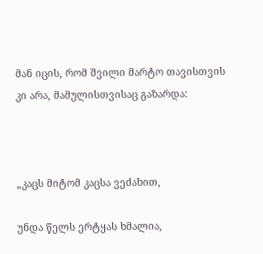მან იცის, რომ შვილი მარტო თავისთვის კი არა, მამულისთვისაც გაზარდა:



„კაცს მიტომ კაცსა ვეძახით,

უნდა წელს ერტყას ხმალია,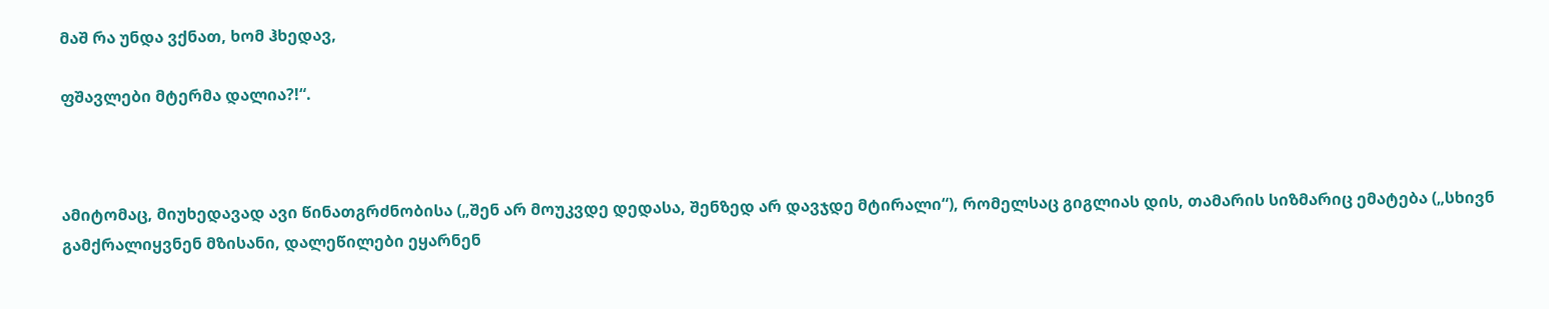მაშ რა უნდა ვქნათ, ხომ ჰხედავ,

ფშავლები მტერმა დალია?!“.



ამიტომაც, მიუხედავად ავი წინათგრძნობისა („შენ არ მოუკვდე დედასა, შენზედ არ დავჯდე მტირალი“), რომელსაც გიგლიას დის, თამარის სიზმარიც ემატება („სხივნ გამქრალიყვნენ მზისანი, დალეწილები ეყარნენ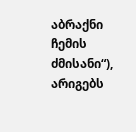აბრაქნი ჩემის ძმისანი“), არიგებს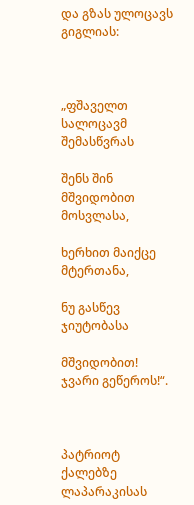და გზას ულოცავს გიგლიას:



„ფშაველთ სალოცავმ შემასწვრას

შენს შინ მშვიდობით მოსვლასა,

ხერხით მაიქცე მტერთანა,

ნუ გასწევ ჯიუტობასა

მშვიდობით! ჯვარი გეწეროს!“.



პატრიოტ ქალებზე ლაპარაკისას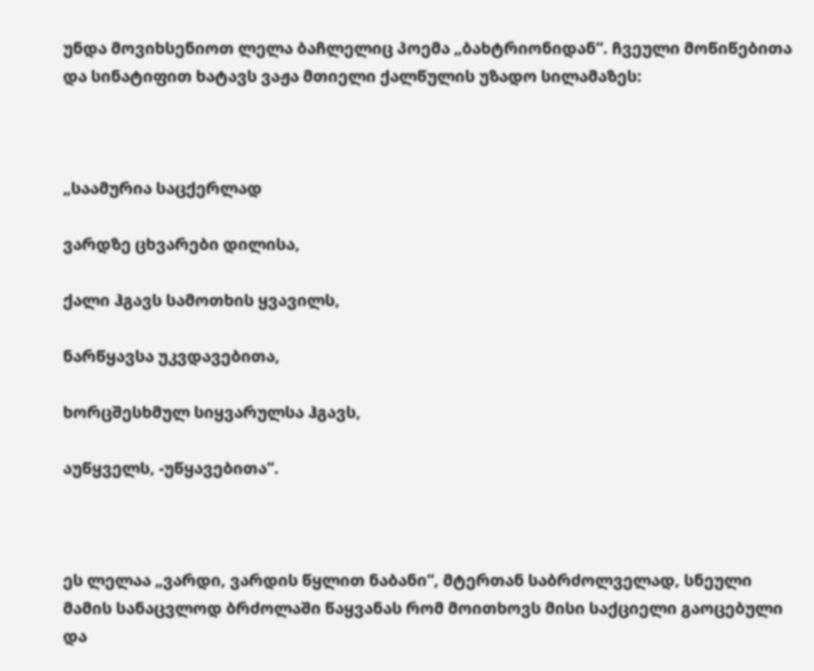უნდა მოვიხსენიოთ ლელა ბაჩლელიც პოემა „ბახტრიონიდან“. ჩვეული მოწიწებითა და სინატიფით ხატავს ვაჟა მთიელი ქალწულის უზადო სილამაზეს:



„საამურია საცქერლად

ვარდზე ცხვარები დილისა,

ქალი ჰგავს სამოთხის ყვავილს,

ნარწყავსა უკვდავებითა,

ხორცშესხმულ სიყვარულსა ჰგავს,

აუწყველს, -უწყავებითა“.



ეს ლელაა „ვარდი, ვარდის წყლით ნაბანი“, მტერთან საბრძოლველად, სნეული მამის სანაცვლოდ ბრძოლაში წაყვანას რომ მოითხოვს მისი საქციელი გაოცებული და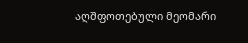აღშფოთებული მეომარი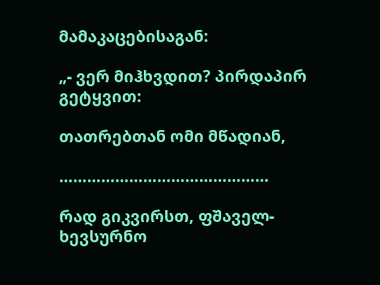მამაკაცებისაგან:

„- ვერ მიჰხვდით? პირდაპირ გეტყვით:

თათრებთან ომი მწადიან,

………………………………………

რად გიკვირსთ, ფშაველ-ხევსურნო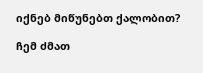იქნებ მიწუნებთ ქალობით?

ჩემ ძმათ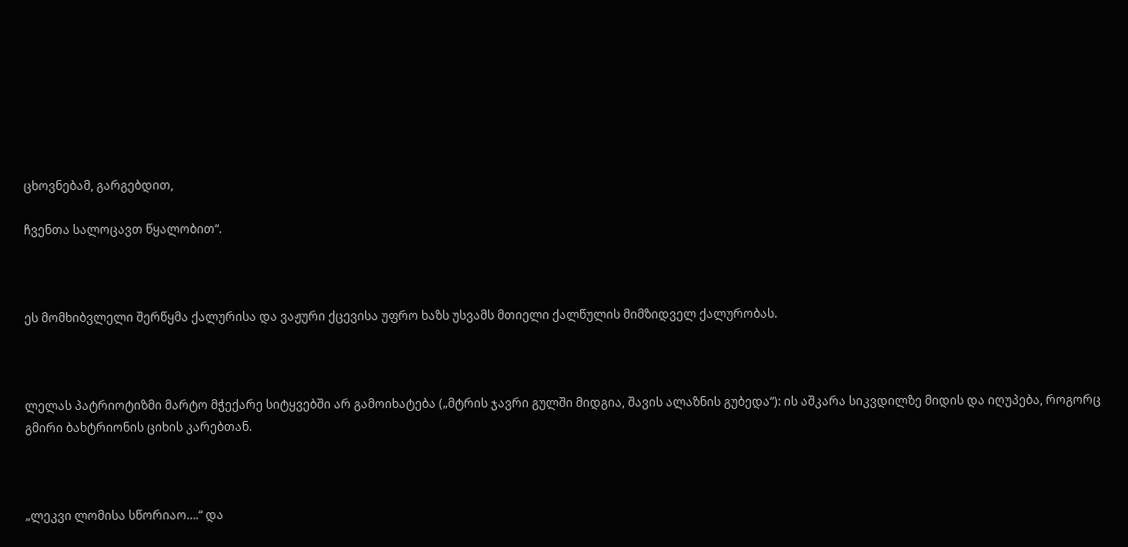ცხოვნებამ, გარგებდით,

ჩვენთა სალოცავთ წყალობით“.



ეს მომხიბვლელი შერწყმა ქალურისა და ვაჟური ქცევისა უფრო ხაზს უსვამს მთიელი ქალწულის მიმზიდველ ქალურობას.



ლელას პატრიოტიზმი მარტო მჭექარე სიტყვებში არ გამოიხატება („მტრის ჯავრი გულში მიდგია, შავის ალაზნის გუბედა“): ის აშკარა სიკვდილზე მიდის და იღუპება, როგორც გმირი ბახტრიონის ციხის კარებთან.



„ლეკვი ლომისა სწორიაო….“ და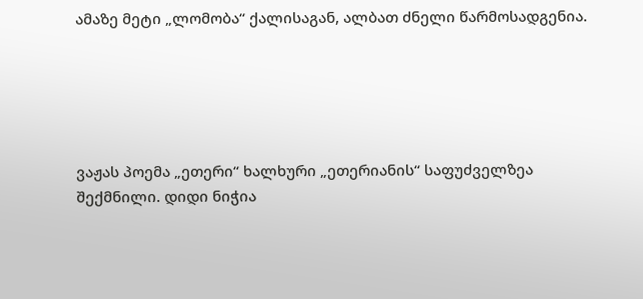ამაზე მეტი „ლომობა“ ქალისაგან, ალბათ ძნელი წარმოსადგენია.





ვაჟას პოემა „ეთერი“ ხალხური „ეთერიანის“ საფუძველზეა შექმნილი. დიდი ნიჭია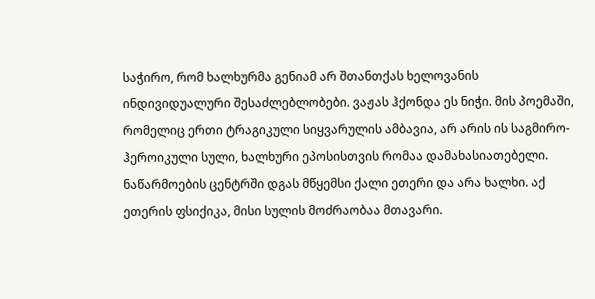საჭირო, რომ ხალხურმა გენიამ არ შთანთქას ხელოვანის ინდივიდუალური შესაძლებლობები. ვაჟას ჰქონდა ეს ნიჭი. მის პოემაში, რომელიც ერთი ტრაგიკული სიყვარულის ამბავია, არ არის ის საგმირო-ჰეროიკული სული, ხალხური ეპოსისთვის რომაა დამახასიათებელი. ნაწარმოების ცენტრში დგას მწყემსი ქალი ეთერი და არა ხალხი. აქ ეთერის ფსიქიკა, მისი სულის მოძრაობაა მთავარი.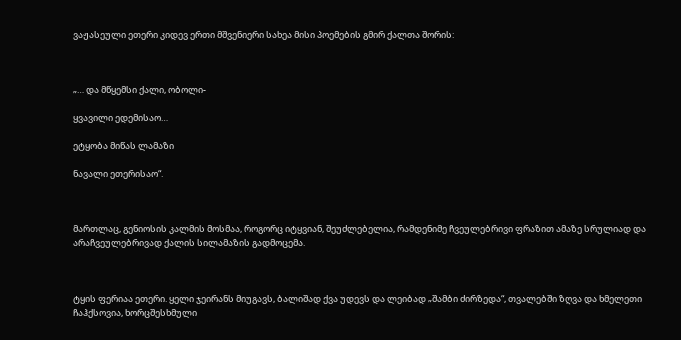ვაჟასეული ეთერი კიდევ ერთი მშვენიერი სახეა მისი პოემების გმირ ქალთა შორის:



„… და მწყემსი ქალი, ობოლი-

ყვავილი ედემისაო…

ეტყობა მიწას ლამაზი

ნავალი ეთერისაო“.



მართლაც, გენიოსის კალმის მოსმაა, როგორც იტყვიან, შეუძლებელია, რამდენიმე ჩვეულებრივი ფრაზით ამაზე სრულიად და არაჩვეულებრივად ქალის სილამაზის გადმოცემა.



ტყის ფერიაა ეთერი. ყელი ჯეირანს მიუგავს, ბალიშად ქვა უდევს და ლეიბად „შამბი ძირზედა“, თვალებში ზღვა და ხმელეთი ჩაჰქსოვია, ხორცშესხმული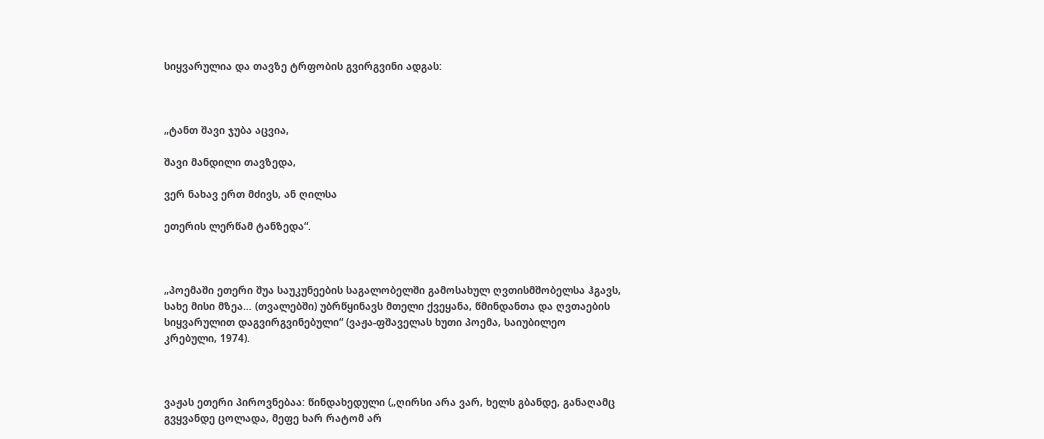სიყვარულია და თავზე ტრფობის გვირგვინი ადგას:



„ტანთ შავი ჯუბა აცვია,

შავი მანდილი თავზედა,

ვერ ნახავ ერთ მძივს, ან ღილსა

ეთერის ლერწამ ტანზედა“.



„პოემაში ეთერი შუა საუკუნეების საგალობელში გამოსახულ ღვთისმშობელსა ჰგავს, სახე მისი მზეა… (თვალებში) უბრწყინავს მთელი ქვეყანა, წმინდანთა და ღვთაების სიყვარულით დაგვირგვინებული“ (ვაჟა-ფშაველას ხუთი პოემა, საიუბილეო კრებული, 1974).



ვაჟას ეთერი პიროვნებაა: წინდახედული („ღირსი არა ვარ, ხელს გბანდე, განაღამც გვყვანდე ცოლადა, მეფე ხარ რატომ არ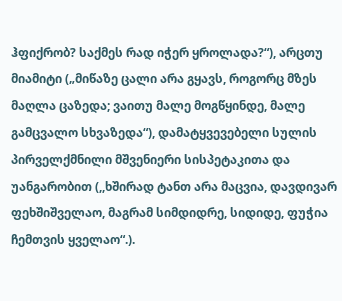ჰფიქრობ? საქმეს რად იჭერ ყროლადა?“), არცთუ მიამიტი („მიწაზე ცალი არა გყავს, როგორც მზეს მაღლა ცაზედა; ვაითუ მალე მოგწყინდე, მალე გამცვალო სხვაზედა“), დამატყვევებელი სულის პირველქმნილი მშვენიერი სისპეტაკითა და უანგარობით (,,ხშირად ტანთ არა მაცვია, დავდივარ ფეხშიშველაო, მაგრამ სიმდიდრე, სიდიდე, ფუჭია ჩემთვის ყველაო“.).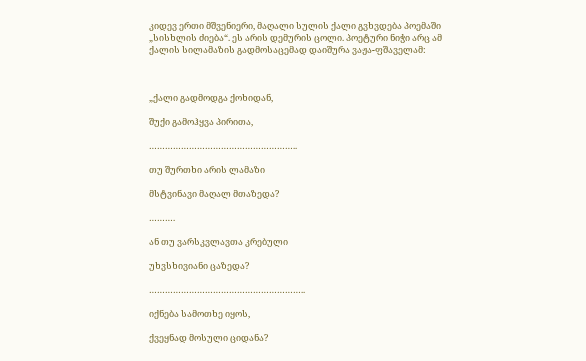კიდევ ერთი მშვენიერი, მაღალი სულის ქალი გვხვდება პოემაში „სისხლის ძიება“. ეს არის დემურის ცოლი. პოეტური ნიჭი არც ამ ქალის სილამაზის გადმოსაცემად დაიშურა ვაჟა-ფშაველამ:



„ქალი გადმოდგა ქოხიდან,

შუქი გამოჰყვა პირითა,

………………………………………………..

თუ შურთხი არის ლამაზი

მსტვინავი მაღალ მთაზედა?

……….

ან თუ ვარსკვლავთა კრებული

უხვსხივიანი ცაზედა?

…………………………………………………..

იქნება სამოთხე იყოს,

ქვეყნად მოსული ციდანა?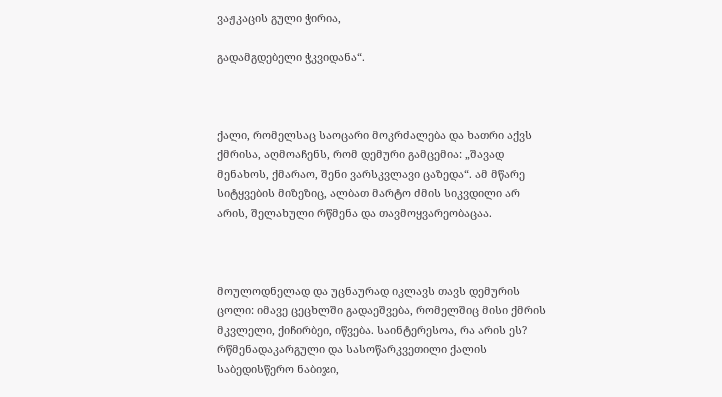ვაჟკაცის გული ჭირია,

გადამგდებელი ჭკვიდანა“.



ქალი, რომელსაც საოცარი მოკრძალება და ხათრი აქვს ქმრისა, აღმოაჩენს, რომ დემური გამცემია: „შავად მენახოს, ქმარაო, შენი ვარსკვლავი ცაზედა“. ამ მწარე სიტყვების მიზეზიც, ალბათ მარტო ძმის სიკვდილი არ არის, შელახული რწმენა და თავმოყვარეობაცაა.



მოულოდნელად და უცნაურად იკლავს თავს დემურის ცოლი: იმავე ცეცხლში გადაეშვება, რომელშიც მისი ქმრის მკვლელი, ქიჩირბეი, იწვება. საინტერესოა, რა არის ეს? რწმენადაკარგული და სასოწარკვეთილი ქალის საბედისწერო ნაბიჯი,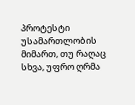პროტესტი უსამართლობის მიმართ, თუ რაღაც სხვა, უფრო ღრმა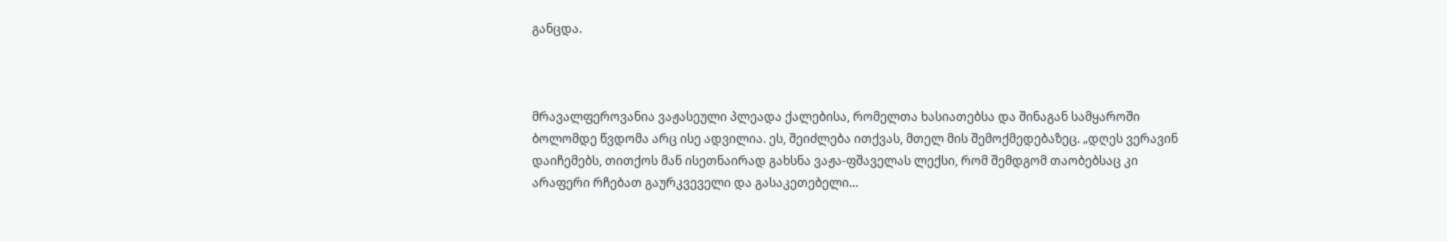განცდა.



მრავალფეროვანია ვაჟასეული პლეადა ქალებისა, რომელთა ხასიათებსა და შინაგან სამყაროში ბოლომდე წვდომა არც ისე ადვილია. ეს, შეიძლება ითქვას, მთელ მის შემოქმედებაზეც. „დღეს ვერავინ დაიჩემებს, თითქოს მან ისეთნაირად გახსნა ვაჟა-ფშაველას ლექსი, რომ შემდგომ თაობებსაც კი არაფერი რჩებათ გაურკვეველი და გასაკეთებელი…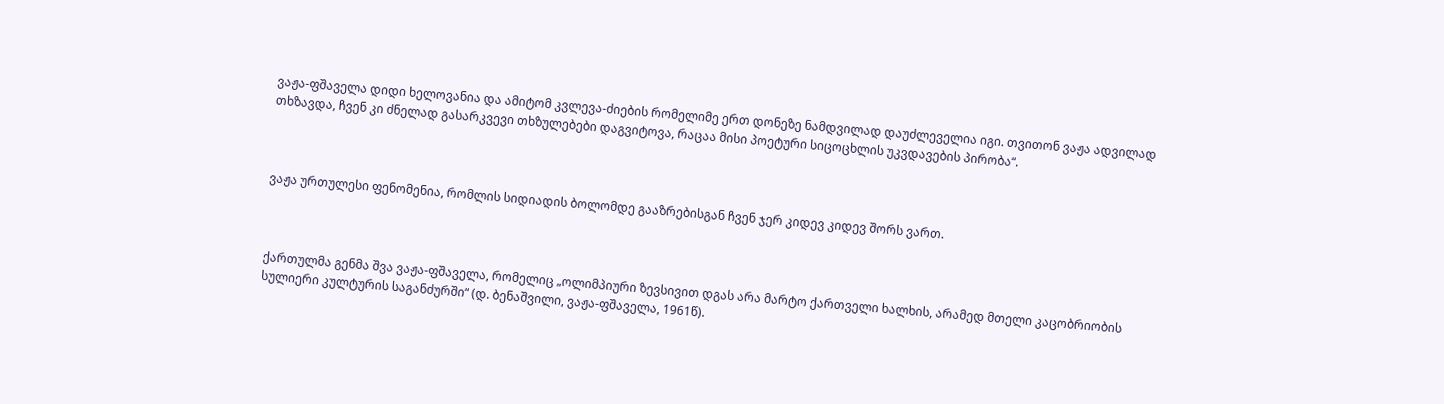ვაჟა-ფშაველა დიდი ხელოვანია და ამიტომ კვლევა-ძიების რომელიმე ერთ დონეზე ნამდვილად დაუძლეველია იგი. თვითონ ვაჟა ადვილად თხზავდა, ჩვენ კი ძნელად გასარკვევი თხზულებები დაგვიტოვა, რაცაა მისი პოეტური სიცოცხლის უკვდავების პირობა“.



ვაჟა ურთულესი ფენომენია, რომლის სიდიადის ბოლომდე გააზრებისგან ჩვენ ჯერ კიდევ კიდევ შორს ვართ.



ქართულმა გენმა შვა ვაჟა-ფშაველა, რომელიც „ოლიმპიური ზევსივით დგას არა მარტო ქართველი ხალხის, არამედ მთელი კაცობრიობის სულიერი კულტურის საგანძურში“ (დ. ბენაშვილი, ვაჟა-ფშაველა, 1961წ).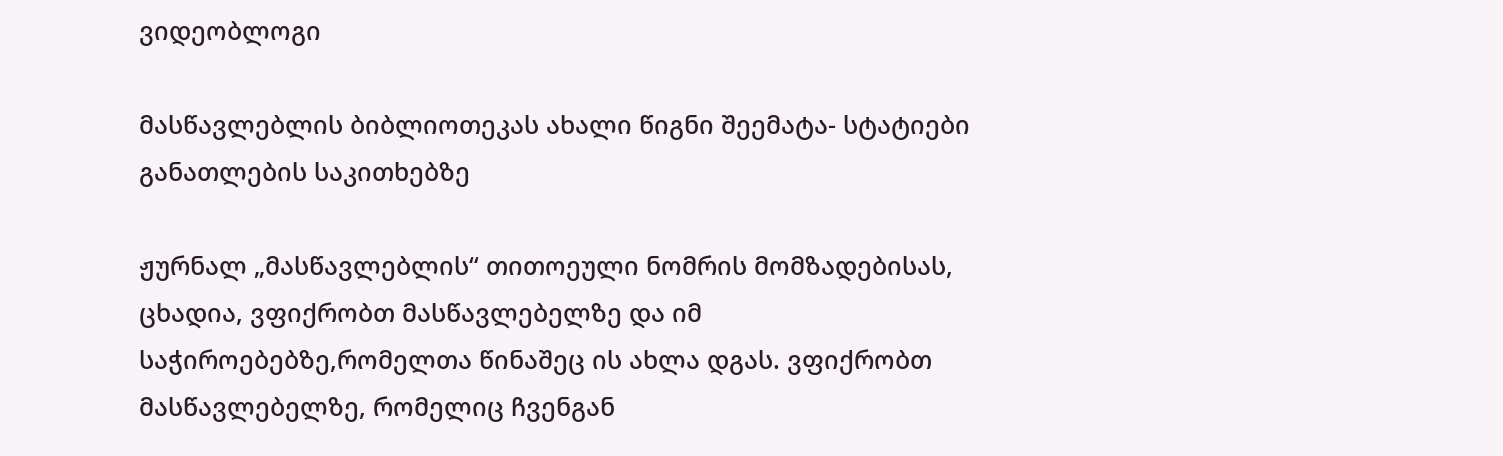ვიდეობლოგი

მასწავლებლის ბიბლიოთეკას ახალი წიგნი შეემატა- სტატიები განათლების საკითხებზე

ჟურნალ „მასწავლებლის“ თითოეული ნომრის მომზადებისას, ცხადია, ვფიქრობთ მასწავლებელზე და იმ საჭიროებებზე,რომელთა წინაშეც ის ახლა დგას. ვფიქრობთ მასწავლებელზე, რომელიც ჩვენგან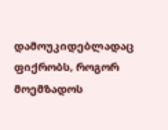დამოუკიდებლადაც ფიქრობს, როგორ მოემზადოს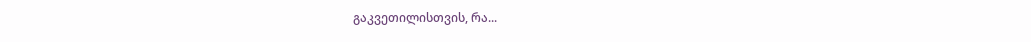გაკვეთილისთვის, რა...